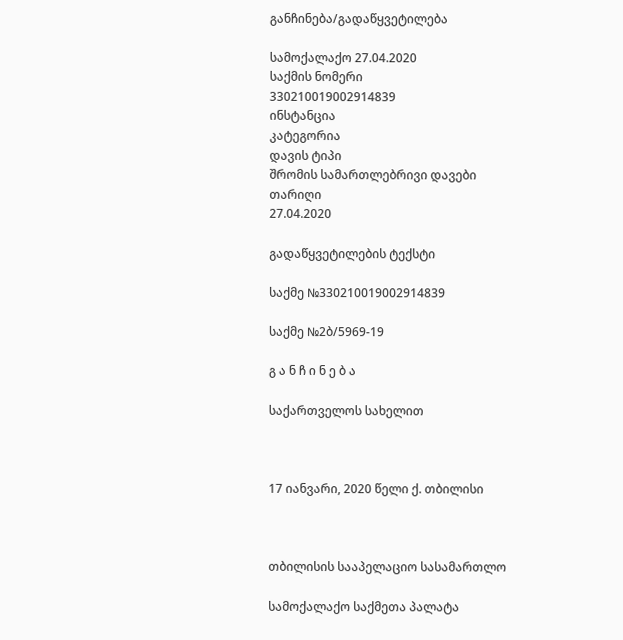განჩინება/გადაწყვეტილება

სამოქალაქო 27.04.2020
საქმის ნომერი
330210019002914839
ინსტანცია
კატეგორია
დავის ტიპი
შრომის სამართლებრივი დავები
თარიღი
27.04.2020

გადაწყვეტილების ტექსტი

საქმე №330210019002914839

საქმე №2ბ/5969-19

გ ა ნ ჩ ი ნ ე ბ ა

საქართველოს სახელით



17 იანვარი, 2020 წელი ქ. თბილისი



თბილისის სააპელაციო სასამართლო

სამოქალაქო საქმეთა პალატა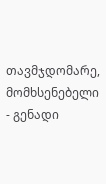თავმჯდომარე, მომხსენებელი - გენადი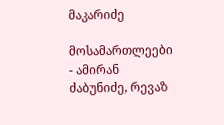მაკარიძე

მოსამართლეები - ამირან ძაბუნიძე, რევაზ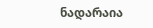ნადარაია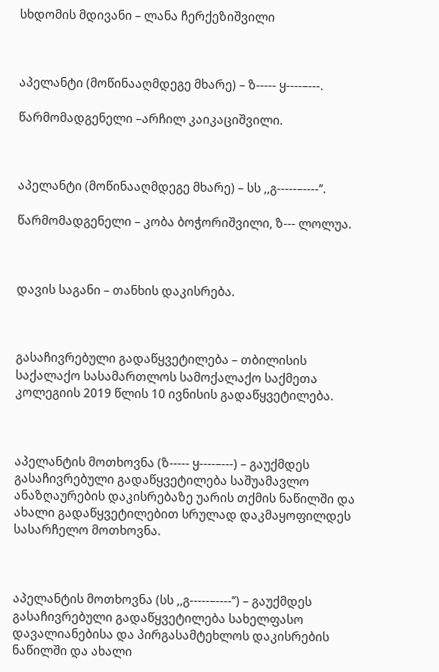სხდომის მდივანი – ლანა ჩერქეზიშვილი



აპელანტი (მოწინააღმდეგე მხარე) – ზ----- ყ----–---.

წარმომადგენელი –არჩილ კაიკაციშვილი.



აპელანტი (მოწინააღმდეგე მხარე) – სს ,,გ-----–----’’.

წარმომადგენელი – კობა ბოჭორიშვილი, ზ--- ლოლუა.



დავის საგანი – თანხის დაკისრება.



გასაჩივრებული გადაწყვეტილება – თბილისის საქალაქო სასამართლოს სამოქალაქო საქმეთა კოლეგიის 2019 წლის 10 ივნისის გადაწყვეტილება.



აპელანტის მოთხოვნა (ზ----- ყ----–---) – გაუქმდეს გასაჩივრებული გადაწყვეტილება საშუამავლო ანაზღაურების დაკისრებაზე უარის თქმის ნაწილში და ახალი გადაწყვეტილებით სრულად დაკმაყოფილდეს სასარჩელო მოთხოვნა.



აპელანტის მოთხოვნა (სს ,,გ-----–----’’) – გაუქმდეს გასაჩივრებული გადაწყვეტილება სახელფასო დავალიანებისა და პირგასამტეხლოს დაკისრების ნაწილში და ახალი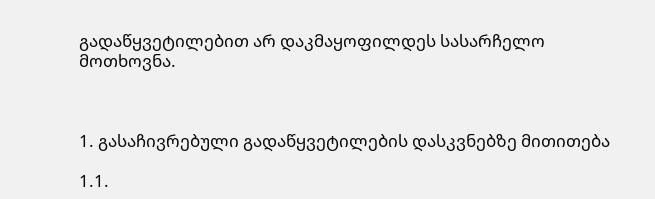გადაწყვეტილებით არ დაკმაყოფილდეს სასარჩელო მოთხოვნა.



1. გასაჩივრებული გადაწყვეტილების დასკვნებზე მითითება

1.1.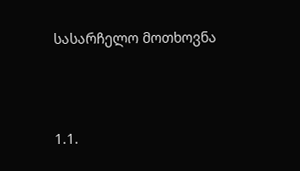სასარჩელო მოთხოვნა



1.1.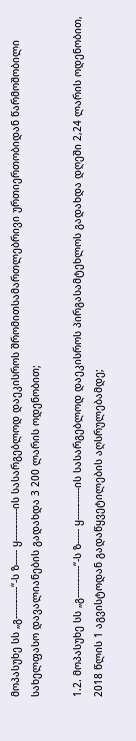მოპასუხე სს „გ-----–----“-ს ზ----- ყ----–-----ის სასარგებლოდ დაეკისროს შრომითსამართლებრივი ურთიერთობიდან წარმოშობილი სახელფასო დავალიანების გადახდა 3 200 ლარის ოდენობით;

1.2. მოპასუხე სს „გ-----–----“-ს ზ----- ყ----–-----ის სასარგებლოდ დაეკისროს პირგასამტეხლოს გადახდა დღეში 2,24 ლარის ოდენობით, 2018 წლის 1 აგვისტოდან გადაწყვეტილების აღსრულებამდე;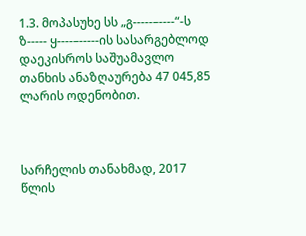1.3. მოპასუხე სს „გ-----–----“-ს ზ----- ყ----–-----ის სასარგებლოდ დაეკისროს საშუამავლო თანხის ანაზღაურება 47 045,85 ლარის ოდენობით.



სარჩელის თანახმად, 2017 წლის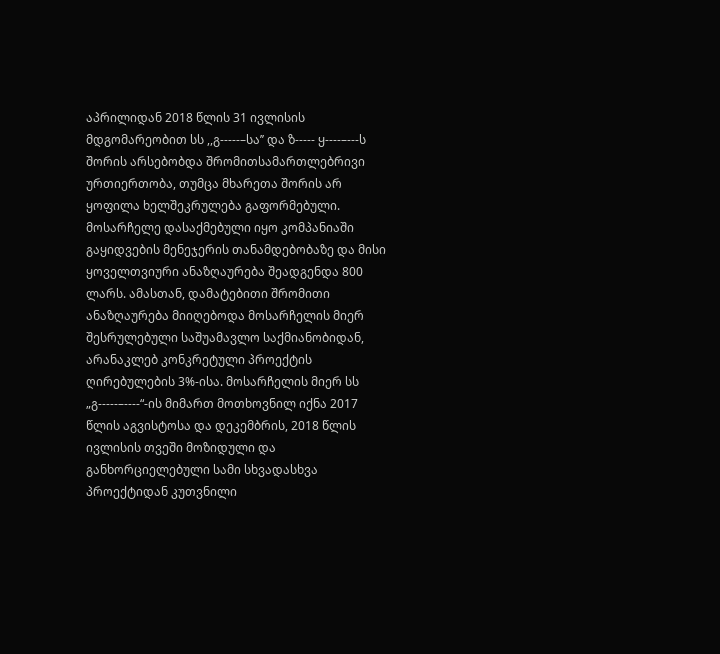აპრილიდან 2018 წლის 31 ივლისის მდგომარეობით სს ,,გ-----–სა’’ და ზ----- ყ----–---ს შორის არსებობდა შრომითსამართლებრივი ურთიერთობა, თუმცა მხარეთა შორის არ ყოფილა ხელშეკრულება გაფორმებული. მოსარჩელე დასაქმებული იყო კომპანიაში გაყიდვების მენეჯერის თანამდებობაზე და მისი ყოველთვიური ანაზღაურება შეადგენდა 800 ლარს. ამასთან, დამატებითი შრომითი ანაზღაურება მიიღებოდა მოსარჩელის მიერ შესრულებული საშუამავლო საქმიანობიდან, არანაკლებ კონკრეტული პროექტის ღირებულების 3%-ისა. მოსარჩელის მიერ სს „გ-----–----“-ის მიმართ მოთხოვნილ იქნა 2017 წლის აგვისტოსა და დეკემბრის, 2018 წლის ივლისის თვეში მოზიდული და განხორციელებული სამი სხვადასხვა პროექტიდან კუთვნილი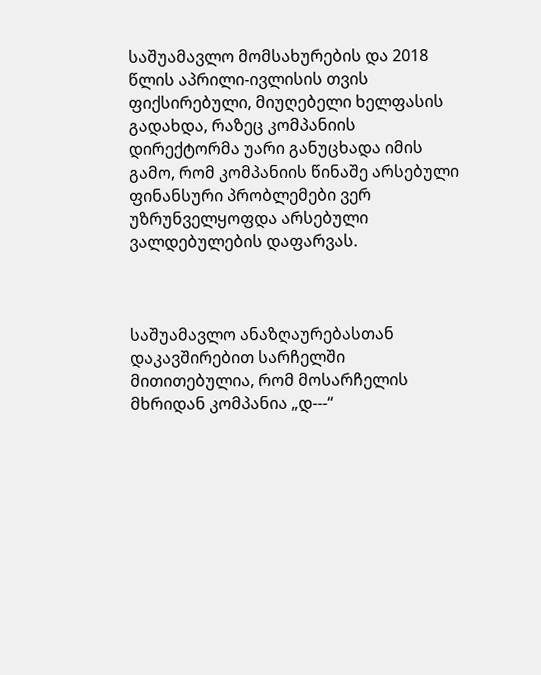საშუამავლო მომსახურების და 2018 წლის აპრილი-ივლისის თვის ფიქსირებული, მიუღებელი ხელფასის გადახდა, რაზეც კომპანიის დირექტორმა უარი განუცხადა იმის გამო, რომ კომპანიის წინაშე არსებული ფინანსური პრობლემები ვერ უზრუნველყოფდა არსებული ვალდებულების დაფარვას.



საშუამავლო ანაზღაურებასთან დაკავშირებით სარჩელში მითითებულია, რომ მოსარჩელის მხრიდან კომპანია „დ---“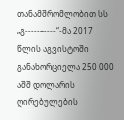თანამშრომლობით სს „გ-----–----“-მა 2017 წლის აგვისტოში განახორციელა 250 000 აშშ დოლარის ღირებულების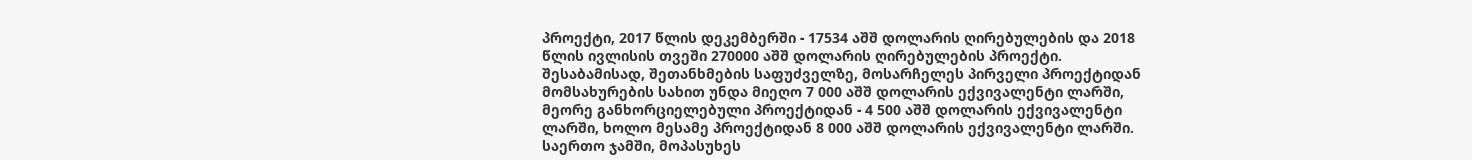პროექტი, 2017 წლის დეკემბერში - 17534 აშშ დოლარის ღირებულების და 2018 წლის ივლისის თვეში 270000 აშშ დოლარის ღირებულების პროექტი. შესაბამისად, შეთანხმების საფუძველზე, მოსარჩელეს პირველი პროექტიდან მომსახურების სახით უნდა მიეღო 7 000 აშშ დოლარის ექვივალენტი ლარში, მეორე განხორციელებული პროექტიდან - 4 500 აშშ დოლარის ექვივალენტი ლარში, ხოლო მესამე პროექტიდან 8 000 აშშ დოლარის ექვივალენტი ლარში. საერთო ჯამში, მოპასუხეს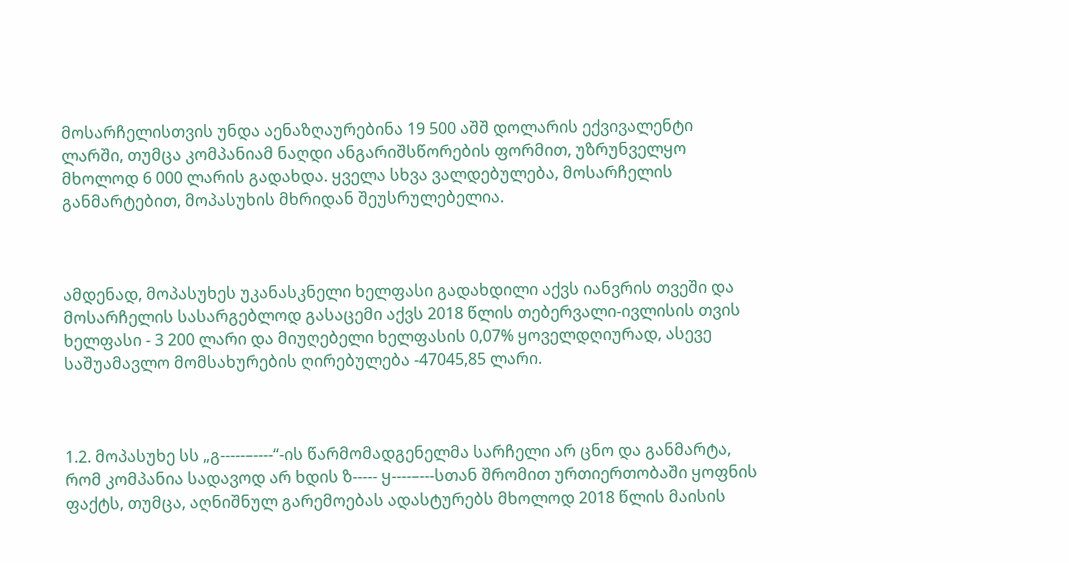მოსარჩელისთვის უნდა აენაზღაურებინა 19 500 აშშ დოლარის ექვივალენტი ლარში, თუმცა კომპანიამ ნაღდი ანგარიშსწორების ფორმით, უზრუნველყო მხოლოდ 6 000 ლარის გადახდა. ყველა სხვა ვალდებულება, მოსარჩელის განმარტებით, მოპასუხის მხრიდან შეუსრულებელია.



ამდენად, მოპასუხეს უკანასკნელი ხელფასი გადახდილი აქვს იანვრის თვეში და მოსარჩელის სასარგებლოდ გასაცემი აქვს 2018 წლის თებერვალი-ივლისის თვის ხელფასი - 3 200 ლარი და მიუღებელი ხელფასის 0,07% ყოველდღიურად, ასევე საშუამავლო მომსახურების ღირებულება -47045,85 ლარი.



1.2. მოპასუხე სს „გ-----–----“-ის წარმომადგენელმა სარჩელი არ ცნო და განმარტა, რომ კომპანია სადავოდ არ ხდის ზ----- ყ----–---სთან შრომით ურთიერთობაში ყოფნის ფაქტს, თუმცა, აღნიშნულ გარემოებას ადასტურებს მხოლოდ 2018 წლის მაისის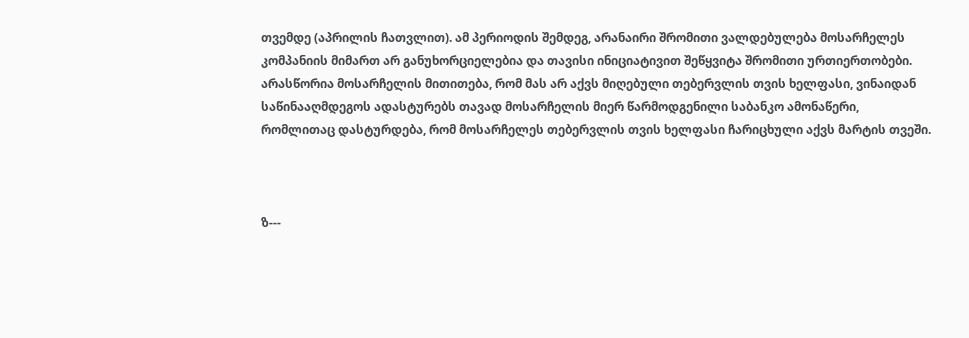თვემდე (აპრილის ჩათვლით). ამ პერიოდის შემდეგ, არანაირი შრომითი ვალდებულება მოსარჩელეს კომპანიის მიმართ არ განუხორციელებია და თავისი ინიციატივით შეწყვიტა შრომითი ურთიერთობები. არასწორია მოსარჩელის მითითება, რომ მას არ აქვს მიღებული თებერვლის თვის ხელფასი, ვინაიდან საწინააღმდეგოს ადასტურებს თავად მოსარჩელის მიერ წარმოდგენილი საბანკო ამონაწერი, რომლითაც დასტურდება, რომ მოსარჩელეს თებერვლის თვის ხელფასი ჩარიცხული აქვს მარტის თვეში.



ზ---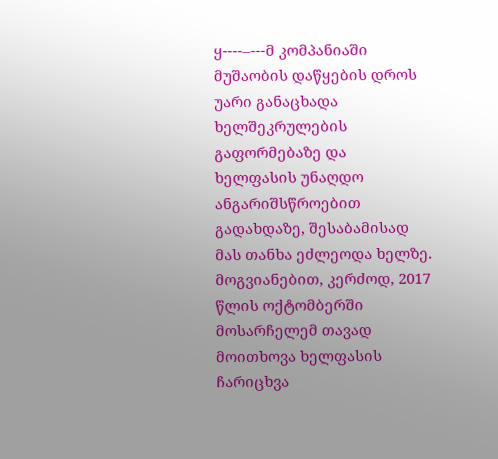ყ----–---მ კომპანიაში მუშაობის დაწყების დროს უარი განაცხადა ხელშეკრულების გაფორმებაზე და ხელფასის უნაღდო ანგარიშსწროებით გადახდაზე, შესაბამისად მას თანხა ეძლეოდა ხელზე. მოგვიანებით, კერძოდ, 2017 წლის ოქტომბერში მოსარჩელემ თავად მოითხოვა ხელფასის ჩარიცხვა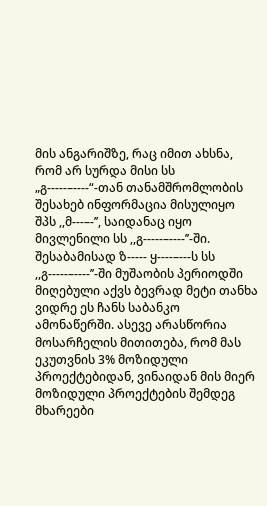მის ანგარიშზე, რაც იმით ახსნა, რომ არ სურდა მისი სს „გ-----–----“-თან თანამშრომლობის შესახებ ინფორმაცია მისულიყო შპს ,,მ---–-’’, საიდანაც იყო მივლენილი სს ,,გ-----–----’’-ში. შესაბამისად ზ----- ყ----–---ს სს ,,გ-----–----’’-ში მუშაობის პერიოდში მიღებული აქვს ბევრად მეტი თანხა ვიდრე ეს ჩანს საბანკო ამონაწერში. ასევე არასწორია მოსარჩელის მითითება, რომ მას ეკუთვნის 3% მოზიდული პროექტებიდან, ვინაიდან მის მიერ მოზიდული პროექტების შემდეგ მხარეები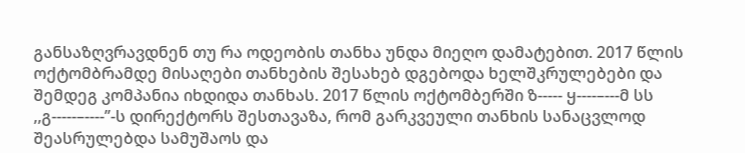განსაზღვრავდნენ თუ რა ოდეობის თანხა უნდა მიეღო დამატებით. 2017 წლის ოქტომბრამდე მისაღები თანხების შესახებ დგებოდა ხელშკრულებები და შემდეგ კომპანია იხდიდა თანხას. 2017 წლის ოქტომბერში ზ----- ყ----–---მ სს ,,გ-----–----’’-ს დირექტორს შესთავაზა, რომ გარკვეული თანხის სანაცვლოდ შეასრულებდა სამუშაოს და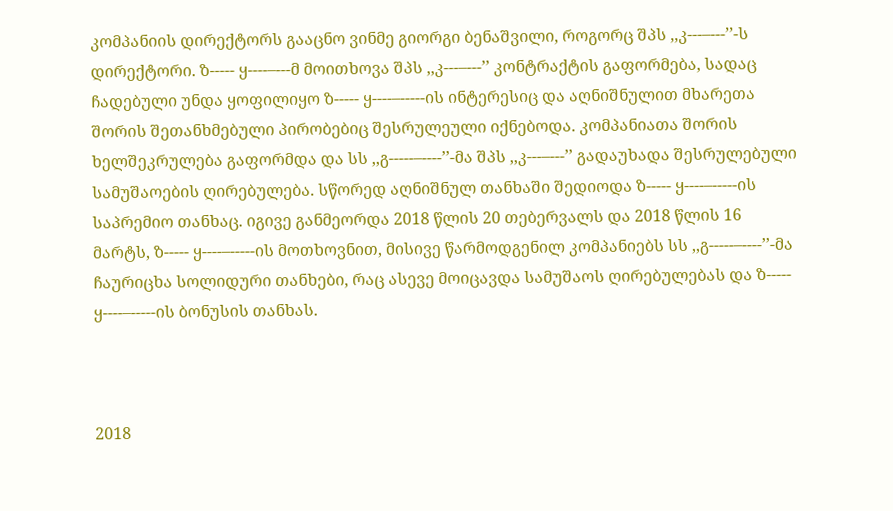კომპანიის დირექტორს გააცნო ვინმე გიორგი ბენაშვილი, როგორც შპს ,,კ---–---’’-ს დირექტორი. ზ----- ყ----–---მ მოითხოვა შპს ,,კ---–---’’ კონტრაქტის გაფორმება, სადაც ჩადებული უნდა ყოფილიყო ზ----- ყ----–-----ის ინტერესიც და აღნიშნულით მხარეთა შორის შეთანხმებული პირობებიც შესრულეული იქნებოდა. კომპანიათა შორის ხელშეკრულება გაფორმდა და სს ,,გ-----–----’’-მა შპს ,,კ---–---’’ გადაუხადა შესრულებული სამუშაოების ღირებულება. სწორედ აღნიშნულ თანხაში შედიოდა ზ----- ყ----–-----ის საპრემიო თანხაც. იგივე განმეორდა 2018 წლის 20 თებერვალს და 2018 წლის 16 მარტს, ზ----- ყ----–-----ის მოთხოვნით, მისივე წარმოდგენილ კომპანიებს სს ,,გ-----–----’’-მა ჩაურიცხა სოლიდური თანხები, რაც ასევე მოიცავდა სამუშაოს ღირებულებას და ზ----- ყ----–-----ის ბონუსის თანხას.



2018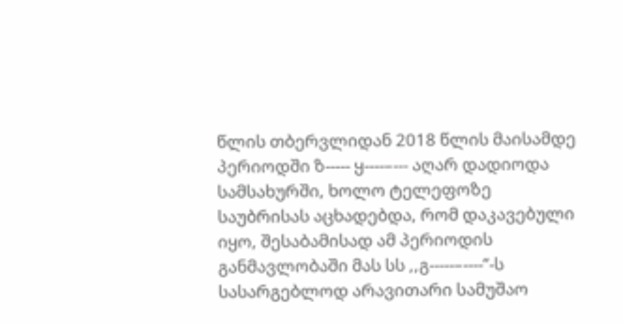წლის თბერვლიდან 2018 წლის მაისამდე პერიოდში ზ----- ყ----–--- აღარ დადიოდა სამსახურში, ხოლო ტელეფოზე საუბრისას აცხადებდა, რომ დაკავებული იყო, შესაბამისად ამ პერიოდის განმავლობაში მას სს ,,გ-----–----’’-ს სასარგებლოდ არავითარი სამუშაო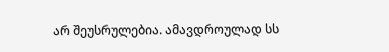არ შეუსრულებია. ამავდროულად სს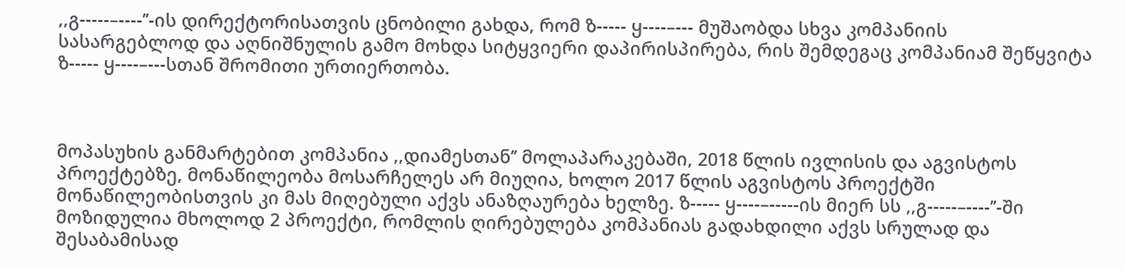,,გ-----–----’’-ის დირექტორისათვის ცნობილი გახდა, რომ ზ----- ყ----–--- მუშაობდა სხვა კომპანიის სასარგებლოდ და აღნიშნულის გამო მოხდა სიტყვიერი დაპირისპირება, რის შემდეგაც კომპანიამ შეწყვიტა ზ----- ყ----–---სთან შრომითი ურთიერთობა.



მოპასუხის განმარტებით კომპანია ,,დიამესთან’’ მოლაპარაკებაში, 2018 წლის ივლისის და აგვისტოს პროექტებზე, მონაწილეობა მოსარჩელეს არ მიუღია, ხოლო 2017 წლის აგვისტოს პროექტში მონაწილეობისთვის კი მას მიღებული აქვს ანაზღაურება ხელზე. ზ----- ყ----–-----ის მიერ სს ,,გ-----–----’’-ში მოზიდულია მხოლოდ 2 პროექტი, რომლის ღირებულება კომპანიას გადახდილი აქვს სრულად და შესაბამისად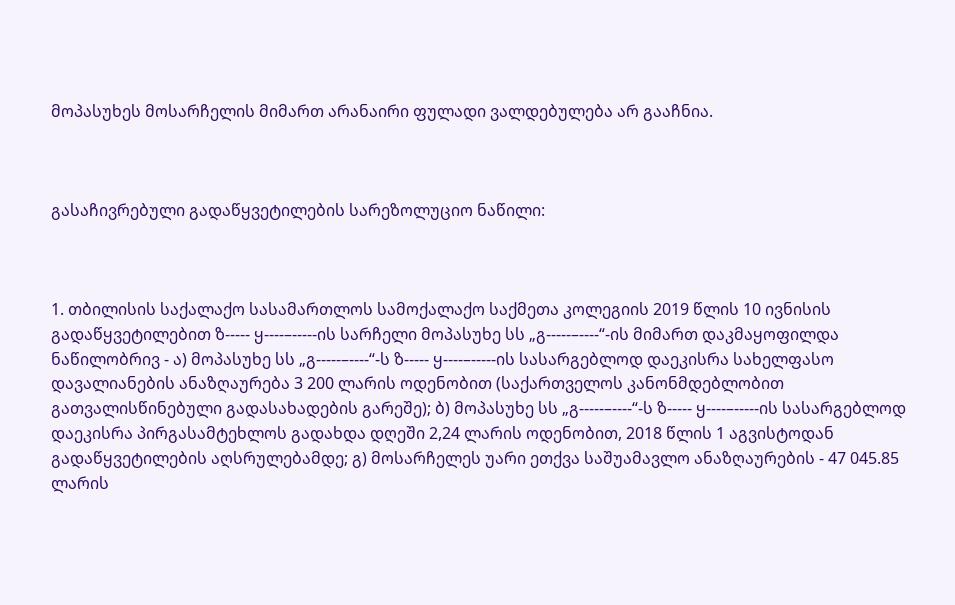მოპასუხეს მოსარჩელის მიმართ არანაირი ფულადი ვალდებულება არ გააჩნია.



გასაჩივრებული გადაწყვეტილების სარეზოლუციო ნაწილი:



1. თბილისის საქალაქო სასამართლოს სამოქალაქო საქმეთა კოლეგიის 2019 წლის 10 ივნისის გადაწყვეტილებით ზ----- ყ----–-----ის სარჩელი მოპასუხე სს „გ-----–----“-ის მიმართ დაკმაყოფილდა ნაწილობრივ - ა) მოპასუხე სს „გ-----–----“-ს ზ----- ყ----–-----ის სასარგებლოდ დაეკისრა სახელფასო დავალიანების ანაზღაურება 3 200 ლარის ოდენობით (საქართველოს კანონმდებლობით გათვალისწინებული გადასახადების გარეშე); ბ) მოპასუხე სს „გ-----–----“-ს ზ----- ყ----–-----ის სასარგებლოდ დაეკისრა პირგასამტეხლოს გადახდა დღეში 2,24 ლარის ოდენობით, 2018 წლის 1 აგვისტოდან გადაწყვეტილების აღსრულებამდე; გ) მოსარჩელეს უარი ეთქვა საშუამავლო ანაზღაურების - 47 045.85 ლარის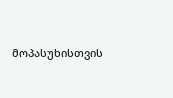მოპასუხისთვის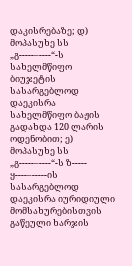დაკისრებაზე; დ) მოპასუხე სს „გ-----–----“-ს სახელმწიფო ბიუჯეტის სასარგებლოდ დაეკისრა სახელმწიფო ბაჟის გადახდა 120 ლარის ოდენობით; ე) მოპასუხე სს „გ-----–----“-ს ზ----- ყ----–-----ის სასარგებლოდ დაეკისრა იურიდიული მომსახურებისთვის გაწეული ხარჯის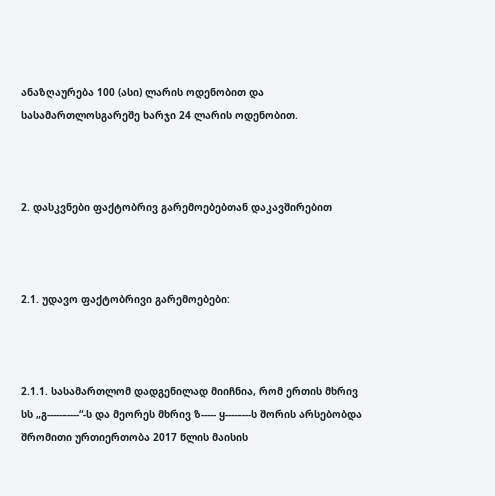ანაზღაურება 100 (ასი) ლარის ოდენობით და სასამართლოსგარეშე ხარჯი 24 ლარის ოდენობით.



2. დასკვნები ფაქტობრივ გარემოებებთან დაკავშირებით



2.1. უდავო ფაქტობრივი გარემოებები:



2.1.1. სასამართლომ დადგენილად მიიჩნია, რომ ერთის მხრივ სს „გ-----–----“-ს და მეორეს მხრივ ზ----- ყ----–---ს შორის არსებობდა შრომითი ურთიერთობა 2017 წლის მაისის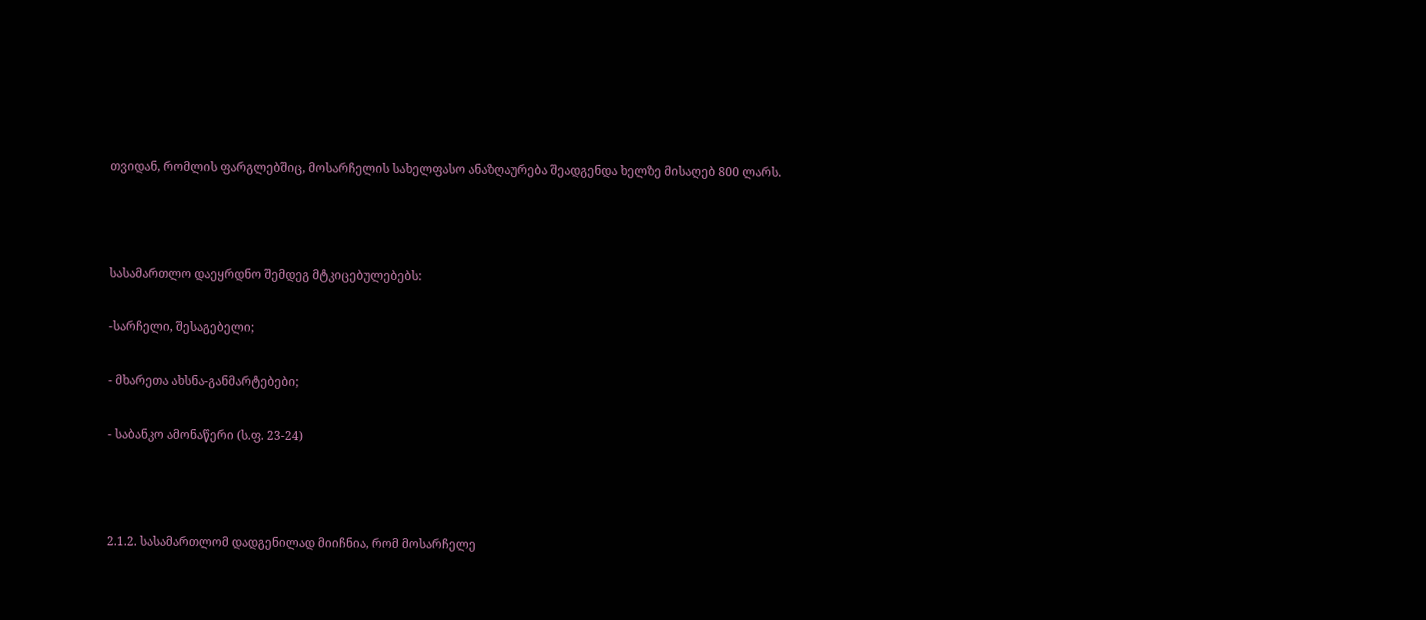თვიდან, რომლის ფარგლებშიც, მოსარჩელის სახელფასო ანაზღაურება შეადგენდა ხელზე მისაღებ 800 ლარს.



სასამართლო დაეყრდნო შემდეგ მტკიცებულებებს:

-სარჩელი, შესაგებელი;

- მხარეთა ახსნა-განმარტებები;

- საბანკო ამონაწერი (ს.ფ. 23-24)



2.1.2. სასამართლომ დადგენილად მიიჩნია, რომ მოსარჩელე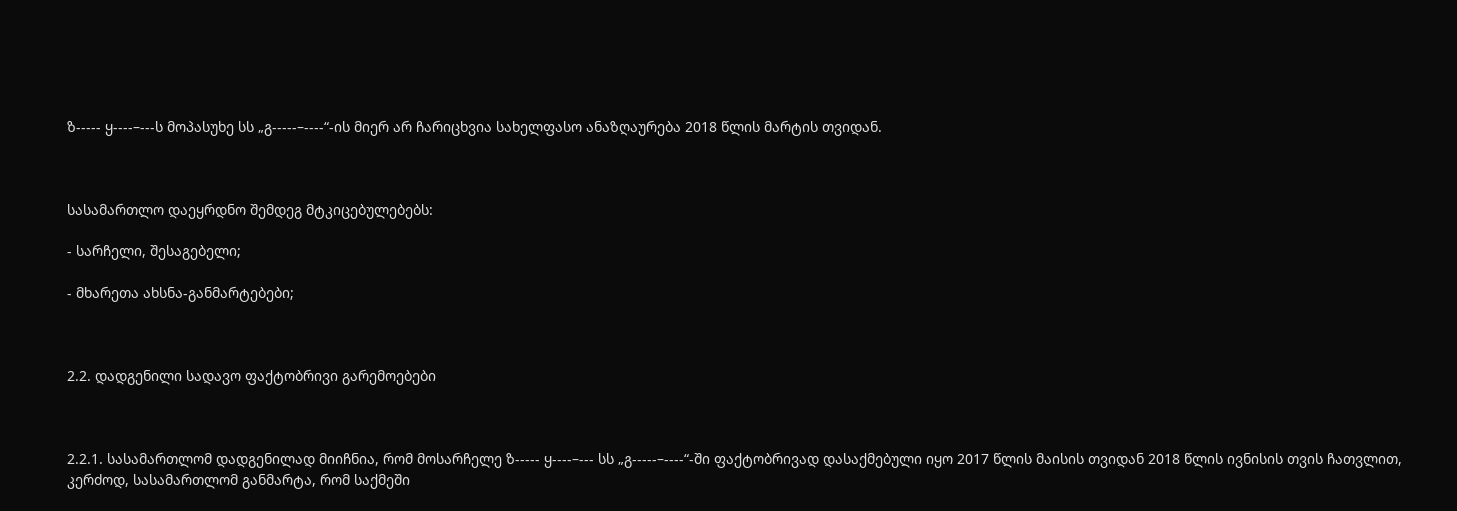ზ----- ყ----–---ს მოპასუხე სს „გ-----–----“-ის მიერ არ ჩარიცხვია სახელფასო ანაზღაურება 2018 წლის მარტის თვიდან.



სასამართლო დაეყრდნო შემდეგ მტკიცებულებებს:

- სარჩელი, შესაგებელი;

- მხარეთა ახსნა-განმარტებები;



2.2. დადგენილი სადავო ფაქტობრივი გარემოებები



2.2.1. სასამართლომ დადგენილად მიიჩნია, რომ მოსარჩელე ზ----- ყ----–--- სს „გ-----–----“-ში ფაქტობრივად დასაქმებული იყო 2017 წლის მაისის თვიდან 2018 წლის ივნისის თვის ჩათვლით, კერძოდ, სასამართლომ განმარტა, რომ საქმეში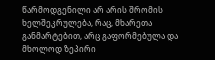წარმოდგენილი არ არის შრომის ხელშეკრულება, რაც, მხარეთა განმარტებით, არც გაფორმებულა და მხოლოდ ზეპირი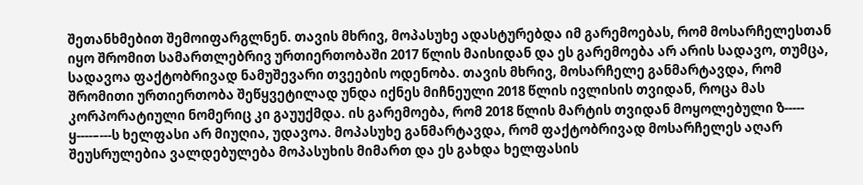შეთანხმებით შემოიფარგლნენ. თავის მხრივ, მოპასუხე ადასტურებდა იმ გარემოებას, რომ მოსარჩელესთან იყო შრომით სამართლებრივ ურთიერთობაში 2017 წლის მაისიდან და ეს გარემოება არ არის სადავო, თუმცა, სადავოა ფაქტობრივად ნამუშევარი თვეების ოდენობა. თავის მხრივ, მოსარჩელე განმარტავდა, რომ შრომითი ურთიერთობა შეწყვეტილად უნდა იქნეს მიჩნეული 2018 წლის ივლისის თვიდან, როცა მას კორპორატიული ნომერიც კი გაუუქმდა. ის გარემოება, რომ 2018 წლის მარტის თვიდან მოყოლებული ზ----- ყ----–---ს ხელფასი არ მიუღია, უდავოა. მოპასუხე განმარტავდა, რომ ფაქტობრივად მოსარჩელეს აღარ შეუსრულებია ვალდებულება მოპასუხის მიმართ და ეს გახდა ხელფასის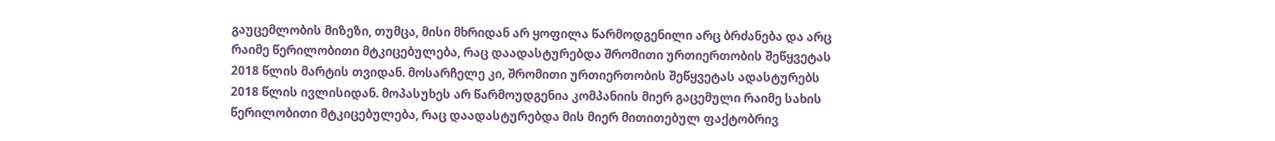გაუცემლობის მიზეზი, თუმცა, მისი მხრიდან არ ყოფილა წარმოდგენილი არც ბრძანება და არც რაიმე წერილობითი მტკიცებულება, რაც დაადასტურებდა შრომითი ურთიერთობის შეწყვეტას 2018 წლის მარტის თვიდან. მოსარჩელე კი, შრომითი ურთიერთობის შეწყვეტას ადასტურებს 2018 წლის ივლისიდან. მოპასუხეს არ წარმოუდგენია კომპანიის მიერ გაცემული რაიმე სახის წერილობითი მტკიცებულება, რაც დაადასტურებდა მის მიერ მითითებულ ფაქტობრივ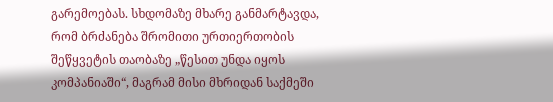გარემოებას. სხდომაზე მხარე განმარტავდა, რომ ბრძანება შრომითი ურთიერთობის შეწყვეტის თაობაზე „წესით უნდა იყოს კომპანიაში“, მაგრამ მისი მხრიდან საქმეში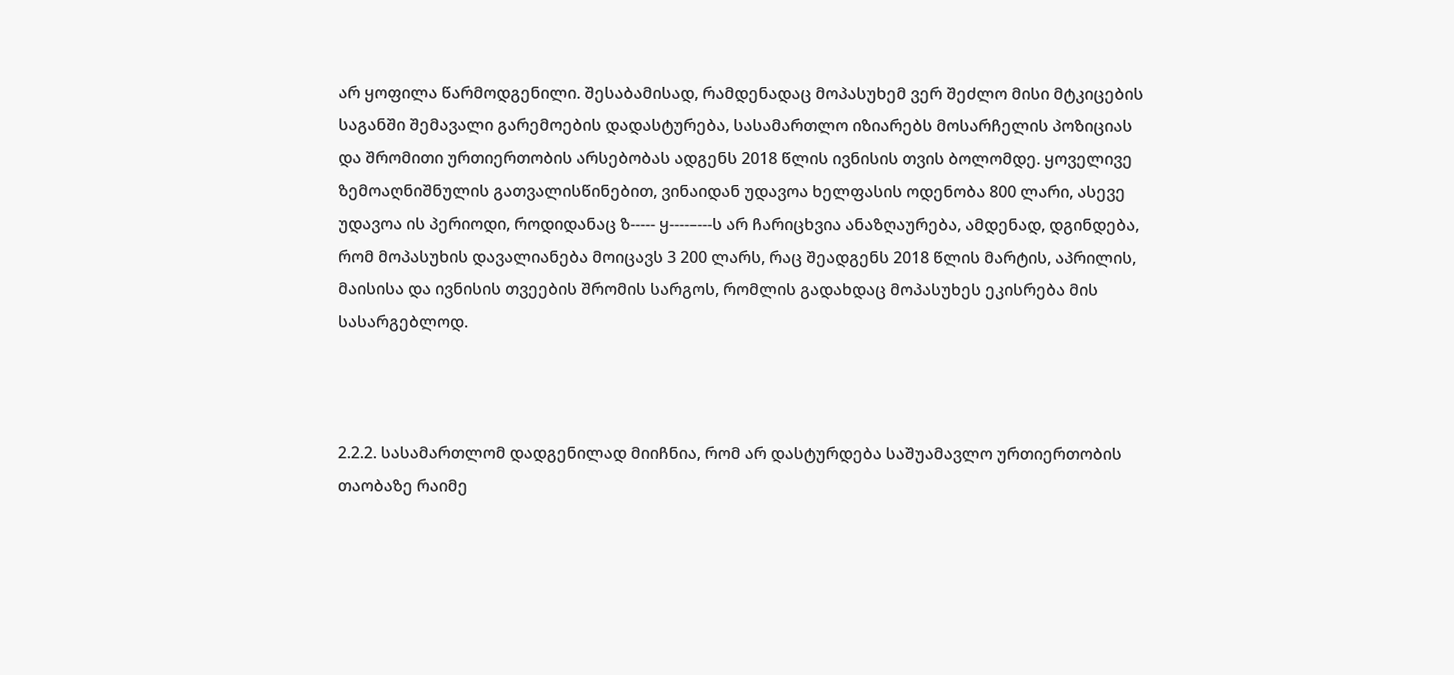არ ყოფილა წარმოდგენილი. შესაბამისად, რამდენადაც მოპასუხემ ვერ შეძლო მისი მტკიცების საგანში შემავალი გარემოების დადასტურება, სასამართლო იზიარებს მოსარჩელის პოზიციას და შრომითი ურთიერთობის არსებობას ადგენს 2018 წლის ივნისის თვის ბოლომდე. ყოველივე ზემოაღნიშნულის გათვალისწინებით, ვინაიდან უდავოა ხელფასის ოდენობა 800 ლარი, ასევე უდავოა ის პერიოდი, როდიდანაც ზ----- ყ----–---ს არ ჩარიცხვია ანაზღაურება, ამდენად, დგინდება, რომ მოპასუხის დავალიანება მოიცავს 3 200 ლარს, რაც შეადგენს 2018 წლის მარტის, აპრილის, მაისისა და ივნისის თვეების შრომის სარგოს, რომლის გადახდაც მოპასუხეს ეკისრება მის სასარგებლოდ.



2.2.2. სასამართლომ დადგენილად მიიჩნია, რომ არ დასტურდება საშუამავლო ურთიერთობის თაობაზე რაიმე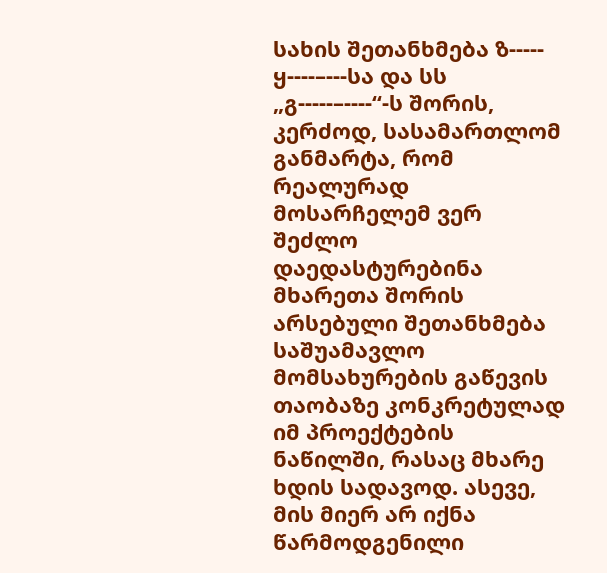სახის შეთანხმება ზ----- ყ----–---სა და სს „გ-----–----“-ს შორის, კერძოდ, სასამართლომ განმარტა, რომ რეალურად მოსარჩელემ ვერ შეძლო დაედასტურებინა მხარეთა შორის არსებული შეთანხმება საშუამავლო მომსახურების გაწევის თაობაზე კონკრეტულად იმ პროექტების ნაწილში, რასაც მხარე ხდის სადავოდ. ასევე, მის მიერ არ იქნა წარმოდგენილი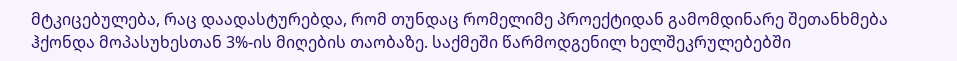მტკიცებულება, რაც დაადასტურებდა, რომ თუნდაც რომელიმე პროექტიდან გამომდინარე შეთანხმება ჰქონდა მოპასუხესთან 3%-ის მიღების თაობაზე. საქმეში წარმოდგენილ ხელშეკრულებებში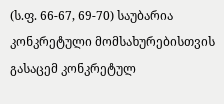(ს.ფ. 66-67, 69-70) საუბარია კონკრეტული მომსახურებისთვის გასაცემ კონკრეტულ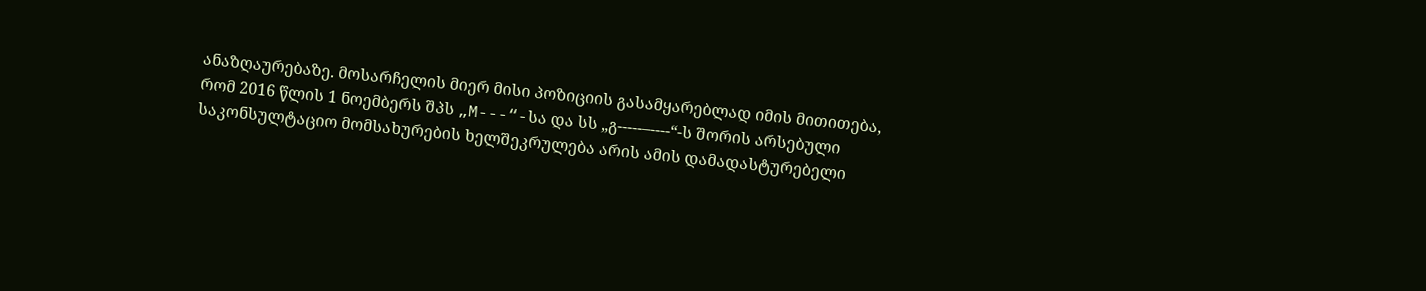ანაზღაურებაზე. მოსარჩელის მიერ მისი პოზიციის გასამყარებლად იმის მითითება, რომ 2016 წლის 1 ნოემბერს შპს „M---“-სა და სს „გ-----–----“-ს შორის არსებული საკონსულტაციო მომსახურების ხელშეკრულება არის ამის დამადასტურებელი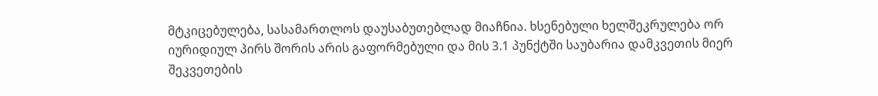მტკიცებულება, სასამართლოს დაუსაბუთებლად მიაჩნია. ხსენებული ხელშეკრულება ორ იურიდიულ პირს შორის არის გაფორმებული და მის 3.1 პუნქტში საუბარია დამკვეთის მიერ შეკვეთების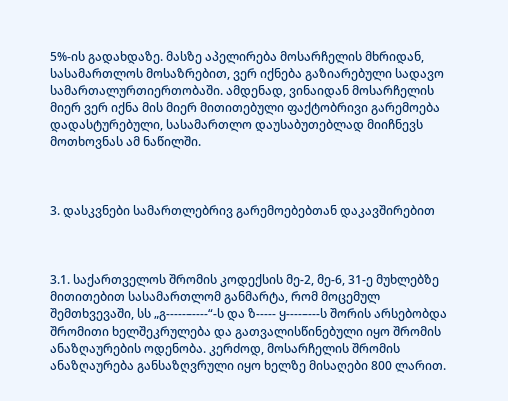5%-ის გადახდაზე. მასზე აპელირება მოსარჩელის მხრიდან, სასამართლოს მოსაზრებით, ვერ იქნება გაზიარებული სადავო სამართალურთიერთობაში. ამდენად, ვინაიდან მოსარჩელის მიერ ვერ იქნა მის მიერ მითითებული ფაქტობრივი გარემოება დადასტურებული, სასამართლო დაუსაბუთებლად მიიჩნევს მოთხოვნას ამ ნაწილში.



3. დასკვნები სამართლებრივ გარემოებებთან დაკავშირებით



3.1. საქართველოს შრომის კოდექსის მე-2, მე-6, 31-ე მუხლებზე მითითებით სასამართლომ განმარტა, რომ მოცემულ შემთხვევაში, სს „გ-----–----“-ს და ზ----- ყ----–---ს შორის არსებობდა შრომითი ხელშეკრულება და გათვალისწინებული იყო შრომის ანაზღაურების ოდენობა. კერძოდ, მოსარჩელის შრომის ანაზღაურება განსაზღვრული იყო ხელზე მისაღები 800 ლარით.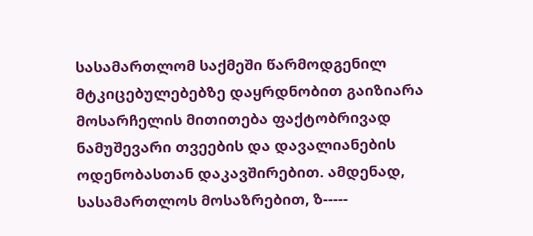სასამართლომ საქმეში წარმოდგენილ მტკიცებულებებზე დაყრდნობით გაიზიარა მოსარჩელის მითითება ფაქტობრივად ნამუშევარი თვეების და დავალიანების ოდენობასთან დაკავშირებით. ამდენად, სასამართლოს მოსაზრებით, ზ-----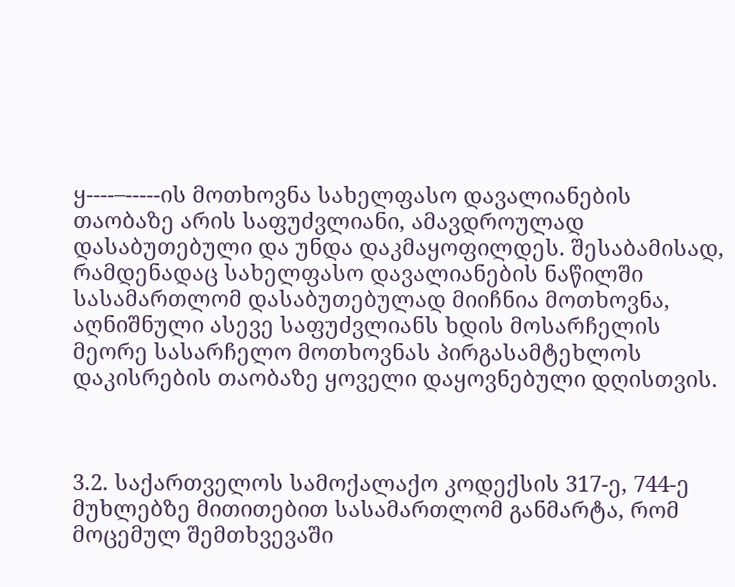ყ----–-----ის მოთხოვნა სახელფასო დავალიანების თაობაზე არის საფუძვლიანი, ამავდროულად დასაბუთებული და უნდა დაკმაყოფილდეს. შესაბამისად, რამდენადაც სახელფასო დავალიანების ნაწილში სასამართლომ დასაბუთებულად მიიჩნია მოთხოვნა, აღნიშნული ასევე საფუძვლიანს ხდის მოსარჩელის მეორე სასარჩელო მოთხოვნას პირგასამტეხლოს დაკისრების თაობაზე ყოველი დაყოვნებული დღისთვის.



3.2. საქართველოს სამოქალაქო კოდექსის 317-ე, 744-ე მუხლებზე მითითებით სასამართლომ განმარტა, რომ მოცემულ შემთხვევაში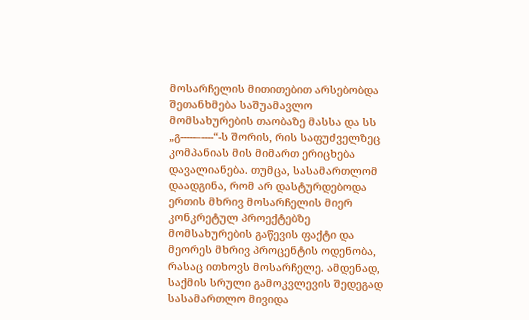მოსარჩელის მითითებით არსებობდა შეთანხმება საშუამავლო მომსახურების თაობაზე მასსა და სს „გ-----–----“-ს შორის, რის საფუძველზეც კომპანიას მის მიმართ ერიცხება დავალიანება. თუმცა, სასამართლომ დაადგინა, რომ არ დასტურდებოდა ერთის მხრივ მოსარჩელის მიერ კონკრეტულ პროექტებზე მომსახურების გაწევის ფაქტი და მეორეს მხრივ პროცენტის ოდენობა, რასაც ითხოვს მოსარჩელე. ამდენად, საქმის სრული გამოკვლევის შედეგად სასამართლო მივიდა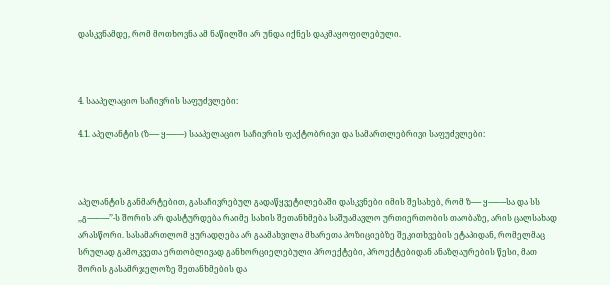დასკვნამდე, რომ მოთხოვნა ამ ნაწილში არ უნდა იქნეს დაკმაყოფილებული.



4. სააპელაციო საჩივრის საფუძვლები:

4.1. აპელანტის (ზ----- ყ----–---) სააპელაციო საჩივრის ფაქტობრივი და სამართლებრივი საფუძვლები:



აპელანტის განმარტებით, გასაჩივრებულ გადაწყვეტილებაში დასკვნები იმის შესახებ, რომ ზ----- ყ----–---სა და სს ,,გ-----–----’’-ს შორის არ დასტურდება რაიმე სახის შეთანხმება საშუამავლო ურთიერთობის თაობაზე, არის ცალსახად არასწორი. სასამართლომ ყურადღება არ გაამახვილა მხარეთა პოზიციებზე შეკითხვების ეტაპიდან, რომელმაც სრულად გამოკვეთა ერთობლივად განხორციელებული პროექტები, პროექტებიდან ანაზღაურების წესი, მათ შორის გასამრჯელოზე შეთანხმების და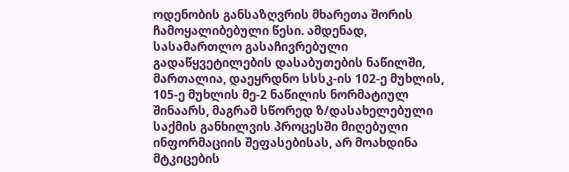ოდენობის განსაზღვრის მხარეთა შორის ჩამოყალიბებული წესი. ამდენად, სასამართლო გასაჩივრებული გადაწყვეტილების დასაბუთების ნაწილში, მართალია, დაეყრდნო სსსკ-ის 102-ე მუხლის, 105-ე მუხლის მე-2 ნაწილის ნორმატიულ შინაარს, მაგრამ სწორედ ზ/დასახელებული საქმის განხილვის პროცესში მიღებული ინფორმაციის შეფასებისას, არ მოახდინა მტკიცების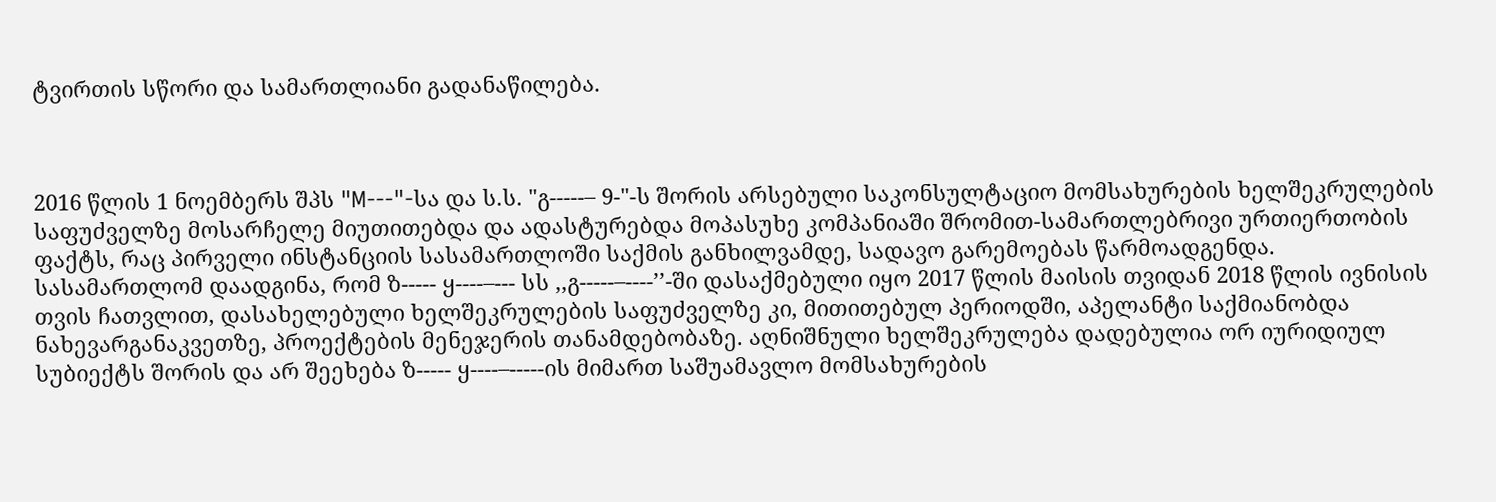ტვირთის სწორი და სამართლიანი გადანაწილება.



2016 წლის 1 ნოემბერს შპს "M---"-სა და ს.ს. "გ-----– 9-"-ს შორის არსებული საკონსულტაციო მომსახურების ხელშეკრულების საფუძველზე მოსარჩელე მიუთითებდა და ადასტურებდა მოპასუხე კომპანიაში შრომით-სამართლებრივი ურთიერთობის ფაქტს, რაც პირველი ინსტანციის სასამართლოში საქმის განხილვამდე, სადავო გარემოებას წარმოადგენდა. სასამართლომ დაადგინა, რომ ზ----- ყ----–--- სს ,,გ-----–----’’-ში დასაქმებული იყო 2017 წლის მაისის თვიდან 2018 წლის ივნისის თვის ჩათვლით, დასახელებული ხელშეკრულების საფუძველზე კი, მითითებულ პერიოდში, აპელანტი საქმიანობდა ნახევარგანაკვეთზე, პროექტების მენეჯერის თანამდებობაზე. აღნიშნული ხელშეკრულება დადებულია ორ იურიდიულ სუბიექტს შორის და არ შეეხება ზ----- ყ----–-----ის მიმართ საშუამავლო მომსახურების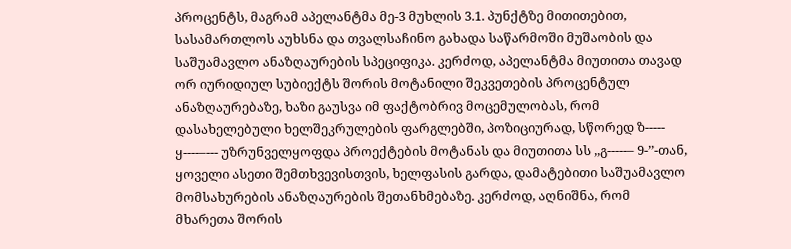პროცენტს, მაგრამ აპელანტმა მე-3 მუხლის 3.1. პუნქტზე მითითებით, სასამართლოს აუხსნა და თვალსაჩინო გახადა საწარმოში მუშაობის და საშუამავლო ანაზღაურების სპეციფიკა. კერძოდ, აპელანტმა მიუთითა თავად ორ იურიდიულ სუბიექტს შორის მოტანილი შეკვეთების პროცენტულ ანაზღაურებაზე, ხაზი გაუსვა იმ ფაქტობრივ მოცემულობას, რომ დასახელებული ხელშეკრულების ფარგლებში, პოზიციურად, სწორედ ზ----- ყ----–--- უზრუნველყოფდა პროექტების მოტანას და მიუთითა სს ,,გ-----– 9-’’-თან, ყოველი ასეთი შემთხვევისთვის, ხელფასის გარდა, დამატებითი საშუამავლო მომსახურების ანაზღაურების შეთანხმებაზე. კერძოდ, აღნიშნა, რომ მხარეთა შორის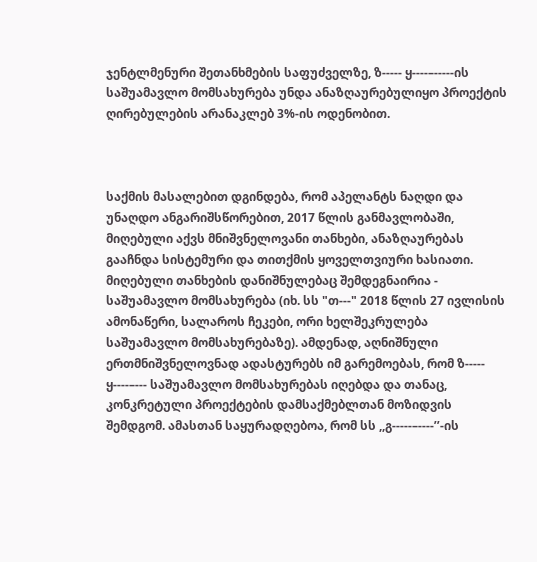ჯენტლმენური შეთანხმების საფუძველზე, ზ----- ყ----–-----ის საშუამავლო მომსახურება უნდა ანაზღაურებულიყო პროექტის ღირებულების არანაკლებ 3%-ის ოდენობით.



საქმის მასალებით დგინდება, რომ აპელანტს ნაღდი და უნაღდო ანგარიშსწორებით, 2017 წლის განმავლობაში, მიღებული აქვს მნიშვნელოვანი თანხები, ანაზღაურებას გააჩნდა სისტემური და თითქმის ყოველთვიური ხასიათი. მიღებული თანხების დანიშნულებაც შემდეგნაირია - საშუამავლო მომსახურება (იხ. სს "თ---" 2018 წლის 27 ივლისის ამონაწერი, სალაროს ჩეკები, ორი ხელშეკრულება საშუამავლო მომსახურებაზე). ამდენად, აღნიშნული ერთმნიშვნელოვნად ადასტურებს იმ გარემოებას, რომ ზ----- ყ----–--- საშუამავლო მომსახურებას იღებდა და თანაც, კონკრეტული პროექტების დამსაქმებლთან მოზიდვის შემდგომ. ამასთან საყურადღებოა, რომ სს ,,გ-----–----’’-ის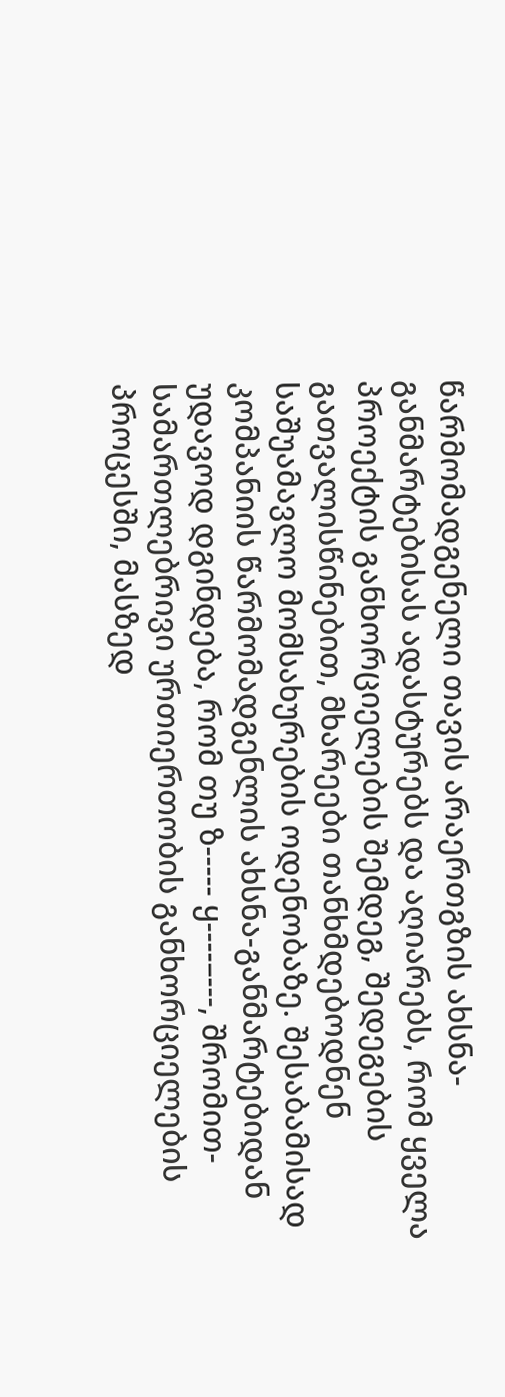წარმომადგენელი თავის არაერთგზის ახსნა-განმარტებისას ადასტურებს და აღიარებს, რომ ყველა პროექტის განხორციელების შემდეგ, შედეგების გათვალისწინებით, მხარეები თანხმდებოდნენ საშუამავლო მომსახურების ოდენობაზე. შესაბამისად კომპანიის წარმომადგენლის ახსნა-განმარტებიდან უდავოდ დგინდება, რომ თუ ზ----- ყ----–---, შრომით-სამართლებრივი ურთიერთობის განხორციელების პროცესში, მასზედ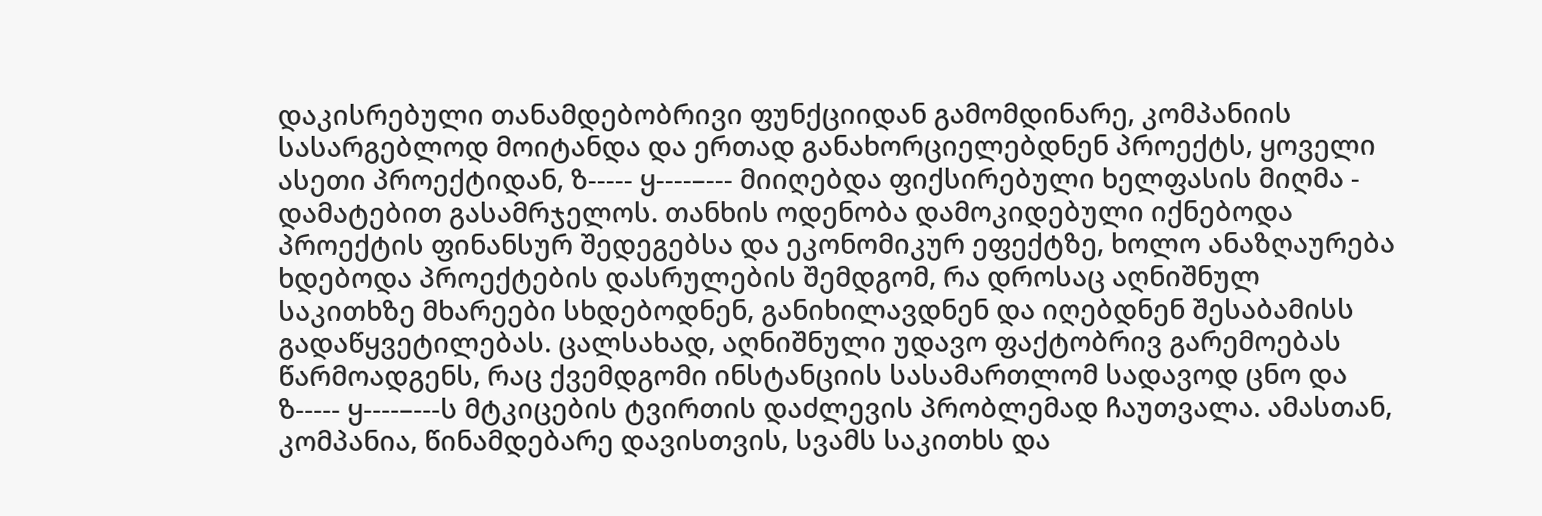დაკისრებული თანამდებობრივი ფუნქციიდან გამომდინარე, კომპანიის სასარგებლოდ მოიტანდა და ერთად განახორციელებდნენ პროექტს, ყოველი ასეთი პროექტიდან, ზ----- ყ----–--- მიიღებდა ფიქსირებული ხელფასის მიღმა - დამატებით გასამრჯელოს. თანხის ოდენობა დამოკიდებული იქნებოდა პროექტის ფინანსურ შედეგებსა და ეკონომიკურ ეფექტზე, ხოლო ანაზღაურება ხდებოდა პროექტების დასრულების შემდგომ, რა დროსაც აღნიშნულ საკითხზე მხარეები სხდებოდნენ, განიხილავდნენ და იღებდნენ შესაბამისს გადაწყვეტილებას. ცალსახად, აღნიშნული უდავო ფაქტობრივ გარემოებას წარმოადგენს, რაც ქვემდგომი ინსტანციის სასამართლომ სადავოდ ცნო და ზ----- ყ----–---ს მტკიცების ტვირთის დაძლევის პრობლემად ჩაუთვალა. ამასთან, კომპანია, წინამდებარე დავისთვის, სვამს საკითხს და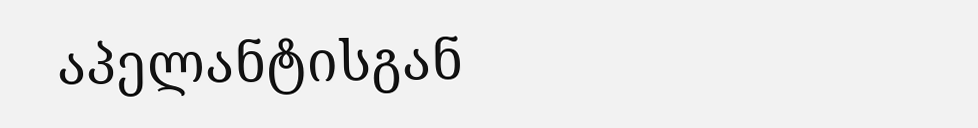აპელანტისგან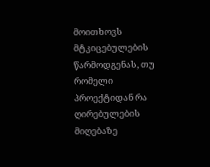მოითხოვს მტკიცებულების წარმოდგენას, თუ რომელი პროექტიდან რა ღირებულების მიღებაზე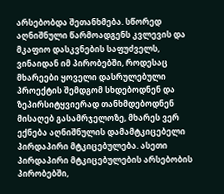არსებობდა შეთანხმება. სწორედ აღნიშნული წარმოადგენს კვლევის და მკაფიო დასკვნების საფუძველს, ვინაიდან იმ პირობებში, როდესაც მხარეები ყოველი დასრულებული პროექტის შემდგომ სხდებოდნენ და ზეპირსიტყვიერად თანხმდებოდნენ მისაღებ გასამრჯელოზე, მხარეს ვერ ექნება აღნიშნულის დამამტკიცებელი პირდაპირი მტკიცებულება. ასეთი პირდაპირი მტკიცებულების არსებობის პირობებში,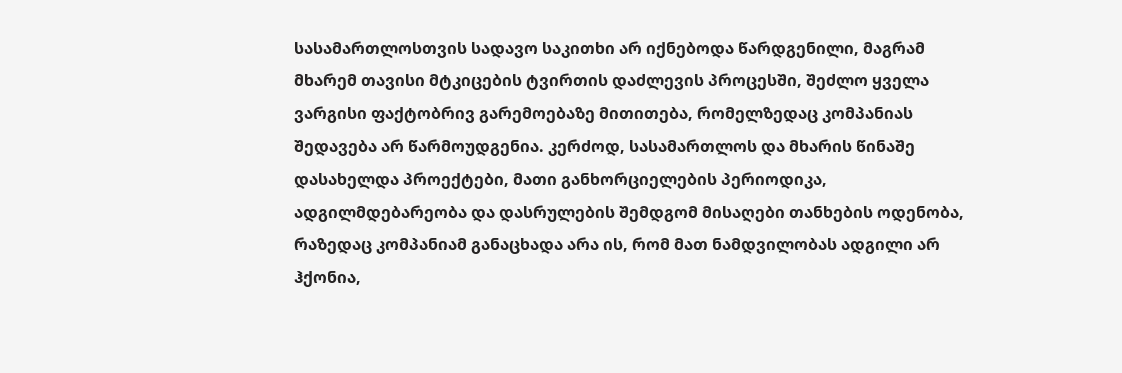სასამართლოსთვის სადავო საკითხი არ იქნებოდა წარდგენილი, მაგრამ მხარემ თავისი მტკიცების ტვირთის დაძლევის პროცესში, შეძლო ყველა ვარგისი ფაქტობრივ გარემოებაზე მითითება, რომელზედაც კომპანიას შედავება არ წარმოუდგენია. კერძოდ, სასამართლოს და მხარის წინაშე დასახელდა პროექტები, მათი განხორციელების პერიოდიკა, ადგილმდებარეობა და დასრულების შემდგომ მისაღები თანხების ოდენობა, რაზედაც კომპანიამ განაცხადა არა ის, რომ მათ ნამდვილობას ადგილი არ ჰქონია,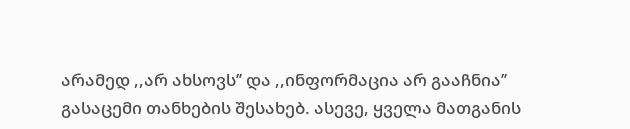არამედ ,,არ ახსოვს’’ და ,,ინფორმაცია არ გააჩნია’’ გასაცემი თანხების შესახებ. ასევე, ყველა მათგანის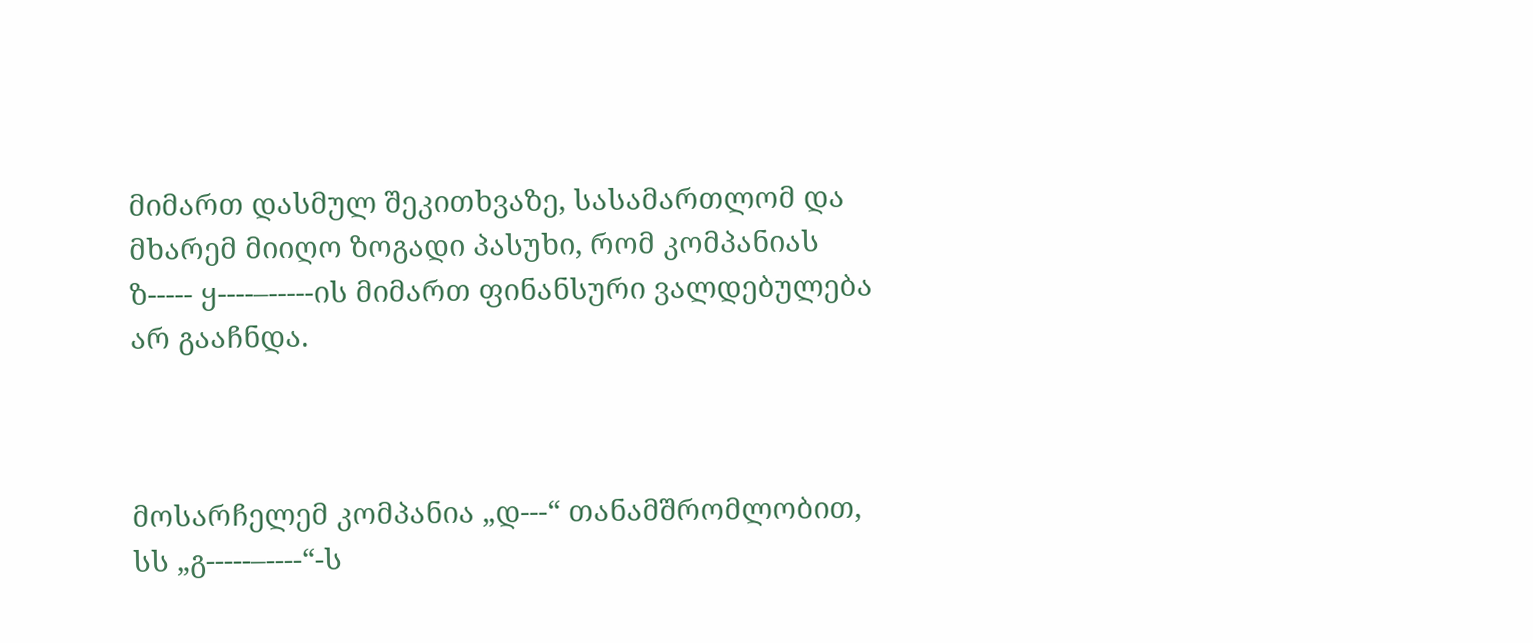მიმართ დასმულ შეკითხვაზე, სასამართლომ და მხარემ მიიღო ზოგადი პასუხი, რომ კომპანიას ზ----- ყ----–-----ის მიმართ ფინანსური ვალდებულება არ გააჩნდა.



მოსარჩელემ კომპანია „დ---“ თანამშრომლობით, სს „გ-----–----“-ს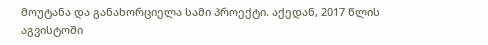მოუტანა და განახორციელა სამი პროექტი. აქედან, 2017 წლის აგვისტოში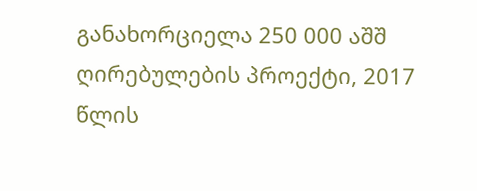განახორციელა 250 000 აშშ ღირებულების პროექტი, 2017 წლის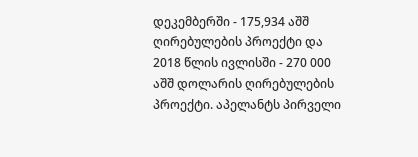დეკემბერში - 175,934 აშშ ღირებულების პროექტი და 2018 წლის ივლისში - 270 000 აშშ დოლარის ღირებულების პროექტი. აპელანტს პირველი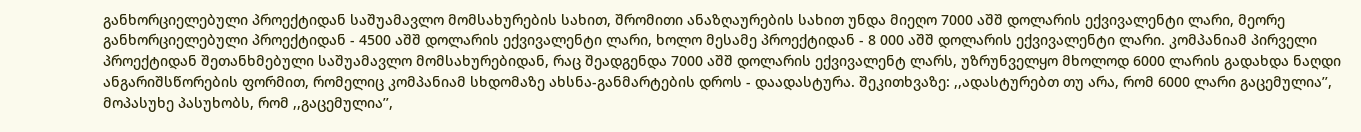განხორციელებული პროექტიდან საშუამავლო მომსახურების სახით, შრომითი ანაზღაურების სახით უნდა მიეღო 7000 აშშ დოლარის ექვივალენტი ლარი, მეორე განხორციელებული პროექტიდან - 4500 აშშ დოლარის ექვივალენტი ლარი, ხოლო მესამე პროექტიდან - 8 000 აშშ დოლარის ექვივალენტი ლარი. კომპანიამ პირველი პროექტიდან შეთანხმებული საშუამავლო მომსახურებიდან, რაც შეადგენდა 7000 აშშ დოლარის ექვივალენტ ლარს, უზრუნველყო მხოლოდ 6000 ლარის გადახდა ნაღდი ანგარიშსწორების ფორმით, რომელიც კომპანიამ სხდომაზე ახსნა-განმარტების დროს - დაადასტურა. შეკითხვაზე: ,,ადასტურებთ თუ არა, რომ 6000 ლარი გაცემულია’’, მოპასუხე პასუხობს, რომ ,,გაცემულია’’,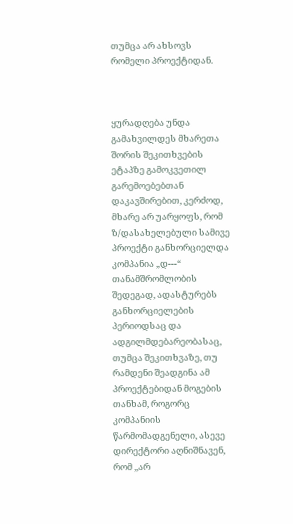თუმცა არ ახსოვს რომელი პროექტიდან.



ყურადღება უნდა გამახვილდეს მხარეთა შორის შეკითხვების ეტაპზე გამოკვეთილ გარემოებებთან დაკავშირებით, კერძოდ, მხარე არ უარყოფს, რომ ზ/დასახელებული სამივე პროექტი განხორციელდა კომპანია „დ---“ თანამშრომლობის შედეგად, ადასტურებს განხორციელების პერიოდსაც და ადგილმდებარეობასაც, თუმცა შეკითხვაზე, თუ რამდენი შეადგინა ამ პროექტებიდან მოგების თანხამ, როგორც კომპანიის წარმომადგენელი, ასევე დირექტორი აღნიშნავენ, რომ ,,არ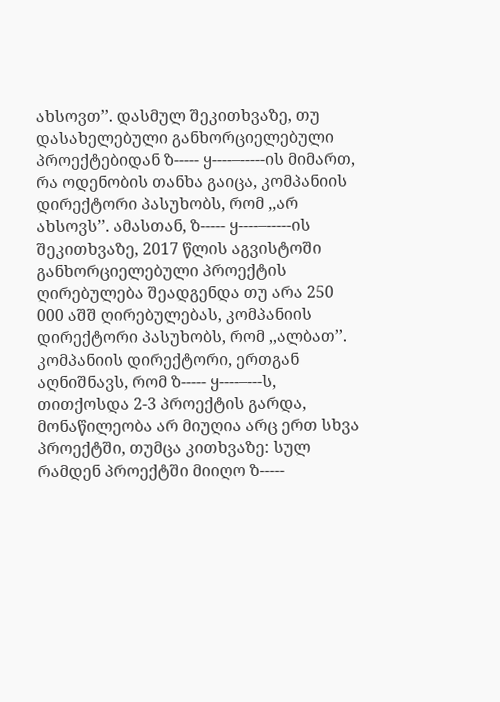ახსოვთ’’. დასმულ შეკითხვაზე, თუ დასახელებული განხორციელებული პროექტებიდან ზ----- ყ----–-----ის მიმართ, რა ოდენობის თანხა გაიცა, კომპანიის დირექტორი პასუხობს, რომ ,,არ ახსოვს’’. ამასთან, ზ----- ყ----–-----ის შეკითხვაზე, 2017 წლის აგვისტოში განხორციელებული პროექტის ღირებულება შეადგენდა თუ არა 250 000 აშშ ღირებულებას, კომპანიის დირექტორი პასუხობს, რომ ,,ალბათ’’. კომპანიის დირექტორი, ერთგან აღნიშნავს, რომ ზ----- ყ----–---ს, თითქოსდა 2-3 პროექტის გარდა, მონაწილეობა არ მიუღია არც ერთ სხვა პროექტში, თუმცა კითხვაზე: სულ რამდენ პროექტში მიიღო ზ-----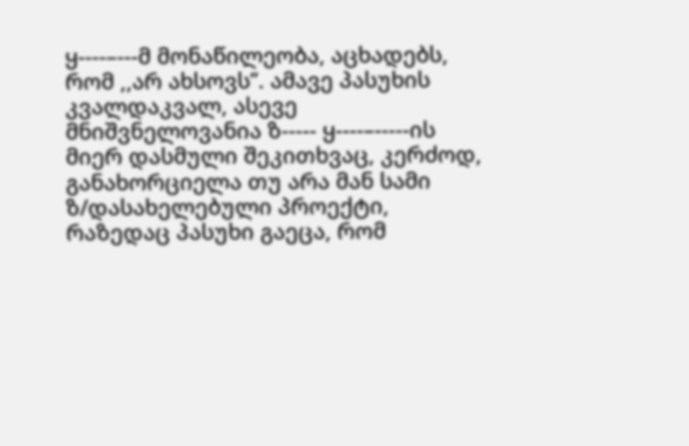ყ----–---მ მონაწილეობა, აცხადებს, რომ ,,არ ახსოვს’’. ამავე პასუხის კვალდაკვალ, ასევე მნიშვნელოვანია ზ----- ყ----–-----ის მიერ დასმული შეკითხვაც, კერძოდ, განახორციელა თუ არა მან სამი ზ/დასახელებული პროექტი, რაზედაც პასუხი გაეცა, რომ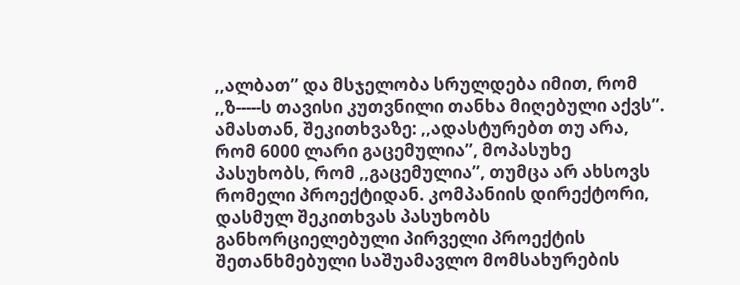,,ალბათ’’ და მსჯელობა სრულდება იმით, რომ ,,ზ-----ს თავისი კუთვნილი თანხა მიღებული აქვს’’. ამასთან, შეკითხვაზე: ,,ადასტურებთ თუ არა, რომ 6000 ლარი გაცემულია’’, მოპასუხე პასუხობს, რომ ,,გაცემულია’’, თუმცა არ ახსოვს რომელი პროექტიდან. კომპანიის დირექტორი, დასმულ შეკითხვას პასუხობს განხორციელებული პირველი პროექტის შეთანხმებული საშუამავლო მომსახურების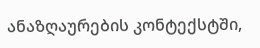ანაზღაურების კონტექსტში,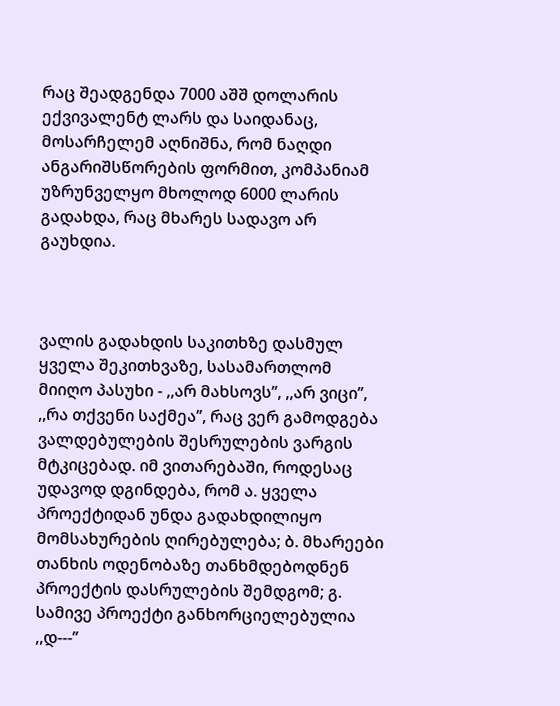რაც შეადგენდა 7000 აშშ დოლარის ექვივალენტ ლარს და საიდანაც, მოსარჩელემ აღნიშნა, რომ ნაღდი ანგარიშსწორების ფორმით, კომპანიამ უზრუნველყო მხოლოდ 6000 ლარის გადახდა, რაც მხარეს სადავო არ გაუხდია.



ვალის გადახდის საკითხზე დასმულ ყველა შეკითხვაზე, სასამართლომ მიიღო პასუხი - ,,არ მახსოვს’’, ,,არ ვიცი’’, ,,რა თქვენი საქმეა’’, რაც ვერ გამოდგება ვალდებულების შესრულების ვარგის მტკიცებად. იმ ვითარებაში, როდესაც უდავოდ დგინდება, რომ ა. ყველა პროექტიდან უნდა გადახდილიყო მომსახურების ღირებულება; ბ. მხარეები თანხის ოდენობაზე თანხმდებოდნენ პროექტის დასრულების შემდგომ; გ. სამივე პროექტი განხორციელებულია ,,დ---’’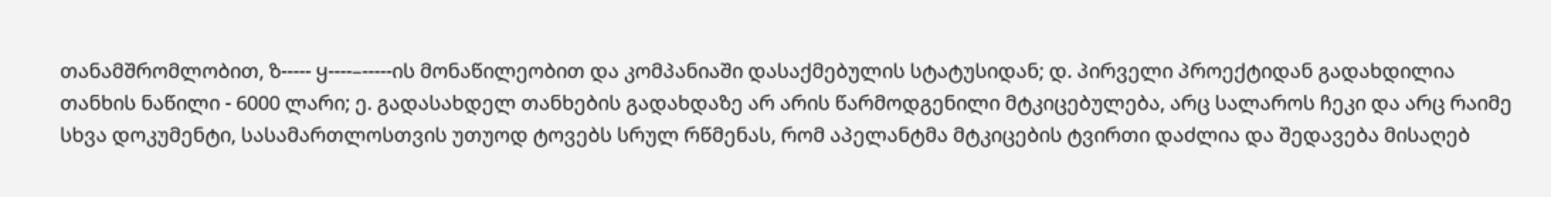თანამშრომლობით, ზ----- ყ----–-----ის მონაწილეობით და კომპანიაში დასაქმებულის სტატუსიდან; დ. პირველი პროექტიდან გადახდილია თანხის ნაწილი - 6000 ლარი; ე. გადასახდელ თანხების გადახდაზე არ არის წარმოდგენილი მტკიცებულება, არც სალაროს ჩეკი და არც რაიმე სხვა დოკუმენტი, სასამართლოსთვის უთუოდ ტოვებს სრულ რწმენას, რომ აპელანტმა მტკიცების ტვირთი დაძლია და შედავება მისაღებ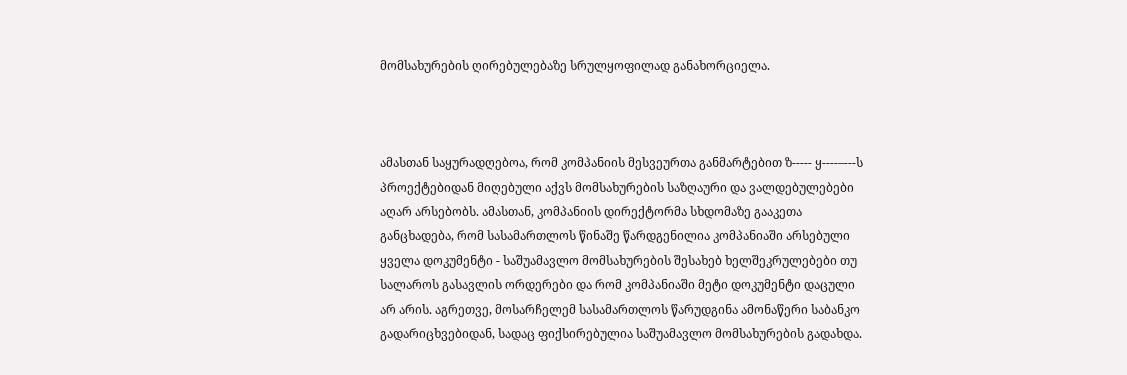მომსახურების ღირებულებაზე სრულყოფილად განახორციელა.



ამასთან საყურადღებოა, რომ კომპანიის მესვეურთა განმარტებით ზ----- ყ----–---ს პროექტებიდან მიღებული აქვს მომსახურების საზღაური და ვალდებულებები აღარ არსებობს. ამასთან, კომპანიის დირექტორმა სხდომაზე გააკეთა განცხადება, რომ სასამართლოს წინაშე წარდგენილია კომპანიაში არსებული ყველა დოკუმენტი - საშუამავლო მომსახურების შესახებ ხელშეკრულებები თუ სალაროს გასავლის ორდერები და რომ კომპანიაში მეტი დოკუმენტი დაცული არ არის. აგრეთვე, მოსარჩელემ სასამართლოს წარუდგინა ამონაწერი საბანკო გადარიცხვებიდან, სადაც ფიქსირებულია საშუამავლო მომსახურების გადახდა.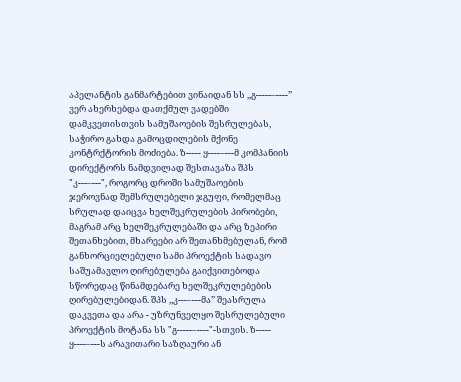აპელანტის განმარტებით ვინაიდან სს ,,გ-----–----’’ ვერ ახერხებდა დათქმულ ვადებში დამკვეთისთვის სამუშაოების შესრულებას, საჭირო გახდა გამოცდილების მქონე კონტრქტორის მოძიება. ზ----- ყ----–---მ კომპანიის დირექტორს ნამდვილად შესთავაზა შპს "კ---–---", როგორც დროში სამუშაოების ჯეროვნად შემსრულებელი ჯგუფი, რომელმაც სრულად დაიცვა ხელშეკრულების პირობები, მაგრამ არც ხელშეკრულებაში და არც ზეპირი შეთანხებით, მხარეები არ შეთანხმებულან, რომ განხორციელებული სამი პროექტის სადავო საშუამავლო ღირებულება გაიქვითებოდა სწორედაც წინამდებარე ხელშეკრულებების ღირებულებიდან. შპს ,,კ---–---მა’’ შეასრულა დაკვეთა და არა - უზრუნველყო შესრულებული პროექტის მოტანა სს "გ-----–----"-სთვის. ზ----- ყ----–---ს არავითარი საზღაური ან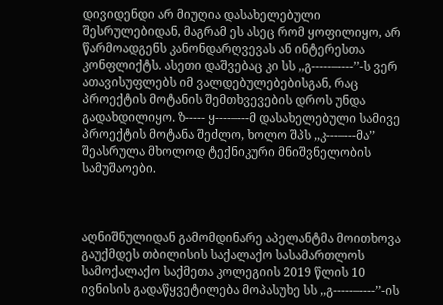დივიდენდი არ მიუღია დასახელებული შესრულებიდან, მაგრამ ეს ასეც რომ ყოფილიყო, არ წარმოადგენს კანონდარღვევას ან ინტერესთა კონფლიქტს. ასეთი დაშვებაც კი სს ,,გ-----–----’’-ს ვერ ათავისუფლებს იმ ვალდებულებებისგან, რაც პროექტის მოტანის შემთხვევების დროს უნდა გადახდილიყო. ზ----- ყ----–---მ დასახელებული სამივე პროექტის მოტანა შეძლო, ხოლო შპს ,,კ---–---მა’’ შეასრულა მხოლოდ ტექნიკური მნიშვნელობის სამუშაოები.



აღნიშნულიდან გამომდინარე აპელანტმა მოითხოვა გაუქმდეს თბილისის საქალაქო სასამართლოს სამოქალაქო საქმეთა კოლეგიის 2019 წლის 10 ივნისის გადაწყვეტილება მოპასუხე სს ,,გ-----–----’’-ის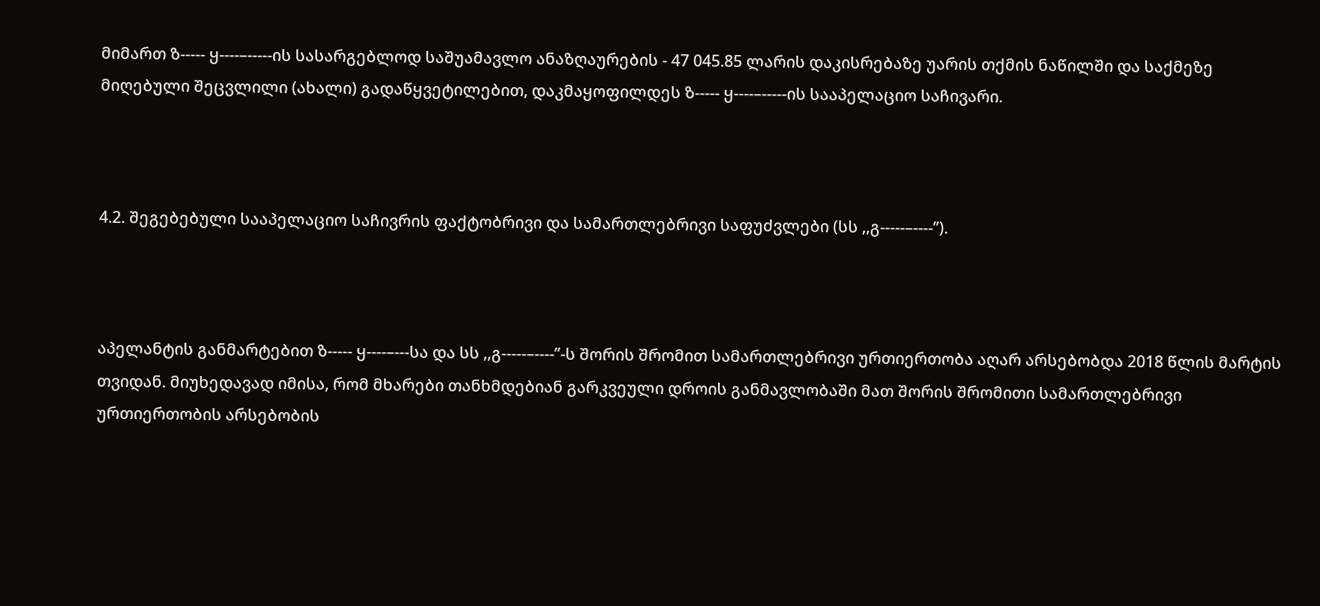მიმართ ზ----- ყ----–-----ის სასარგებლოდ საშუამავლო ანაზღაურების - 47 045.85 ლარის დაკისრებაზე უარის თქმის ნაწილში და საქმეზე მიღებული შეცვლილი (ახალი) გადაწყვეტილებით, დაკმაყოფილდეს ზ----- ყ----–-----ის სააპელაციო საჩივარი.



4.2. შეგებებული სააპელაციო საჩივრის ფაქტობრივი და სამართლებრივი საფუძვლები (სს ,,გ-----–----’’).



აპელანტის განმარტებით ზ----- ყ----–---სა და სს ,,გ-----–----’’-ს შორის შრომით სამართლებრივი ურთიერთობა აღარ არსებობდა 2018 წლის მარტის თვიდან. მიუხედავად იმისა, რომ მხარები თანხმდებიან გარკვეული დროის განმავლობაში მათ შორის შრომითი სამართლებრივი ურთიერთობის არსებობის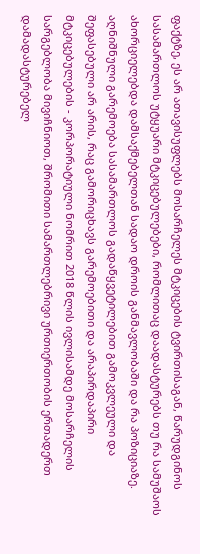ფაქტზე, ეს არ ათავისუფლებს მოსარჩელეს მტკიცების ტვირთისაგან, წარუდგინოს სასამართლოს უტყუარი მტკიცებულებები, რომლითაც დაადასტურებს თუ რა სამუშაოს ახორციელებდა დამსაქმებელთან სადაო დროის განმავლობაში და რა პოზიციაზე. აღნიშნული გარემოება სასამართლოს გადაწყვეტილებით გამოკვლეული და შეფასებული არ არის, რაც გამორიცხავს გარემოებითი და არაპირდაპირი მტკიცებულების - კორპორატიული ნომრით 2018 წლის ივლისამდე მოსარჩელის სარგებლობა მივიჩნიოთ, შრომითი სამართლებრივი ურთიერთობის ერთადერთ დამადასტურებელ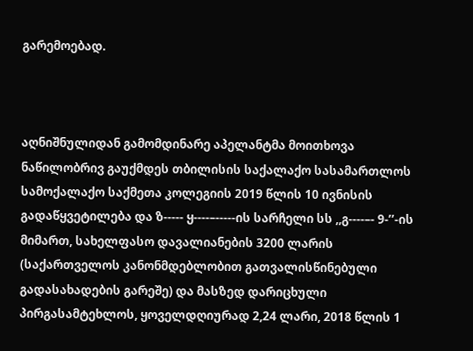გარემოებად.



აღნიშნულიდან გამომდინარე აპელანტმა მოითხოვა ნაწილობრივ გაუქმდეს თბილისის საქალაქო სასამართლოს სამოქალაქო საქმეთა კოლეგიის 2019 წლის 10 ივნისის გადაწყვეტილება და ზ----- ყ----–-----ის სარჩელი სს ,,გ----–- 9-’’-ის მიმართ, სახელფასო დავალიანების 3200 ლარის (საქართველოს კანონმდებლობით გათვალისწინებული გადასახადების გარეშე) და მასზედ დარიცხული პირგასამტეხლოს, ყოველდღიურად 2,24 ლარი, 2018 წლის 1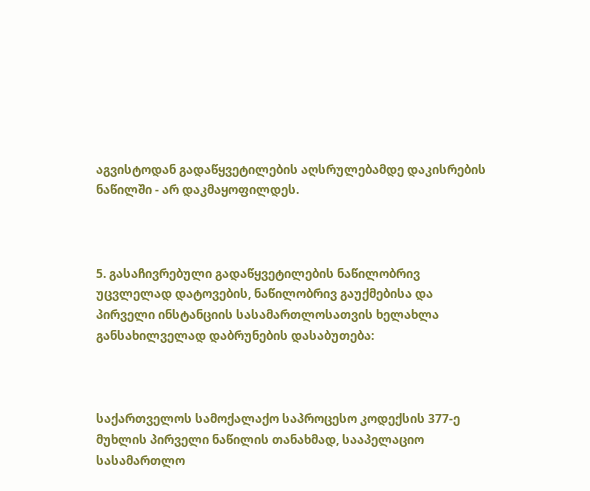აგვისტოდან გადაწყვეტილების აღსრულებამდე დაკისრების ნაწილში - არ დაკმაყოფილდეს.



5. გასაჩივრებული გადაწყვეტილების ნაწილობრივ უცვლელად დატოვების, ნაწილობრივ გაუქმებისა და პირველი ინსტანციის სასამართლოსათვის ხელახლა განსახილველად დაბრუნების დასაბუთება:



საქართველოს სამოქალაქო საპროცესო კოდექსის 377-ე მუხლის პირველი ნაწილის თანახმად, სააპელაციო სასამართლო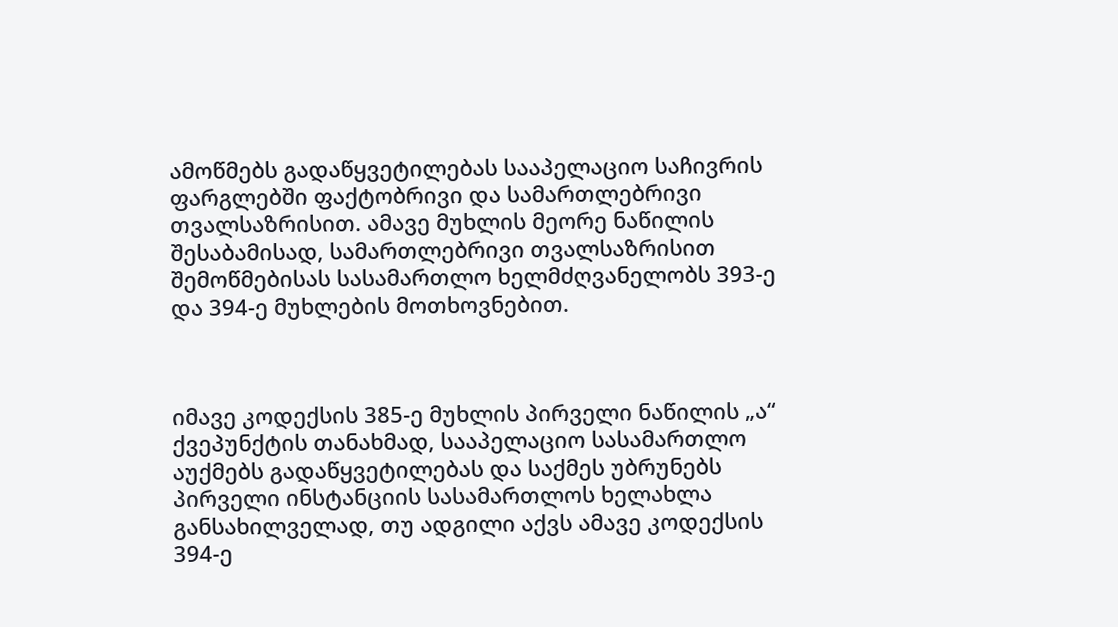ამოწმებს გადაწყვეტილებას სააპელაციო საჩივრის ფარგლებში ფაქტობრივი და სამართლებრივი თვალსაზრისით. ამავე მუხლის მეორე ნაწილის შესაბამისად, სამართლებრივი თვალსაზრისით შემოწმებისას სასამართლო ხელმძღვანელობს 393-ე და 394-ე მუხლების მოთხოვნებით.



იმავე კოდექსის 385-ე მუხლის პირველი ნაწილის „ა“ ქვეპუნქტის თანახმად, სააპელაციო სასამართლო აუქმებს გადაწყვეტილებას და საქმეს უბრუნებს პირველი ინსტანციის სასამართლოს ხელახლა განსახილველად, თუ ადგილი აქვს ამავე კოდექსის 394-ე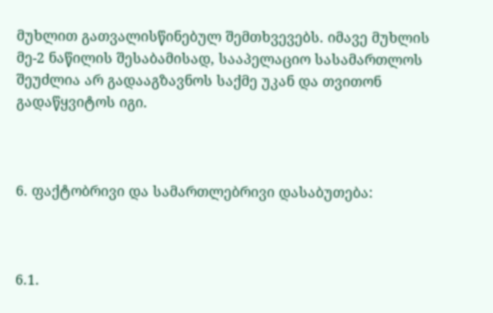მუხლით გათვალისწინებულ შემთხვევებს. იმავე მუხლის მე-2 ნაწილის შესაბამისად, სააპელაციო სასამართლოს შეუძლია არ გადააგზავნოს საქმე უკან და თვითონ გადაწყვიტოს იგი.



6. ფაქტობრივი და სამართლებრივი დასაბუთება:



6.1.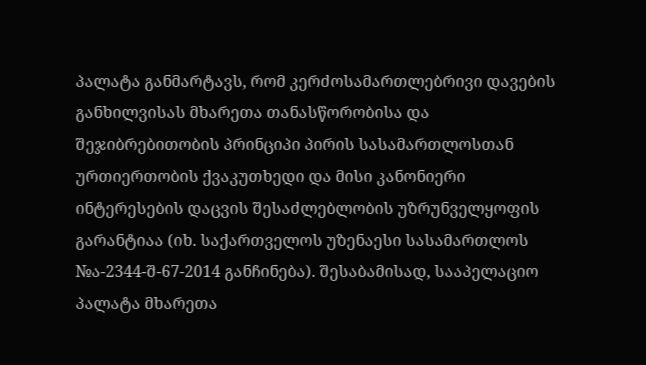პალატა განმარტავს, რომ კერძოსამართლებრივი დავების განხილვისას მხარეთა თანასწორობისა და შეჯიბრებითობის პრინციპი პირის სასამართლოსთან ურთიერთობის ქვაკუთხედი და მისი კანონიერი ინტერესების დაცვის შესაძლებლობის უზრუნველყოფის გარანტიაა (იხ. საქართველოს უზენაესი სასამართლოს №ა-2344-შ-67-2014 განჩინება). შესაბამისად, სააპელაციო პალატა მხარეთა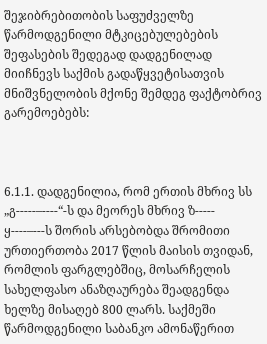შეჯიბრებითობის საფუძველზე წარმოდგენილი მტკიცებულებების შეფასების შედეგად დადგენილად მიიჩნევს საქმის გადაწყვეტისათვის მნიშვნელობის მქონე შემდეგ ფაქტობრივ გარემოებებს:



6.1.1. დადგენილია, რომ ერთის მხრივ სს „გ-----–----“-ს და მეორეს მხრივ ზ----- ყ----–---ს შორის არსებობდა შრომითი ურთიერთობა 2017 წლის მაისის თვიდან, რომლის ფარგლებშიც, მოსარჩელის სახელფასო ანაზღაურება შეადგენდა ხელზე მისაღებ 800 ლარს. საქმეში წარმოდგენილი საბანკო ამონაწერით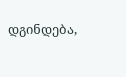დგინდება,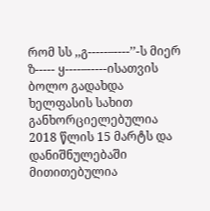რომ სს ,,გ-----–----’’-ს მიერ ზ----- ყ----–-----ისათვის ბოლო გადახდა ხელფასის სახით განხორციელებულია 2018 წლის 15 მარტს და დანიშნულებაში მითითებულია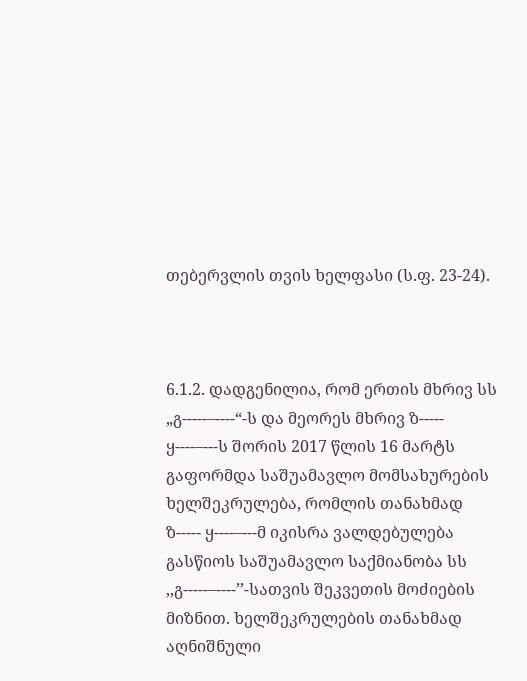თებერვლის თვის ხელფასი (ს.ფ. 23-24).



6.1.2. დადგენილია, რომ ერთის მხრივ სს „გ-----–----“-ს და მეორეს მხრივ ზ----- ყ----–---ს შორის 2017 წლის 16 მარტს გაფორმდა საშუამავლო მომსახურების ხელშეკრულება, რომლის თანახმად ზ----- ყ----–---მ იკისრა ვალდებულება გასწიოს საშუამავლო საქმიანობა სს ,,გ-----–----’’-სათვის შეკვეთის მოძიების მიზნით. ხელშეკრულების თანახმად აღნიშნული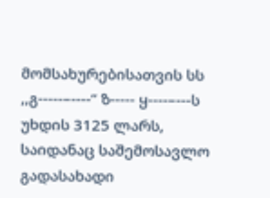მომსახურებისათვის სს ,,გ-----–----’’ ზ----- ყ----–---ს უხდის 3125 ლარს, საიდანაც საშემოსავლო გადასახადი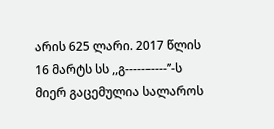არის 625 ლარი. 2017 წლის 16 მარტს სს ,,გ-----–----’’-ს მიერ გაცემულია სალაროს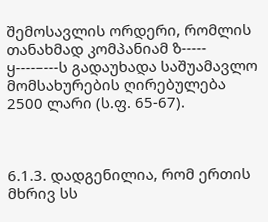შემოსავლის ორდერი, რომლის თანახმად კომპანიამ ზ----- ყ----–---ს გადაუხადა საშუამავლო მომსახურების ღირებულება 2500 ლარი (ს.ფ. 65-67).



6.1.3. დადგენილია, რომ ერთის მხრივ სს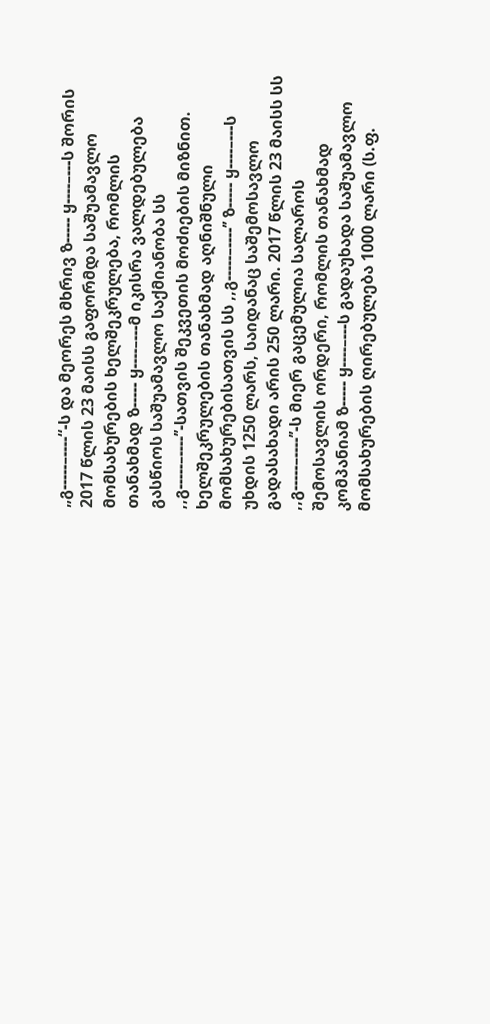„გ-----–----“-ს და მეორეს მხრივ ზ----- ყ----–---ს შორის 2017 წლის 23 მაისს გაფორმდა საშუამავლო მომსახურების ხელშეკრულება, რომლის თანახმად ზ----- ყ----–---მ იკისრა ვალდებულება გასწიოს საშუამავლო საქმიანობა სს ,,გ-----–----’’-სათვის შეკვეთის მოძიების მიზნით. ხელშეკრულების თანახმად აღნიშნული მომსახურებისათვის სს ,,გ-----–----’’ ზ----- ყ----–---ს უხდის 1250 ლარს, საიდანაც საშემოსავლო გადასახადი არის 250 ლარი. 2017 წლის 23 მაისს სს ,,გ-----–----’’-ს მიერ გაცემულია სალაროს შემოსავლის ორდერი, რომლის თანახმად კომპანიამ ზ----- ყ----–---ს გადაუხადა საშუამავლო მომსახურების ღირებულება 1000 ლარი (ს.ფ.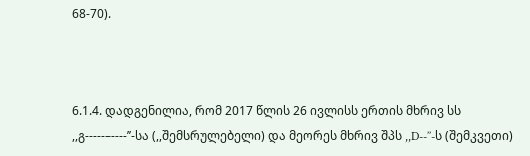68-70).



6.1.4. დადგენილია, რომ 2017 წლის 26 ივლისს ერთის მხრივ სს ,,გ-----–----’’-სა (,,შემსრულებელი) და მეორეს მხრივ შპს ,,D--’’-ს (შემკვეთი)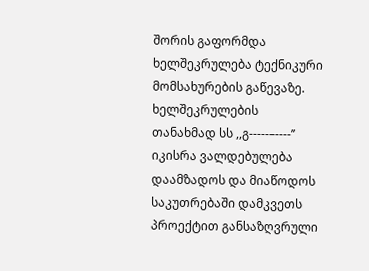შორის გაფორმდა ხელშეკრულება ტექნიკური მომსახურების გაწევაზე. ხელშეკრულების თანახმად სს ,,გ-----–----’’ იკისრა ვალდებულება დაამზადოს და მიაწოდოს საკუთრებაში დამკვეთს პროექტით განსაზღვრული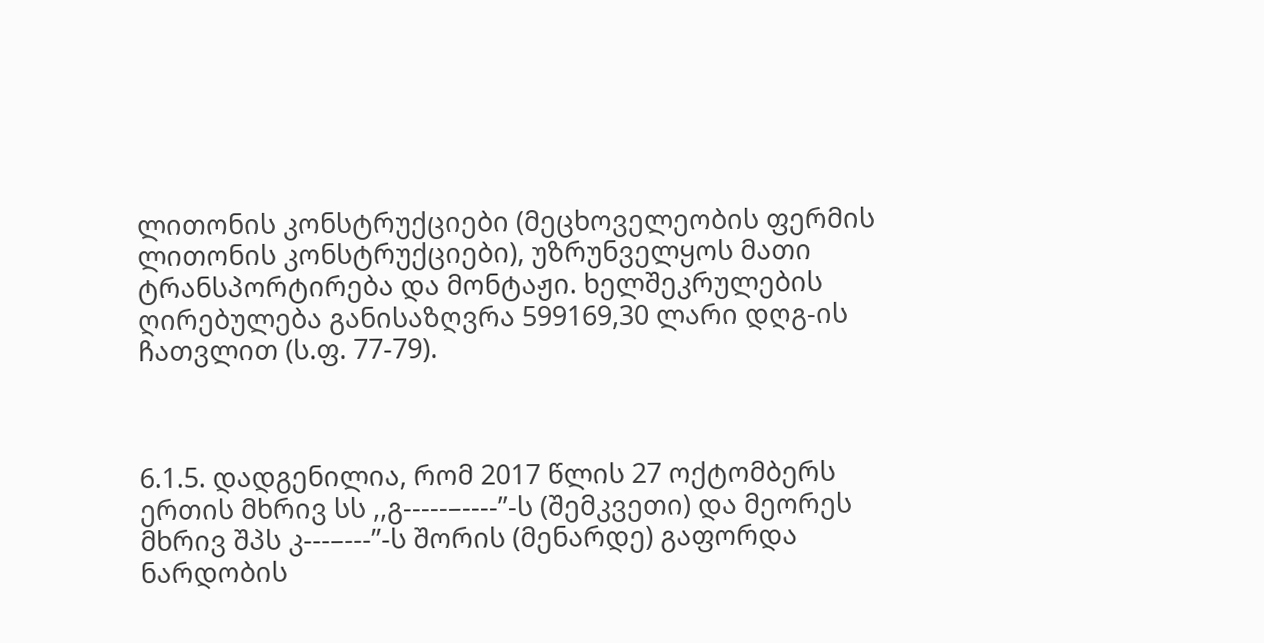ლითონის კონსტრუქციები (მეცხოველეობის ფერმის ლითონის კონსტრუქციები), უზრუნველყოს მათი ტრანსპორტირება და მონტაჟი. ხელშეკრულების ღირებულება განისაზღვრა 599169,30 ლარი დღგ-ის ჩათვლით (ს.ფ. 77-79).



6.1.5. დადგენილია, რომ 2017 წლის 27 ოქტომბერს ერთის მხრივ სს ,,გ-----–----’’-ს (შემკვეთი) და მეორეს მხრივ შპს კ---–---’’-ს შორის (მენარდე) გაფორდა ნარდობის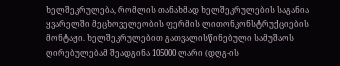ხელშეკრულება, რომლის თანახმად ხელშეკრულების საგანია ყვარელში მეცხოველეობის ფერმის ლითონკონსტრუქციების მონტაჟი. ხელშეკრულებით გათვალისწინებული სამუშაოს ღირებულებამ შეადგინა 105000 ლარი (დღგ-ის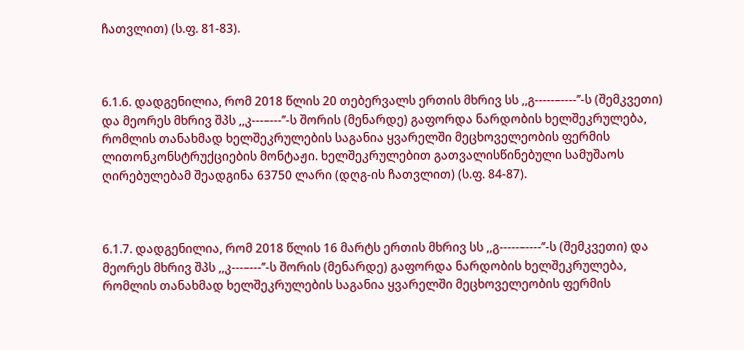ჩათვლით) (ს.ფ. 81-83).



6.1.6. დადგენილია, რომ 2018 წლის 20 თებერვალს ერთის მხრივ სს ,,გ-----–----’’-ს (შემკვეთი) და მეორეს მხრივ შპს ,,კ---–---’’-ს შორის (მენარდე) გაფორდა ნარდობის ხელშეკრულება, რომლის თანახმად ხელშეკრულების საგანია ყვარელში მეცხოველეობის ფერმის ლითონკონსტრუქციების მონტაჟი. ხელშეკრულებით გათვალისწინებული სამუშაოს ღირებულებამ შეადგინა 63750 ლარი (დღგ-ის ჩათვლით) (ს.ფ. 84-87).



6.1.7. დადგენილია, რომ 2018 წლის 16 მარტს ერთის მხრივ სს ,,გ-----–----’’-ს (შემკვეთი) და მეორეს მხრივ შპს ,,კ---–---’’-ს შორის (მენარდე) გაფორდა ნარდობის ხელშეკრულება, რომლის თანახმად ხელშეკრულების საგანია ყვარელში მეცხოველეობის ფერმის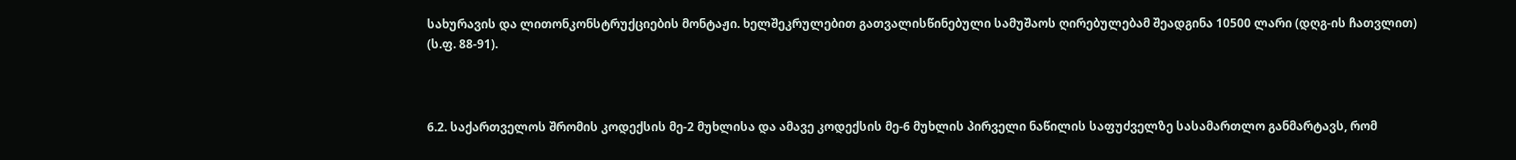სახურავის და ლითონკონსტრუქციების მონტაჟი. ხელშეკრულებით გათვალისწინებული სამუშაოს ღირებულებამ შეადგინა 10500 ლარი (დღგ-ის ჩათვლით) (ს.ფ. 88-91).



6.2. საქართველოს შრომის კოდექსის მე-2 მუხლისა და ამავე კოდექსის მე-6 მუხლის პირველი ნაწილის საფუძველზე სასამართლო განმარტავს, რომ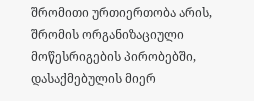შრომითი ურთიერთობა არის, შრომის ორგანიზაციული მოწესრიგების პირობებში, დასაქმებულის მიერ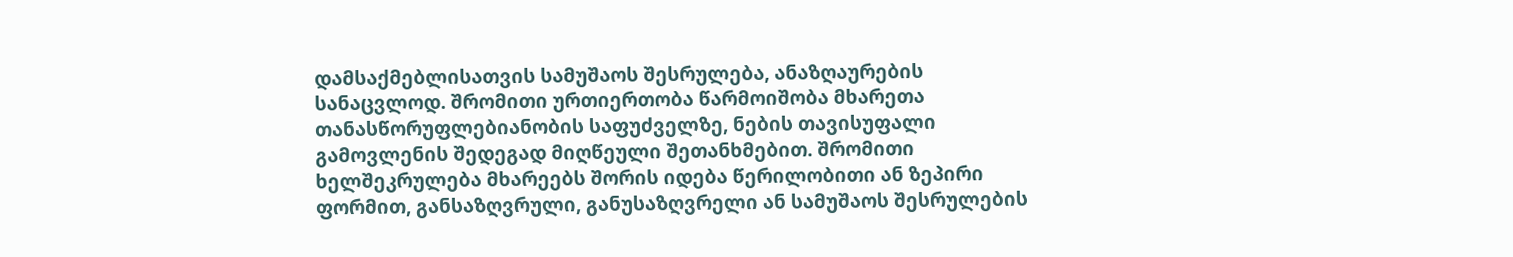დამსაქმებლისათვის სამუშაოს შესრულება, ანაზღაურების სანაცვლოდ. შრომითი ურთიერთობა წარმოიშობა მხარეთა თანასწორუფლებიანობის საფუძველზე, ნების თავისუფალი გამოვლენის შედეგად მიღწეული შეთანხმებით. შრომითი ხელშეკრულება მხარეებს შორის იდება წერილობითი ან ზეპირი ფორმით, განსაზღვრული, განუსაზღვრელი ან სამუშაოს შესრულების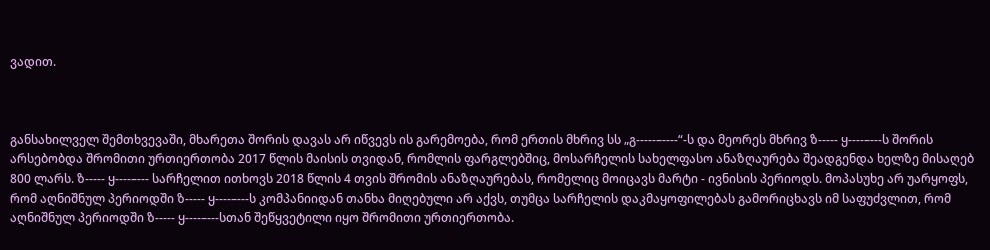ვადით.



განსახილველ შემთხვევაში, მხარეთა შორის დავას არ იწვევს ის გარემოება, რომ ერთის მხრივ სს „გ-----–----“-ს და მეორეს მხრივ ზ----- ყ----–---ს შორის არსებობდა შრომითი ურთიერთობა 2017 წლის მაისის თვიდან, რომლის ფარგლებშიც, მოსარჩელის სახელფასო ანაზღაურება შეადგენდა ხელზე მისაღებ 800 ლარს. ზ----- ყ----–--- სარჩელით ითხოვს 2018 წლის 4 თვის შრომის ანაზღაურებას, რომელიც მოიცავს მარტი - ივნისის პერიოდს. მოპასუხე არ უარყოფს, რომ აღნიშნულ პერიოდში ზ----- ყ----–---ს კომპანიიდან თანხა მიღებული არ აქვს, თუმცა სარჩელის დაკმაყოფილებას გამორიცხავს იმ საფუძვლით, რომ აღნიშნულ პერიოდში ზ----- ყ----–---სთან შეწყვეტილი იყო შრომითი ურთიერთობა.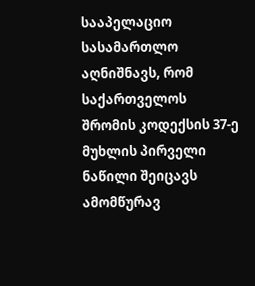სააპელაციო სასამართლო აღნიშნავს, რომ საქართველოს შრომის კოდექსის 37-ე მუხლის პირველი ნაწილი შეიცავს ამომწურავ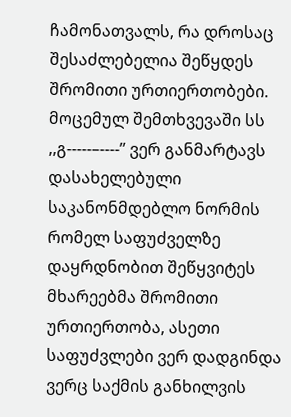ჩამონათვალს, რა დროსაც შესაძლებელია შეწყდეს შრომითი ურთიერთობები. მოცემულ შემთხვევაში სს ,,გ-----–----’’ ვერ განმარტავს დასახელებული საკანონმდებლო ნორმის რომელ საფუძველზე დაყრდნობით შეწყვიტეს მხარეებმა შრომითი ურთიერთობა, ასეთი საფუძვლები ვერ დადგინდა ვერც საქმის განხილვის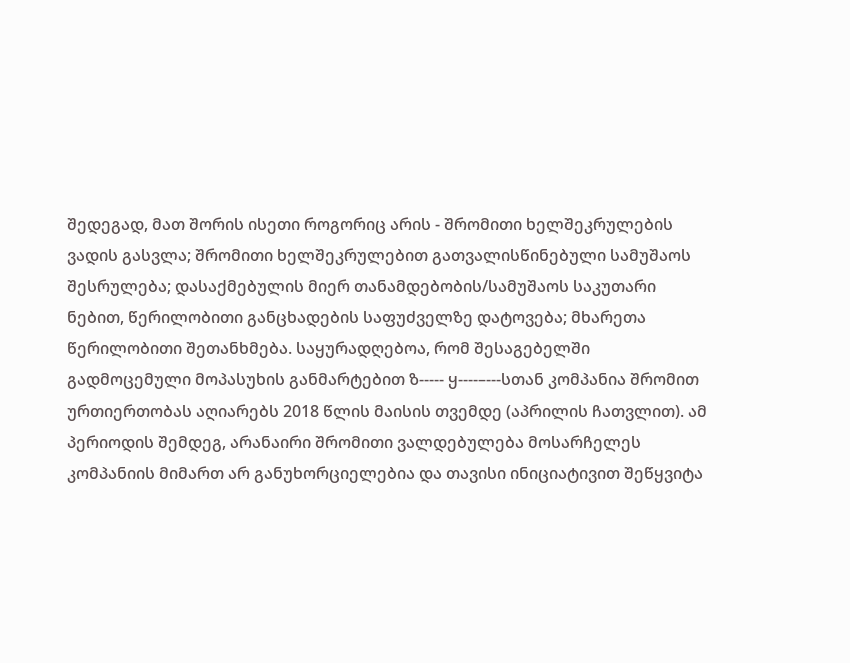შედეგად, მათ შორის ისეთი როგორიც არის - შრომითი ხელშეკრულების ვადის გასვლა; შრომითი ხელშეკრულებით გათვალისწინებული სამუშაოს შესრულება; დასაქმებულის მიერ თანამდებობის/სამუშაოს საკუთარი ნებით, წერილობითი განცხადების საფუძველზე დატოვება; მხარეთა წერილობითი შეთანხმება. საყურადღებოა, რომ შესაგებელში გადმოცემული მოპასუხის განმარტებით ზ----- ყ----–---სთან კომპანია შრომით ურთიერთობას აღიარებს 2018 წლის მაისის თვემდე (აპრილის ჩათვლით). ამ პერიოდის შემდეგ, არანაირი შრომითი ვალდებულება მოსარჩელეს კომპანიის მიმართ არ განუხორციელებია და თავისი ინიციატივით შეწყვიტა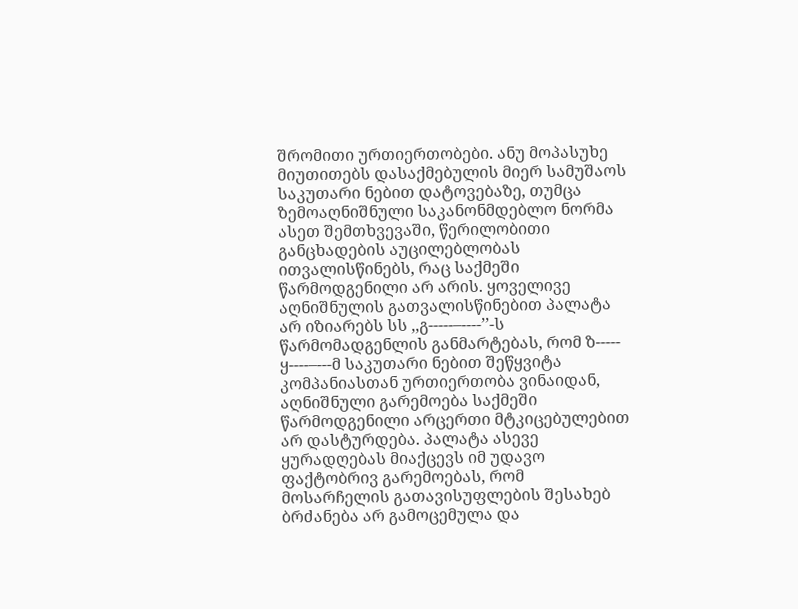შრომითი ურთიერთობები. ანუ მოპასუხე მიუთითებს დასაქმებულის მიერ სამუშაოს საკუთარი ნებით დატოვებაზე, თუმცა ზემოაღნიშნული საკანონმდებლო ნორმა ასეთ შემთხვევაში, წერილობითი განცხადების აუცილებლობას ითვალისწინებს, რაც საქმეში წარმოდგენილი არ არის. ყოველივე აღნიშნულის გათვალისწინებით პალატა არ იზიარებს სს ,,გ-----–----’’-ს წარმომადგენლის განმარტებას, რომ ზ----- ყ----–---მ საკუთარი ნებით შეწყვიტა კომპანიასთან ურთიერთობა ვინაიდან, აღნიშნული გარემოება საქმეში წარმოდგენილი არცერთი მტკიცებულებით არ დასტურდება. პალატა ასევე ყურადღებას მიაქცევს იმ უდავო ფაქტობრივ გარემოებას, რომ მოსარჩელის გათავისუფლების შესახებ ბრძანება არ გამოცემულა და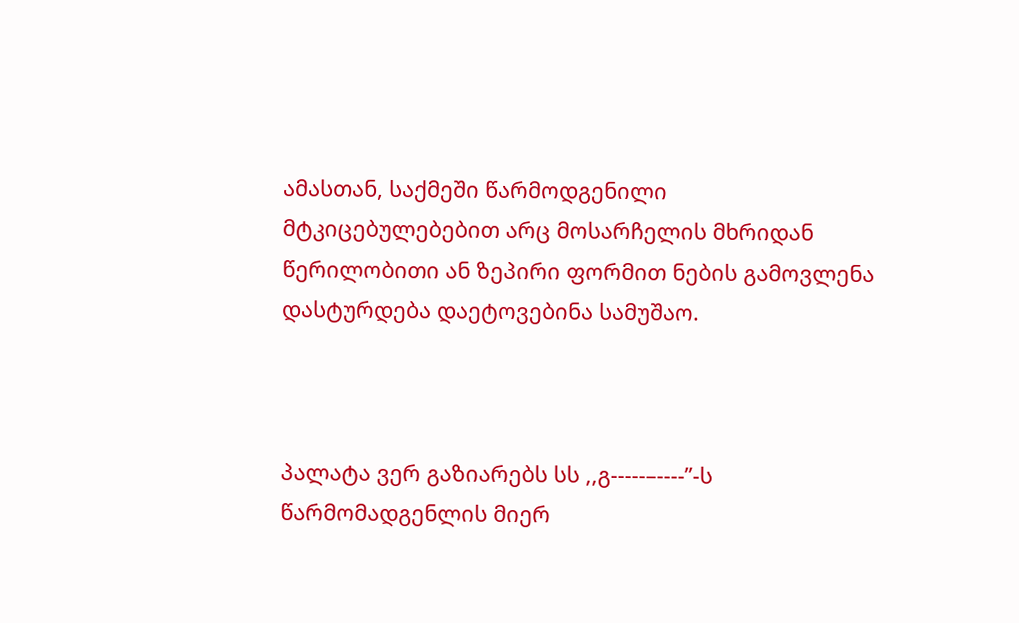ამასთან, საქმეში წარმოდგენილი მტკიცებულებებით არც მოსარჩელის მხრიდან წერილობითი ან ზეპირი ფორმით ნების გამოვლენა დასტურდება დაეტოვებინა სამუშაო.



პალატა ვერ გაზიარებს სს ,,გ-----–----’’-ს წარმომადგენლის მიერ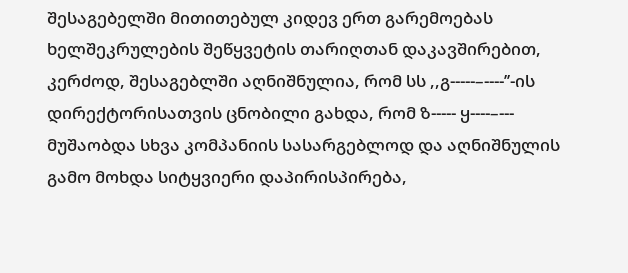შესაგებელში მითითებულ კიდევ ერთ გარემოებას ხელშეკრულების შეწყვეტის თარიღთან დაკავშირებით, კერძოდ, შესაგებლში აღნიშნულია, რომ სს ,,გ-----–----’’-ის დირექტორისათვის ცნობილი გახდა, რომ ზ----- ყ----–--- მუშაობდა სხვა კომპანიის სასარგებლოდ და აღნიშნულის გამო მოხდა სიტყვიერი დაპირისპირება,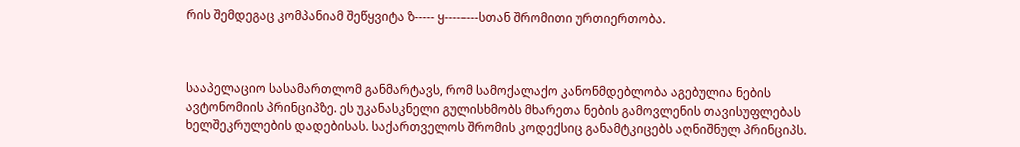რის შემდეგაც კომპანიამ შეწყვიტა ზ----- ყ----–---სთან შრომითი ურთიერთობა.



სააპელაციო სასამართლომ განმარტავს, რომ სამოქალაქო კანონმდებლობა აგებულია ნების ავტონომიის პრინციპზე. ეს უკანასკნელი გულისხმობს მხარეთა ნების გამოვლენის თავისუფლებას ხელშეკრულების დადებისას. საქართველოს შრომის კოდექსიც განამტკიცებს აღნიშნულ პრინციპს.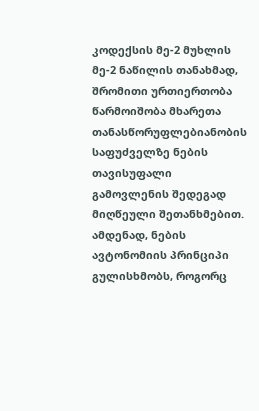კოდექსის მე-2 მუხლის მე-2 ნაწილის თანახმად, შრომითი ურთიერთობა წარმოიშობა მხარეთა თანასწორუფლებიანობის საფუძველზე ნების თავისუფალი გამოვლენის შედეგად მიღწეული შეთანხმებით. ამდენად, ნების ავტონომიის პრინციპი გულისხმობს, როგორც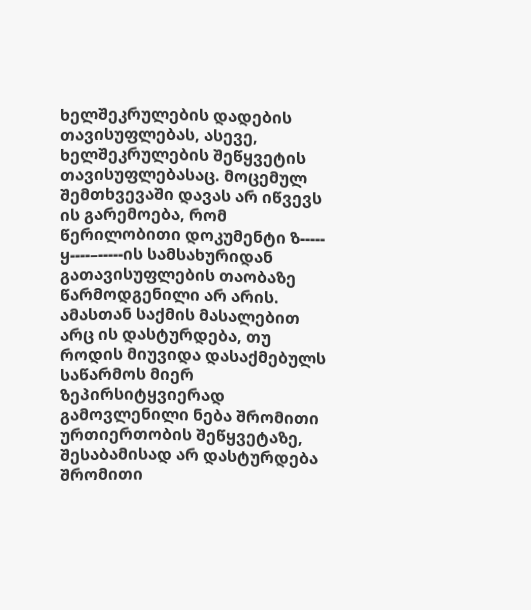ხელშეკრულების დადების თავისუფლებას, ასევე, ხელშეკრულების შეწყვეტის თავისუფლებასაც. მოცემულ შემთხვევაში დავას არ იწვევს ის გარემოება, რომ წერილობითი დოკუმენტი ზ----- ყ----–-----ის სამსახურიდან გათავისუფლების თაობაზე წარმოდგენილი არ არის. ამასთან საქმის მასალებით არც ის დასტურდება, თუ როდის მიუვიდა დასაქმებულს საწარმოს მიერ ზეპირსიტყვიერად გამოვლენილი ნება შრომითი ურთიერთობის შეწყვეტაზე, შესაბამისად არ დასტურდება შრომითი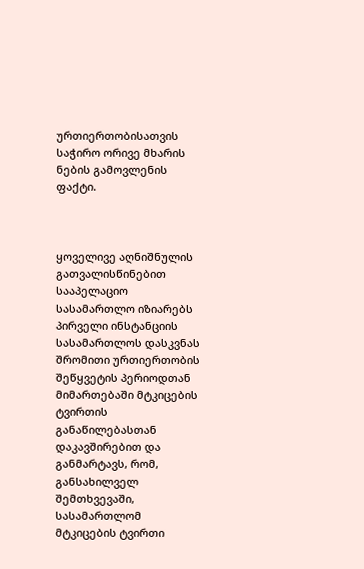ურთიერთობისათვის საჭირო ორივე მხარის ნების გამოვლენის ფაქტი.



ყოველივე აღნიშნულის გათვალისწინებით სააპელაციო სასამართლო იზიარებს პირველი ინსტანციის სასამართლოს დასკვნას შრომითი ურთიერთობის შეწყვეტის პერიოდთან მიმართებაში მტკიცების ტვირთის განაწილებასთან დაკავშირებით და განმარტავს, რომ, განსახილველ შემთხვევაში, სასამართლომ მტკიცების ტვირთი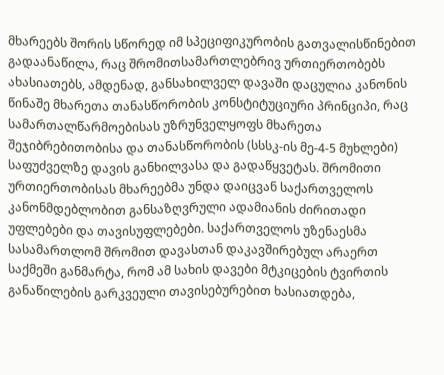მხარეებს შორის სწორედ იმ სპეციფიკურობის გათვალისწინებით გადაანაწილა, რაც შრომითსამართლებრივ ურთიერთობებს ახასიათებს, ამდენად, განსახილველ დავაში დაცულია კანონის წინაშე მხარეთა თანასწორობის კონსტიტუციური პრინციპი, რაც სამართალწარმოებისას უზრუნველყოფს მხარეთა შეჯიბრებითობისა და თანასწორობის (სსსკ-ის მე-4-5 მუხლები) საფუძველზე დავის განხილვასა და გადაწყვეტას. შრომითი ურთიერთობისას მხარეებმა უნდა დაიცვან საქართველოს კანონმდებლობით განსაზღვრული ადამიანის ძირითადი უფლებები და თავისუფლებები. საქართველოს უზენაესმა სასამართლომ შრომით დავასთან დაკავშირებულ არაერთ საქმეში განმარტა, რომ ამ სახის დავები მტკიცების ტვირთის განაწილების გარკვეული თავისებურებით ხასიათდება,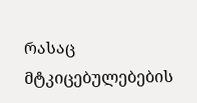რასაც მტკიცებულებების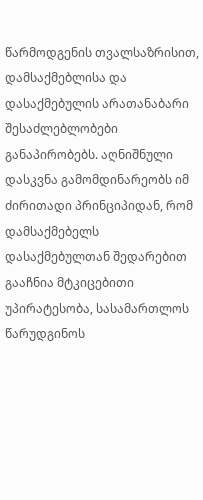წარმოდგენის თვალსაზრისით, დამსაქმებლისა და დასაქმებულის არათანაბარი შესაძლებლობები განაპირობებს. აღნიშნული დასკვნა გამომდინარეობს იმ ძირითადი პრინციპიდან, რომ დამსაქმებელს დასაქმებულთან შედარებით გააჩნია მტკიცებითი უპირატესობა, სასამართლოს წარუდგინოს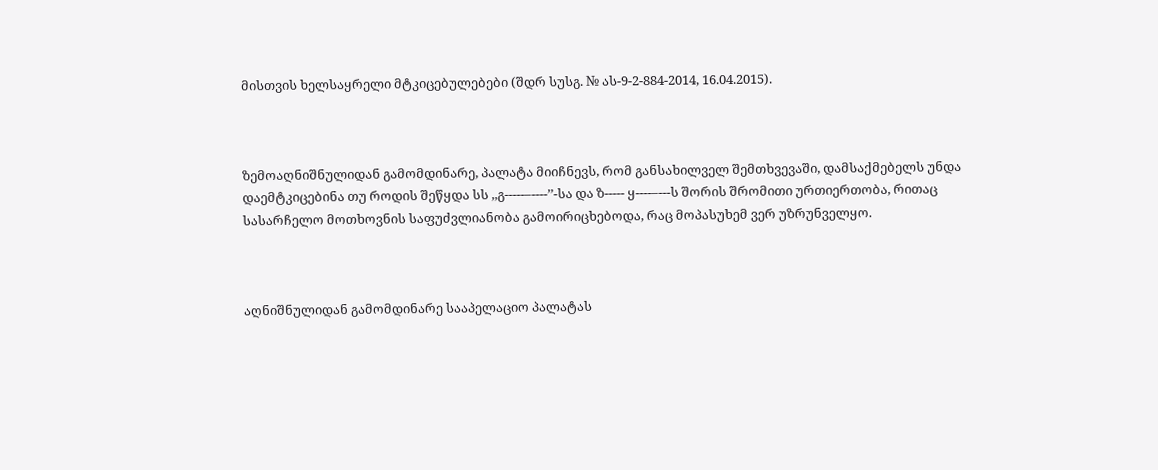მისთვის ხელსაყრელი მტკიცებულებები (შდრ სუსგ. № ას-9-2-884-2014, 16.04.2015).



ზემოაღნიშნულიდან გამომდინარე, პალატა მიიჩნევს, რომ განსახილველ შემთხვევაში, დამსაქმებელს უნდა დაემტკიცებინა თუ როდის შეწყდა სს ,,გ-----–----’’-სა და ზ----- ყ----–---ს შორის შრომითი ურთიერთობა, რითაც სასარჩელო მოთხოვნის საფუძვლიანობა გამოირიცხებოდა, რაც მოპასუხემ ვერ უზრუნველყო.



აღნიშნულიდან გამომდინარე სააპელაციო პალატას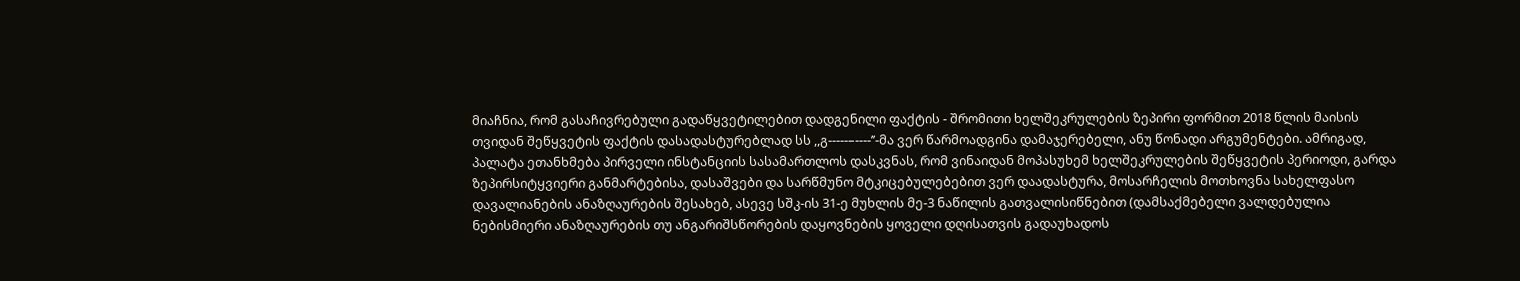მიაჩნია, რომ გასაჩივრებული გადაწყვეტილებით დადგენილი ფაქტის - შრომითი ხელშეკრულების ზეპირი ფორმით 2018 წლის მაისის თვიდან შეწყვეტის ფაქტის დასადასტურებლად სს ,,გ-----–----’’-მა ვერ წარმოადგინა დამაჯერებელი, ანუ წონადი არგუმენტები. ამრიგად, პალატა ეთანხმება პირველი ინსტანციის სასამართლოს დასკვნას, რომ ვინაიდან მოპასუხემ ხელშეკრულების შეწყვეტის პერიოდი, გარდა ზეპირსიტყვიერი განმარტებისა, დასაშვები და სარწმუნო მტკიცებულებებით ვერ დაადასტურა, მოსარჩელის მოთხოვნა სახელფასო დავალიანების ანაზღაურების შესახებ, ასევე სშკ-ის 31-ე მუხლის მე-3 ნაწილის გათვალისიწნებით (დამსაქმებელი ვალდებულია ნებისმიერი ანაზღაურების თუ ანგარიშსწორების დაყოვნების ყოველი დღისათვის გადაუხადოს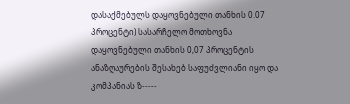დასაქმებულს დაყოვნებული თანხის 0.07 პროცენტი) სასარჩელო მოთხოვნა დაყოვნებული თანხის 0,07 პროცენტის ანაზღაურების შესახებ საფუძვლიანი იყო და კომპანიას ზ-----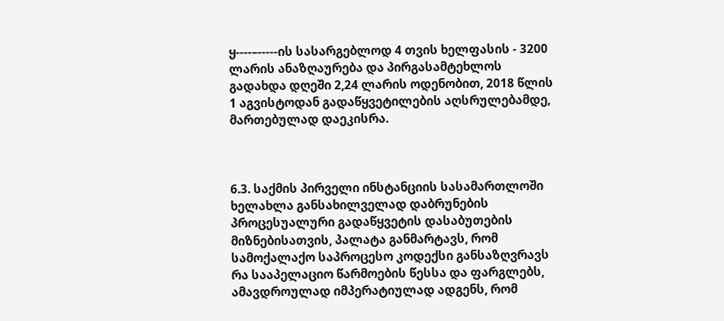ყ----–-----ის სასარგებლოდ 4 თვის ხელფასის - 3200 ლარის ანაზღაურება და პირგასამტეხლოს გადახდა დღეში 2,24 ლარის ოდენობით, 2018 წლის 1 აგვისტოდან გადაწყვეტილების აღსრულებამდე, მართებულად დაეკისრა.



6.3. საქმის პირველი ინსტანციის სასამართლოში ხელახლა განსახილველად დაბრუნების პროცესუალური გადაწყვეტის დასაბუთების მიზნებისათვის, პალატა განმარტავს, რომ სამოქალაქო საპროცესო კოდექსი განსაზღვრავს რა სააპელაციო წარმოების წესსა და ფარგლებს, ამავდროულად იმპერატიულად ადგენს, რომ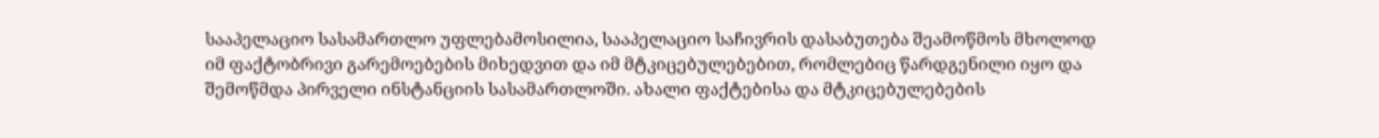სააპელაციო სასამართლო უფლებამოსილია, სააპელაციო საჩივრის დასაბუთება შეამოწმოს მხოლოდ იმ ფაქტობრივი გარემოებების მიხედვით და იმ მტკიცებულებებით, რომლებიც წარდგენილი იყო და შემოწმდა პირველი ინსტანციის სასამართლოში. ახალი ფაქტებისა და მტკიცებულებების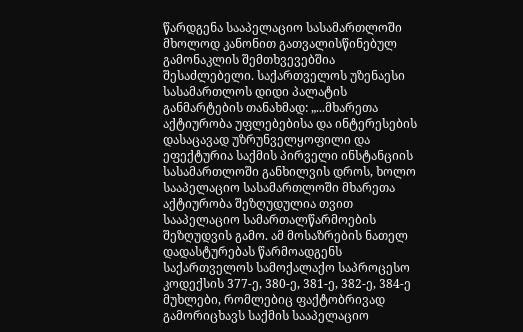წარდგენა სააპელაციო სასამართლოში მხოლოდ კანონით გათვალისწინებულ გამონაკლის შემთხვევებშია შესაძლებელი. საქართველოს უზენაესი სასამართლოს დიდი პალატის განმარტების თანახმად: „...მხარეთა აქტიურობა უფლებებისა და ინტერესების დასაცავად უზრუნველყოფილი და ეფექტურია საქმის პირველი ინსტანციის სასამართლოში განხილვის დროს, ხოლო სააპელაციო სასამართლოში მხარეთა აქტიურობა შეზღუდულია თვით სააპელაციო სამართალწარმოების შეზღუდვის გამო. ამ მოსაზრების ნათელ დადასტურებას წარმოადგენს საქართველოს სამოქალაქო საპროცესო კოდექსის 377-ე, 380-ე, 381-ე, 382-ე, 384-ე მუხლები, რომლებიც ფაქტობრივად გამორიცხავს საქმის სააპელაციო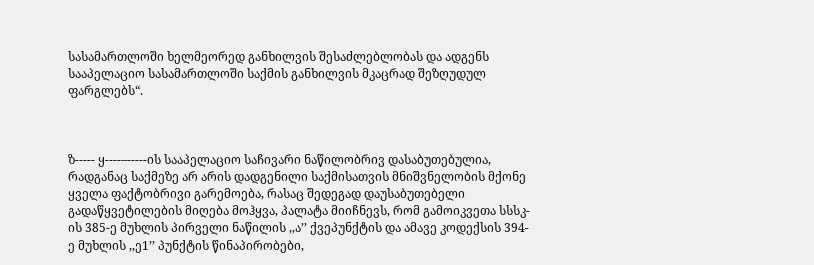სასამართლოში ხელმეორედ განხილვის შესაძლებლობას და ადგენს სააპელაციო სასამართლოში საქმის განხილვის მკაცრად შეზღუდულ ფარგლებს“.



ზ----- ყ----–-----ის სააპელაციო საჩივარი ნაწილობრივ დასაბუთებულია, რადგანაც საქმეზე არ არის დადგენილი საქმისათვის მნიშვნელობის მქონე ყველა ფაქტობრივი გარემოება, რასაც შედეგად დაუსაბუთებელი გადაწყვეტილების მიღება მოჰყვა, პალატა მიიჩნევს, რომ გამოიკვეთა სსსკ-ის 385-ე მუხლის პირველი ნაწილის ,,ა’’ ქვეპუნქტის და ამავე კოდექსის 394-ე მუხლის ,,ე1’’ პუნქტის წინაპირობები,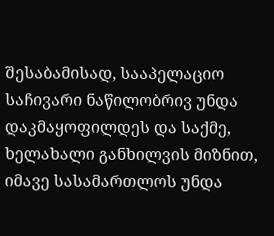შესაბამისად, სააპელაციო საჩივარი ნაწილობრივ უნდა დაკმაყოფილდეს და საქმე, ხელახალი განხილვის მიზნით, იმავე სასამართლოს უნდა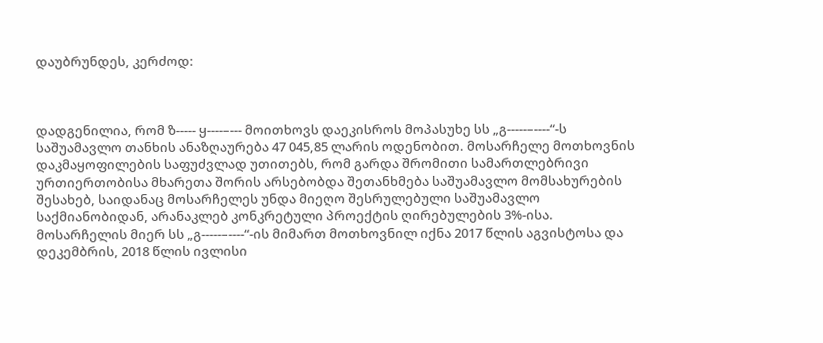დაუბრუნდეს, კერძოდ:



დადგენილია, რომ ზ----- ყ----–--- მოითხოვს დაეკისროს მოპასუხე სს „გ-----–----“-ს საშუამავლო თანხის ანაზღაურება 47 045,85 ლარის ოდენობით. მოსარჩელე მოთხოვნის დაკმაყოფილების საფუძვლად უთითებს, რომ გარდა შრომითი სამართლებრივი ურთიერთობისა მხარეთა შორის არსებობდა შეთანხმება საშუამავლო მომსახურების შესახებ, საიდანაც მოსარჩელეს უნდა მიეღო შესრულებული საშუამავლო საქმიანობიდან, არანაკლებ კონკრეტული პროექტის ღირებულების 3%-ისა. მოსარჩელის მიერ სს „გ-----–----“-ის მიმართ მოთხოვნილ იქნა 2017 წლის აგვისტოსა და დეკემბრის, 2018 წლის ივლისი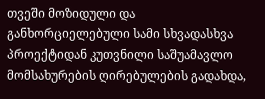თვეში მოზიდული და განხორციელებული სამი სხვადასხვა პროექტიდან კუთვნილი საშუამავლო მომსახურების ღირებულების გადახდა,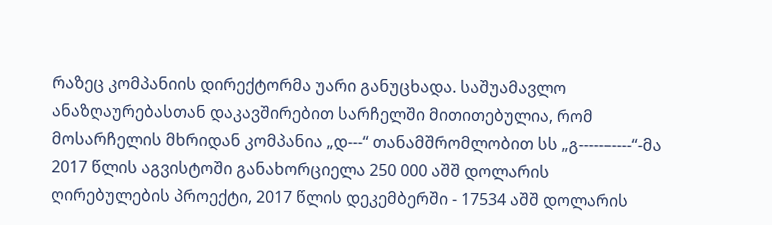რაზეც კომპანიის დირექტორმა უარი განუცხადა. საშუამავლო ანაზღაურებასთან დაკავშირებით სარჩელში მითითებულია, რომ მოსარჩელის მხრიდან კომპანია „დ---“ თანამშრომლობით სს „გ-----–----“-მა 2017 წლის აგვისტოში განახორციელა 250 000 აშშ დოლარის ღირებულების პროექტი, 2017 წლის დეკემბერში - 17534 აშშ დოლარის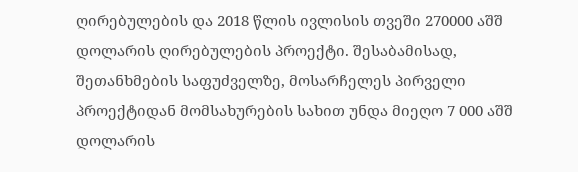ღირებულების და 2018 წლის ივლისის თვეში 270000 აშშ დოლარის ღირებულების პროექტი. შესაბამისად, შეთანხმების საფუძველზე, მოსარჩელეს პირველი პროექტიდან მომსახურების სახით უნდა მიეღო 7 000 აშშ დოლარის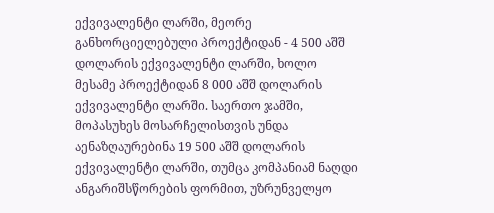ექვივალენტი ლარში, მეორე განხორციელებული პროექტიდან - 4 500 აშშ დოლარის ექვივალენტი ლარში, ხოლო მესამე პროექტიდან 8 000 აშშ დოლარის ექვივალენტი ლარში. საერთო ჯამში, მოპასუხეს მოსარჩელისთვის უნდა აენაზღაურებინა 19 500 აშშ დოლარის ექვივალენტი ლარში, თუმცა კომპანიამ ნაღდი ანგარიშსწორების ფორმით, უზრუნველყო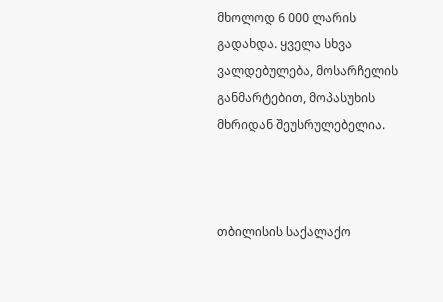მხოლოდ 6 000 ლარის გადახდა. ყველა სხვა ვალდებულება, მოსარჩელის განმარტებით, მოპასუხის მხრიდან შეუსრულებელია.



თბილისის საქალაქო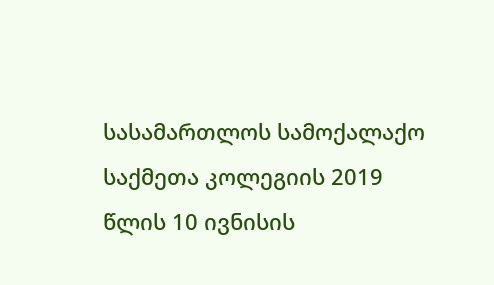სასამართლოს სამოქალაქო საქმეთა კოლეგიის 2019 წლის 10 ივნისის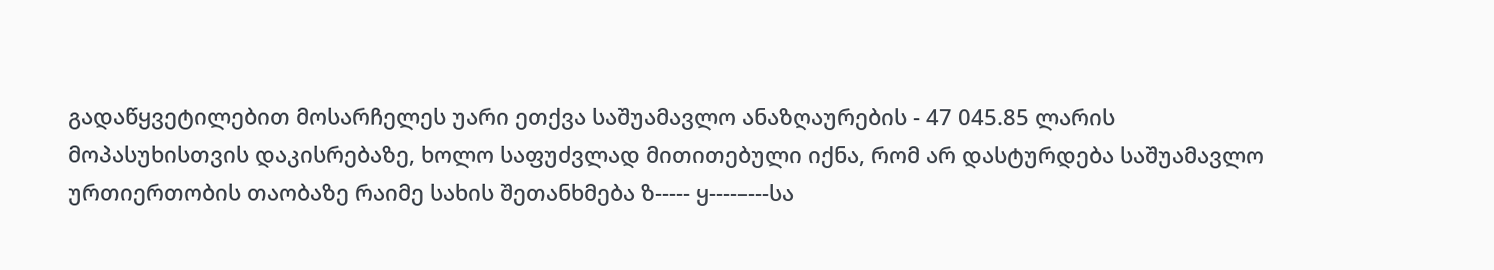გადაწყვეტილებით მოსარჩელეს უარი ეთქვა საშუამავლო ანაზღაურების - 47 045.85 ლარის მოპასუხისთვის დაკისრებაზე, ხოლო საფუძვლად მითითებული იქნა, რომ არ დასტურდება საშუამავლო ურთიერთობის თაობაზე რაიმე სახის შეთანხმება ზ----- ყ----–---სა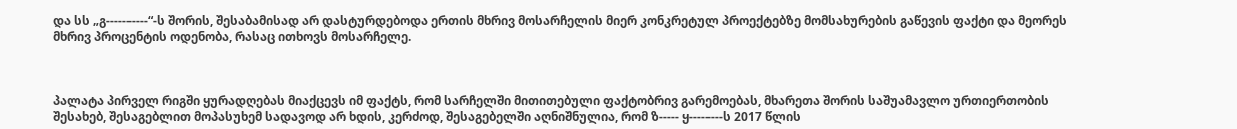და სს „გ-----–----“-ს შორის, შესაბამისად არ დასტურდებოდა ერთის მხრივ მოსარჩელის მიერ კონკრეტულ პროექტებზე მომსახურების გაწევის ფაქტი და მეორეს მხრივ პროცენტის ოდენობა, რასაც ითხოვს მოსარჩელე.



პალატა პირველ რიგში ყურადღებას მიაქცევს იმ ფაქტს, რომ სარჩელში მითითებული ფაქტობრივ გარემოებას, მხარეთა შორის საშუამავლო ურთიერთობის შესახებ, შესაგებლით მოპასუხემ სადავოდ არ ხდის, კერძოდ, შესაგებელში აღნიშნულია, რომ ზ----- ყ----–---ს 2017 წლის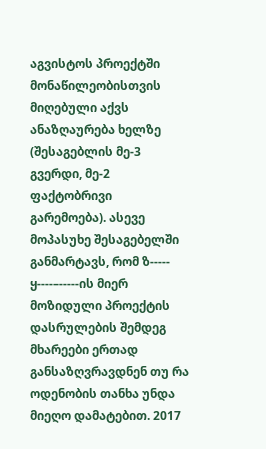აგვისტოს პროექტში მონაწილეობისთვის მიღებული აქვს ანაზღაურება ხელზე (შესაგებლის მე-3 გვერდი, მე-2 ფაქტობრივი გარემოება). ასევე მოპასუხე შესაგებელში განმარტავს, რომ ზ----- ყ----–-----ის მიერ მოზიდული პროექტის დასრულების შემდეგ მხარეები ერთად განსაზღვრავდნენ თუ რა ოდენობის თანხა უნდა მიეღო დამატებით. 2017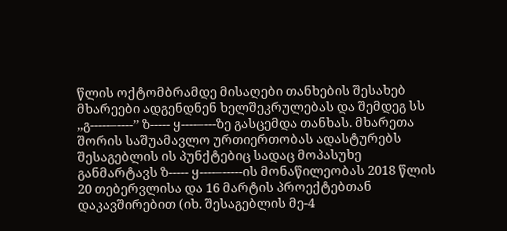წლის ოქტომბრამდე მისაღები თანხების შესახებ მხარეები ადგენდნენ ხელშეკრულებას და შემდეგ სს ,,გ-----–----’’ ზ----- ყ----–---ზე გასცემდა თანხას. მხარეთა შორის საშუამავლო ურთიერთობას ადასტურებს შესაგებლის ის პუნქტებიც სადაც მოპასუხე განმარტავს ზ----- ყ----–-----ის მონაწილეობას 2018 წლის 20 თებერვლისა და 16 მარტის პროექტებთან დაკავშირებით (იხ. შესაგებლის მე-4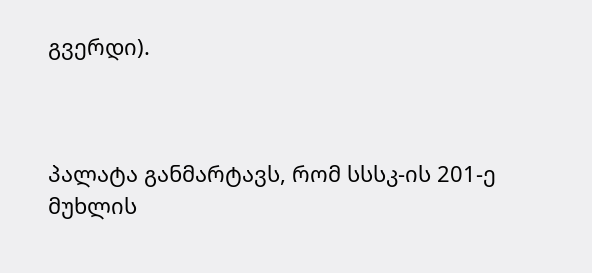გვერდი).



პალატა განმარტავს, რომ სსსკ-ის 201-ე მუხლის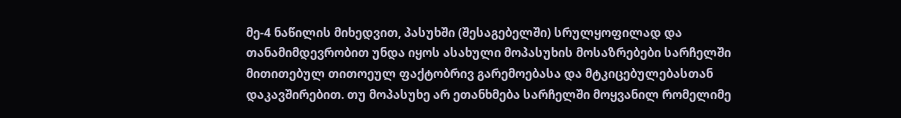მე-4 ნაწილის მიხედვით, პასუხში (შესაგებელში) სრულყოფილად და თანამიმდევრობით უნდა იყოს ასახული მოპასუხის მოსაზრებები სარჩელში მითითებულ თითოეულ ფაქტობრივ გარემოებასა და მტკიცებულებასთან დაკავშირებით. თუ მოპასუხე არ ეთანხმება სარჩელში მოყვანილ რომელიმე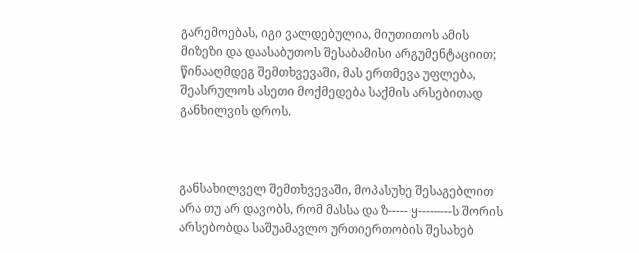გარემოებას, იგი ვალდებულია, მიუთითოს ამის მიზეზი და დაასაბუთოს შესაბამისი არგუმენტაციით; წინააღმდეგ შემთხვევაში, მას ერთმევა უფლება, შეასრულოს ასეთი მოქმედება საქმის არსებითად განხილვის დროს.



განსახილველ შემთხვევაში, მოპასუხე შესაგებლით არა თუ არ დავობს, რომ მასსა და ზ----- ყ----–---ს შორის არსებობდა საშუამავლო ურთიერთობის შესახებ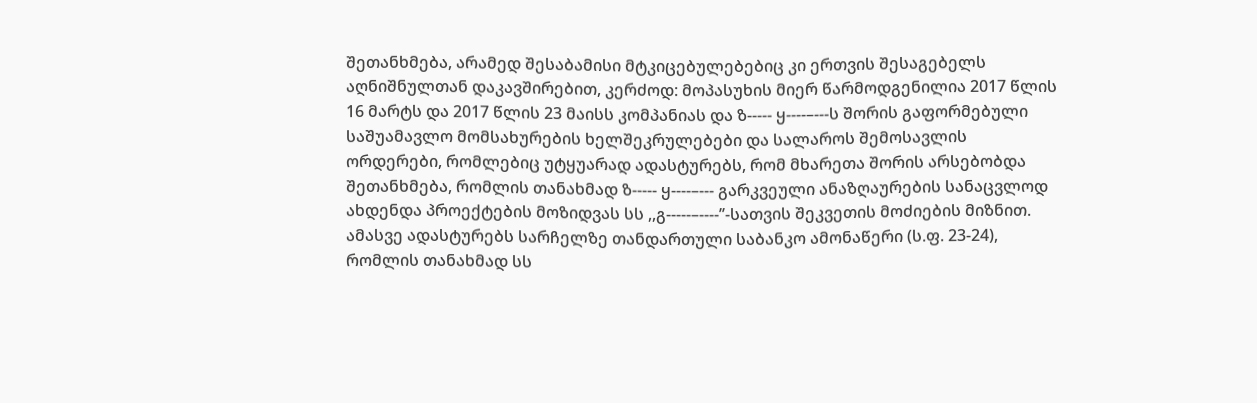შეთანხმება, არამედ შესაბამისი მტკიცებულებებიც კი ერთვის შესაგებელს აღნიშნულთან დაკავშირებით, კერძოდ: მოპასუხის მიერ წარმოდგენილია 2017 წლის 16 მარტს და 2017 წლის 23 მაისს კომპანიას და ზ----- ყ----–---ს შორის გაფორმებული საშუამავლო მომსახურების ხელშეკრულებები და სალაროს შემოსავლის ორდერები, რომლებიც უტყუარად ადასტურებს, რომ მხარეთა შორის არსებობდა შეთანხმება, რომლის თანახმად ზ----- ყ----–--- გარკვეული ანაზღაურების სანაცვლოდ ახდენდა პროექტების მოზიდვას სს ,,გ-----–----’’-სათვის შეკვეთის მოძიების მიზნით. ამასვე ადასტურებს სარჩელზე თანდართული საბანკო ამონაწერი (ს.ფ. 23-24), რომლის თანახმად სს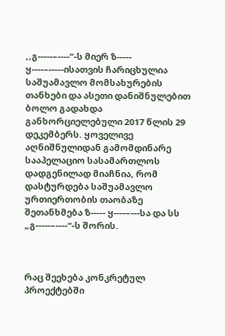,,გ-----–----’’-ს მიერ ზ----- ყ----–-----ისათვის ჩარიცხულია საშუამავლო მომსახურების თანხები და ასეთი დანიშნულებით ბოლო გადახდა განხორციელებული 2017 წლის 29 დეკემბერს. ყოველივე აღნიშნულიდან გამომდინარე სააპელაციო სასამართლოს დადგენილად მიაჩნია, რომ დასტურდება საშუამავლო ურთიერთობის თაობაზე შეთანხმება ზ----- ყ----–---სა და სს „გ-----–----“-ს შორის.



რაც შეეხება კონკრეტულ პროექტებში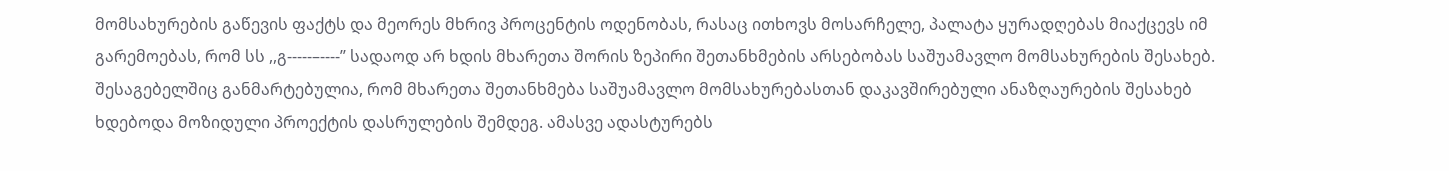მომსახურების გაწევის ფაქტს და მეორეს მხრივ პროცენტის ოდენობას, რასაც ითხოვს მოსარჩელე, პალატა ყურადღებას მიაქცევს იმ გარემოებას, რომ სს ,,გ-----–----’’ სადაოდ არ ხდის მხარეთა შორის ზეპირი შეთანხმების არსებობას საშუამავლო მომსახურების შესახებ. შესაგებელშიც განმარტებულია, რომ მხარეთა შეთანხმება საშუამავლო მომსახურებასთან დაკავშირებული ანაზღაურების შესახებ ხდებოდა მოზიდული პროექტის დასრულების შემდეგ. ამასვე ადასტურებს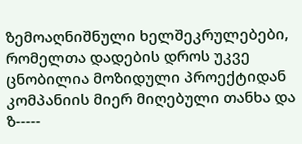ზემოაღნიშნული ხელშეკრულებები, რომელთა დადების დროს უკვე ცნობილია მოზიდული პროექტიდან კომპანიის მიერ მიღებული თანხა და ზ-----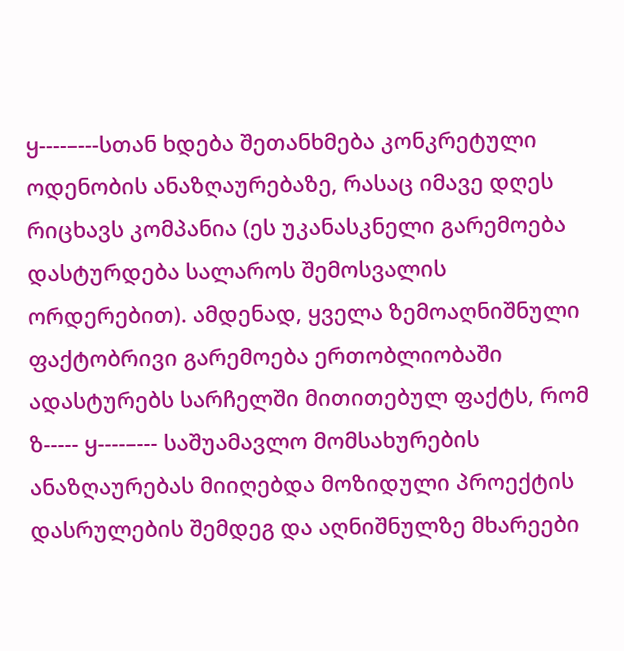ყ----–---სთან ხდება შეთანხმება კონკრეტული ოდენობის ანაზღაურებაზე, რასაც იმავე დღეს რიცხავს კომპანია (ეს უკანასკნელი გარემოება დასტურდება სალაროს შემოსვალის ორდერებით). ამდენად, ყველა ზემოაღნიშნული ფაქტობრივი გარემოება ერთობლიობაში ადასტურებს სარჩელში მითითებულ ფაქტს, რომ ზ----- ყ----–--- საშუამავლო მომსახურების ანაზღაურებას მიიღებდა მოზიდული პროექტის დასრულების შემდეგ და აღნიშნულზე მხარეები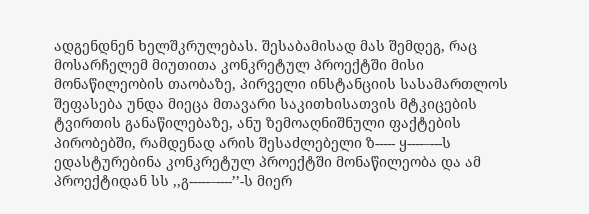ადგენდნენ ხელშკრულებას. შესაბამისად მას შემდეგ, რაც მოსარჩელემ მიუთითა კონკრეტულ პროექტში მისი მონაწილეობის თაობაზე, პირველი ინსტანციის სასამართლოს შეფასება უნდა მიეცა მთავარი საკითხისათვის მტკიცების ტვირთის განაწილებაზე, ანუ ზემოაღნიშნული ფაქტების პირობებში, რამდენად არის შესაძლებელი ზ----- ყ----–---ს ედასტურებინა კონკრეტულ პროექტში მონაწილეობა და ამ პროექტიდან სს ,,გ-----–----’’-ს მიერ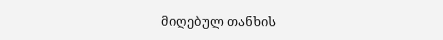მიღებულ თანხის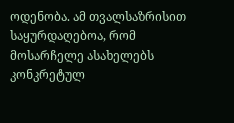ოდენობა. ამ თვალსაზრისით საყურდაღებოა, რომ მოსარჩელე ასახელებს კონკრეტულ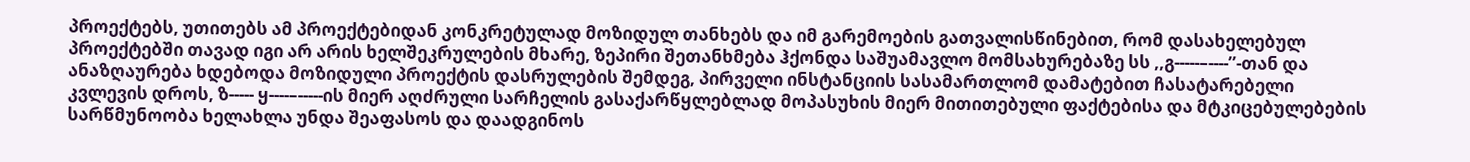პროექტებს, უთითებს ამ პროექტებიდან კონკრეტულად მოზიდულ თანხებს და იმ გარემოების გათვალისწინებით, რომ დასახელებულ პროექტებში თავად იგი არ არის ხელშეკრულების მხარე, ზეპირი შეთანხმება ჰქონდა საშუამავლო მომსახურებაზე სს ,,გ-----–----’’-თან და ანაზღაურება ხდებოდა მოზიდული პროექტის დასრულების შემდეგ, პირველი ინსტანციის სასამართლომ დამატებით ჩასატარებელი კვლევის დროს, ზ----- ყ----–-----ის მიერ აღძრული სარჩელის გასაქარწყლებლად მოპასუხის მიერ მითითებული ფაქტებისა და მტკიცებულებების სარწმუნოობა ხელახლა უნდა შეაფასოს და დაადგინოს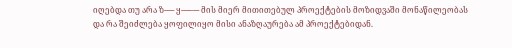იღებდა თუ არა ზ----- ყ----–--- მის მიერ მითითებულ პროექტების მოზიდვაში მონაწილეობას და რა შეიძლება ყოფილიყო მისი ანაზღაურება ამ პროექტებიდან.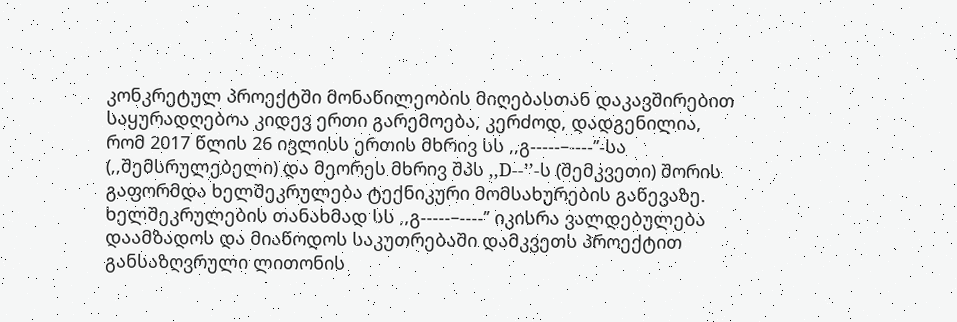კონკრეტულ პროექტში მონაწილეობის მიღებასთან დაკავშირებით საყურადღებოა კიდევ ერთი გარემოება, კერძოდ, დადგენილია, რომ 2017 წლის 26 ივლისს ერთის მხრივ სს ,,გ-----–----’’-სა (,,შემსრულებელი) და მეორეს მხრივ შპს ,,D--’’-ს (შემკვეთი) შორის გაფორმდა ხელშეკრულება ტექნიკური მომსახურების გაწევაზე. ხელშეკრულების თანახმად სს ,,გ-----–----’’ იკისრა ვალდებულება დაამზადოს და მიაწოდოს საკუთრებაში დამკვეთს პროექტით განსაზღვრული ლითონის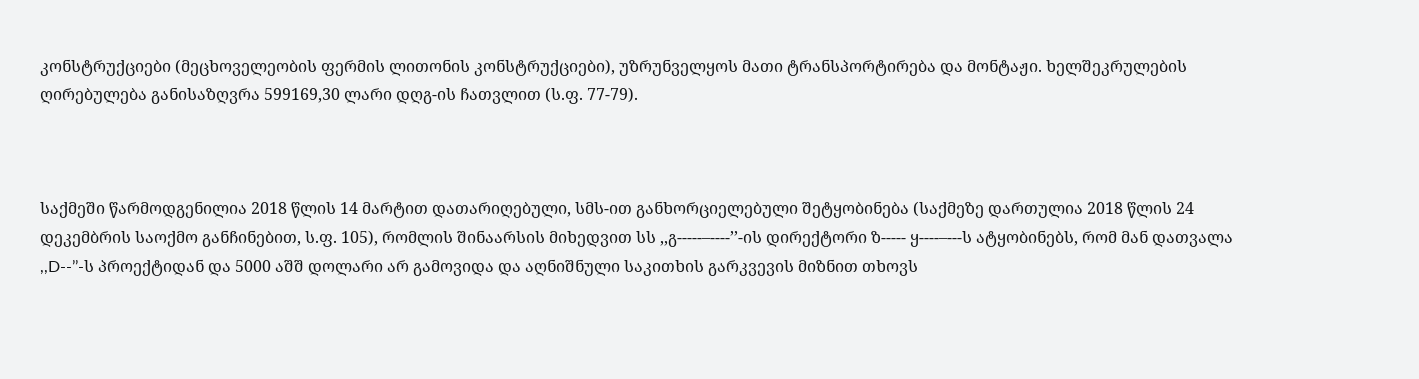კონსტრუქციები (მეცხოველეობის ფერმის ლითონის კონსტრუქციები), უზრუნველყოს მათი ტრანსპორტირება და მონტაჟი. ხელშეკრულების ღირებულება განისაზღვრა 599169,30 ლარი დღგ-ის ჩათვლით (ს.ფ. 77-79).



საქმეში წარმოდგენილია 2018 წლის 14 მარტით დათარიღებული, სმს-ით განხორციელებული შეტყობინება (საქმეზე დართულია 2018 წლის 24 დეკემბრის საოქმო განჩინებით, ს.ფ. 105), რომლის შინაარსის მიხედვით სს ,,გ-----–----’’-ის დირექტორი ზ----- ყ----–---ს ატყობინებს, რომ მან დათვალა ,,D--’’-ს პროექტიდან და 5000 აშშ დოლარი არ გამოვიდა და აღნიშნული საკითხის გარკვევის მიზნით თხოვს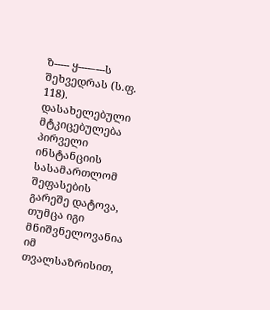ზ----- ყ----–---ს შეხვედრას (ს.ფ. 118). დასახელებული მტკიცებულება პირველი ინსტანციის სასამართლომ შეფასების გარეშე დატოვა, თუმცა იგი მნიშვნელოვანია იმ თვალსაზრისით,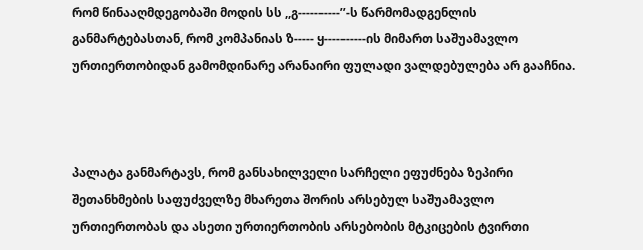რომ წინააღმდეგობაში მოდის სს ,,გ-----–----’’-ს წარმომადგენლის განმარტებასთან, რომ კომპანიას ზ----- ყ----–-----ის მიმართ საშუამავლო ურთიერთობიდან გამომდინარე არანაირი ფულადი ვალდებულება არ გააჩნია.



პალატა განმარტავს, რომ განსახილველი სარჩელი ეფუძნება ზეპირი შეთანხმების საფუძველზე მხარეთა შორის არსებულ საშუამავლო ურთიერთობას და ასეთი ურთიერთობის არსებობის მტკიცების ტვირთი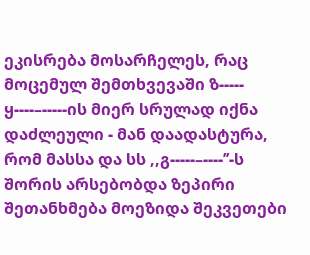ეკისრება მოსარჩელეს, რაც მოცემულ შემთხვევაში ზ----- ყ----–-----ის მიერ სრულად იქნა დაძლეული - მან დაადასტურა, რომ მასსა და სს ,,გ-----–----’’-ს შორის არსებობდა ზეპირი შეთანხმება მოეზიდა შეკვეთები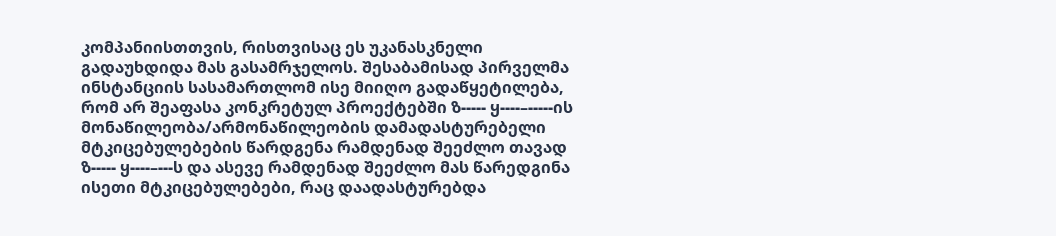კომპანიისთთვის, რისთვისაც ეს უკანასკნელი გადაუხდიდა მას გასამრჯელოს. შესაბამისად პირველმა ინსტანციის სასამართლომ ისე მიიღო გადაწყეტილება, რომ არ შეაფასა კონკრეტულ პროექტებში ზ----- ყ----–-----ის მონაწილეობა/არმონაწილეობის დამადასტურებელი მტკიცებულებების წარდგენა რამდენად შეეძლო თავად ზ----- ყ----–---ს და ასევე რამდენად შეეძლო მას წარედგინა ისეთი მტკიცებულებები, რაც დაადასტურებდა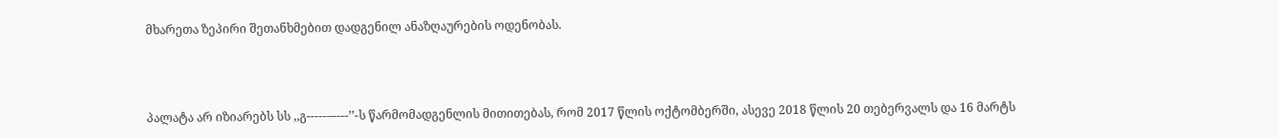მხარეთა ზეპირი შეთანხმებით დადგენილ ანაზღაურების ოდენობას.



პალატა არ იზიარებს სს ,,გ-----–----’’-ს წარმომადგენლის მითითებას, რომ 2017 წლის ოქტომბერში, ასევე 2018 წლის 20 თებერვალს და 16 მარტს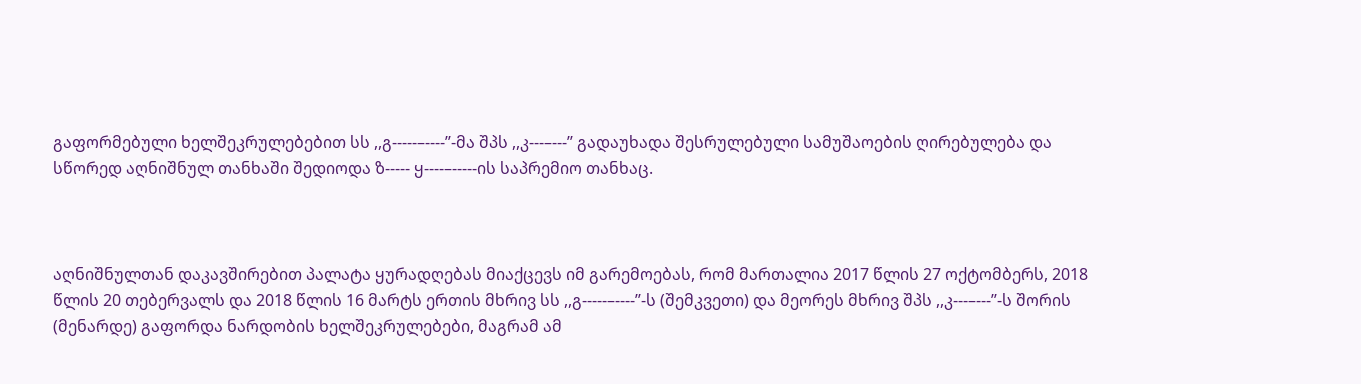გაფორმებული ხელშეკრულებებით სს ,,გ-----–----’’-მა შპს ,,კ---–---’’ გადაუხადა შესრულებული სამუშაოების ღირებულება და სწორედ აღნიშნულ თანხაში შედიოდა ზ----- ყ----–-----ის საპრემიო თანხაც.



აღნიშნულთან დაკავშირებით პალატა ყურადღებას მიაქცევს იმ გარემოებას, რომ მართალია 2017 წლის 27 ოქტომბერს, 2018 წლის 20 თებერვალს და 2018 წლის 16 მარტს ერთის მხრივ სს ,,გ-----–----’’-ს (შემკვეთი) და მეორეს მხრივ შპს ,,კ---–---’’-ს შორის (მენარდე) გაფორდა ნარდობის ხელშეკრულებები, მაგრამ ამ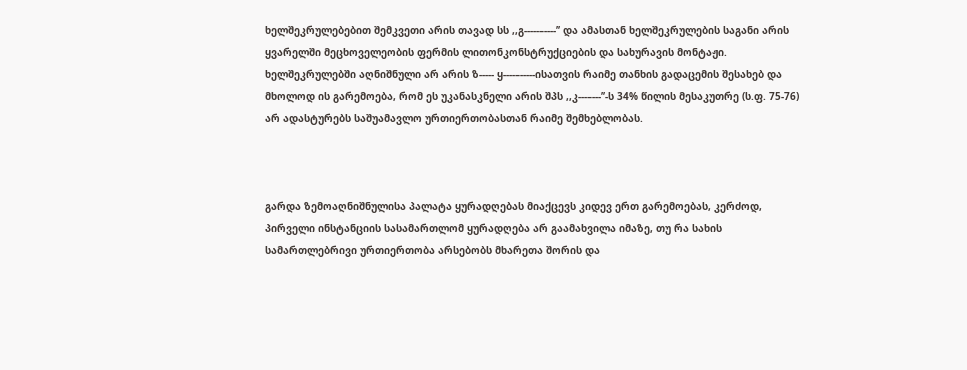ხელშეკრულებებით შემკვეთი არის თავად სს ,,გ-----–----’’ და ამასთან ხელშეკრულების საგანი არის ყვარელში მეცხოველეობის ფერმის ლითონკონსტრუქციების და სახურავის მონტაჟი. ხელშეკრულებში აღნიშნული არ არის ზ----- ყ----–-----ისათვის რაიმე თანხის გადაცემის შესახებ და მხოლოდ ის გარემოება, რომ ეს უკანასკნელი არის შპს ,,კ---–---’’-ს 34% წილის მესაკუთრე (ს.ფ. 75-76) არ ადასტურებს საშუამავლო ურთიერთობასთან რაიმე შემხებლობას.



გარდა ზემოაღნიშნულისა პალატა ყურადღებას მიაქცევს კიდევ ერთ გარემოებას, კერძოდ, პირველი ინსტანციის სასამართლომ ყურადღება არ გაამახვილა იმაზე, თუ რა სახის სამართლებრივი ურთიერთობა არსებობს მხარეთა შორის და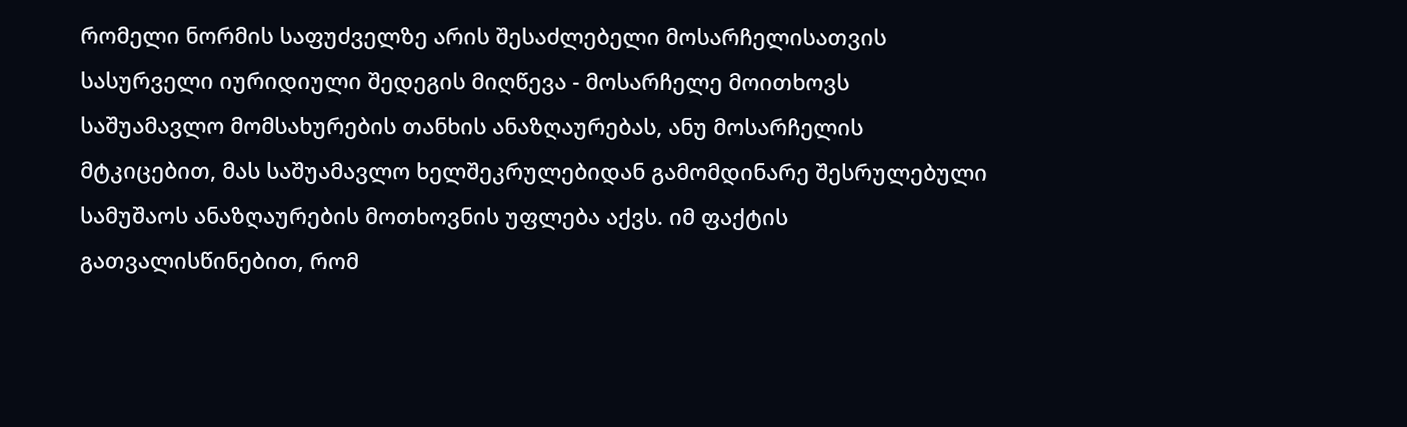რომელი ნორმის საფუძველზე არის შესაძლებელი მოსარჩელისათვის სასურველი იურიდიული შედეგის მიღწევა - მოსარჩელე მოითხოვს საშუამავლო მომსახურების თანხის ანაზღაურებას, ანუ მოსარჩელის მტკიცებით, მას საშუამავლო ხელშეკრულებიდან გამომდინარე შესრულებული სამუშაოს ანაზღაურების მოთხოვნის უფლება აქვს. იმ ფაქტის გათვალისწინებით, რომ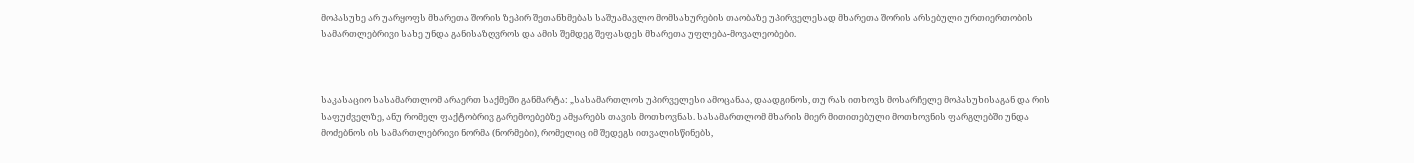მოპასუხე არ უარყოფს მხარეთა შორის ზეპირ შეთანხმებას საშუამავლო მომსახურების თაობაზე უპირველესად მხარეთა შორის არსებული ურთიერთობის სამართლებრივი სახე უნდა განისაზღვროს და ამის შემდეგ შეფასდეს მხარეთა უფლება-მოვალეობები.



საკასაციო სასამართლომ არაერთ საქმეში განმარტა: „სასამართლოს უპირველესი ამოცანაა, დაადგინოს, თუ რას ითხოვს მოსარჩელე მოპასუხისაგან და რის საფუძველზე, ანუ რომელ ფაქტობრივ გარემოებებზე ამყარებს თავის მოთხოვნას. სასამართლომ მხარის მიერ მითითებული მოთხოვნის ფარგლებში უნდა მოძებნოს ის სამართლებრივი ნორმა (ნორმები), რომელიც იმ შედეგს ითვალისწინებს,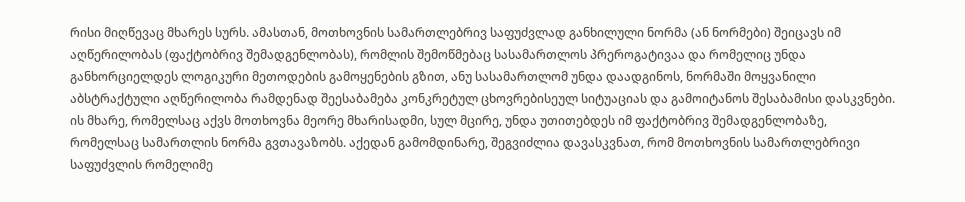რისი მიღწევაც მხარეს სურს. ამასთან, მოთხოვნის სამართლებრივ საფუძვლად განხილული ნორმა (ან ნორმები) შეიცავს იმ აღწერილობას (ფაქტობრივ შემადგენლობას), რომლის შემოწმებაც სასამართლოს პრეროგატივაა და რომელიც უნდა განხორციელდეს ლოგიკური მეთოდების გამოყენების გზით, ანუ სასამართლომ უნდა დაადგინოს, ნორმაში მოყვანილი აბსტრაქტული აღწერილობა რამდენად შეესაბამება კონკრეტულ ცხოვრებისეულ სიტუაციას და გამოიტანოს შესაბამისი დასკვნები. ის მხარე, რომელსაც აქვს მოთხოვნა მეორე მხარისადმი, სულ მცირე, უნდა უთითებდეს იმ ფაქტობრივ შემადგენლობაზე, რომელსაც სამართლის ნორმა გვთავაზობს. აქედან გამომდინარე, შეგვიძლია დავასკვნათ, რომ მოთხოვნის სამართლებრივი საფუძვლის რომელიმე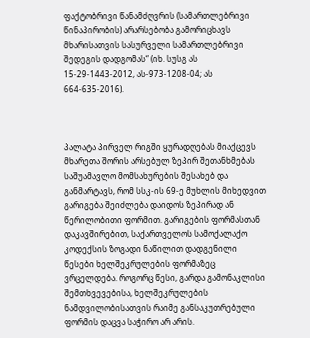ფაქტობრივი წანამძღვრის (სამართლებრივი წინაპირობის) არარსებობა გამორიცხავს მხარისათვის სასურველი სამართლებრივი შედეგის დადგომას“ (იხ. სუსგ ას 15-29-1443-2012, ას-973-1208-04; ას 664-635-2016).



პალატა პირველ რიგში ყურადღებას მიაქცევს მხარეთა შორის არსებულ ზეპირ შეთანხმებას საშუამავლო მომსახურების შესახებ და განმარტავს, რომ სსკ-ის 69-ე მუხლის მიხედვით გარიგება შეიძლება დაიდოს ზეპირად ან წერილობითი ფორმით. გარიგების ფორმასთან დაკავშირებით, საქართველოს სამოქალაქო კოდექსის ზოგადი ნაწილით დადგენილი წესები ხელშეკრულების ფორმაზეც ვრცელდება. როგორც წესი, გარდა გამონაკლისი შემთხვევებისა, ხელშეკრულების ნამდვილობისათვის რაიმე განსაკუთრებული ფორმის დაცვა საჭირო არ არის.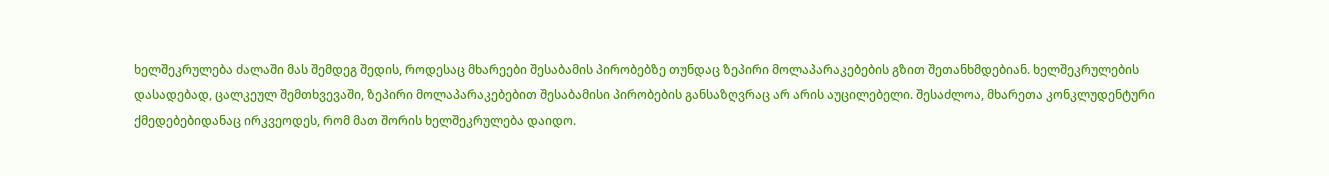ხელშეკრულება ძალაში მას შემდეგ შედის, როდესაც მხარეები შესაბამის პირობებზე თუნდაც ზეპირი მოლაპარაკებების გზით შეთანხმდებიან. ხელშეკრულების დასადებად, ცალკეულ შემთხვევაში, ზეპირი მოლაპარაკებებით შესაბამისი პირობების განსაზღვრაც არ არის აუცილებელი. შესაძლოა, მხარეთა კონკლუდენტური ქმედებებიდანაც ირკვეოდეს, რომ მათ შორის ხელშეკრულება დაიდო.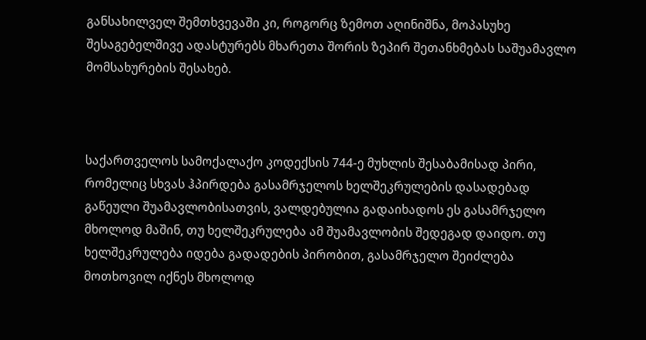განსახილველ შემთხვევაში კი, როგორც ზემოთ აღინიშნა, მოპასუხე შესაგებელშივე ადასტურებს მხარეთა შორის ზეპირ შეთანხმებას საშუამავლო მომსახურების შესახებ.



საქართველოს სამოქალაქო კოდექსის 744-ე მუხლის შესაბამისად პირი, რომელიც სხვას ჰპირდება გასამრჯელოს ხელშეკრულების დასადებად გაწეული შუამავლობისათვის, ვალდებულია გადაიხადოს ეს გასამრჯელო მხოლოდ მაშინ, თუ ხელშეკრულება ამ შუამავლობის შედეგად დაიდო. თუ ხელშეკრულება იდება გადადების პირობით, გასამრჯელო შეიძლება მოთხოვილ იქნეს მხოლოდ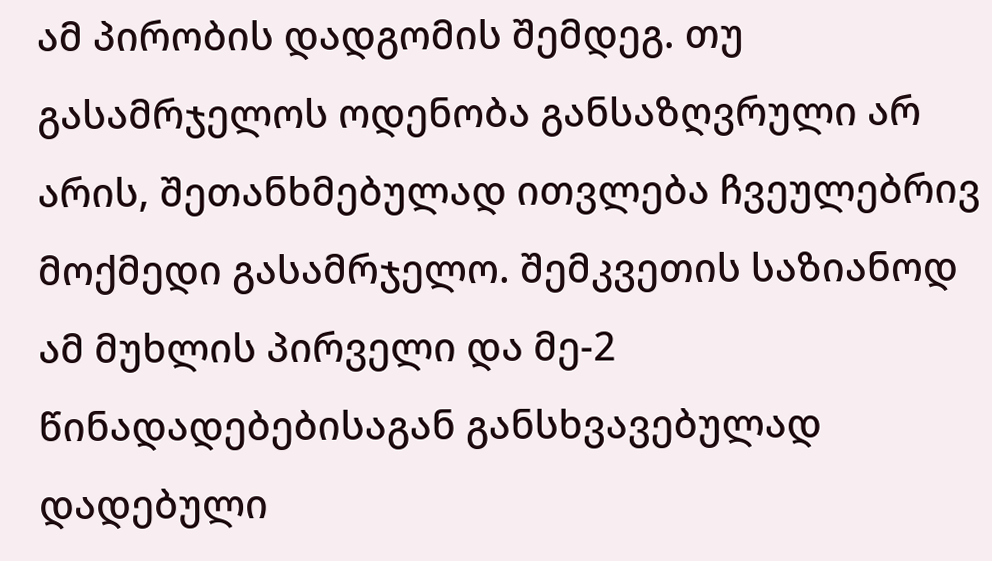ამ პირობის დადგომის შემდეგ. თუ გასამრჯელოს ოდენობა განსაზღვრული არ არის, შეთანხმებულად ითვლება ჩვეულებრივ მოქმედი გასამრჯელო. შემკვეთის საზიანოდ ამ მუხლის პირველი და მე-2 წინადადებებისაგან განსხვავებულად დადებული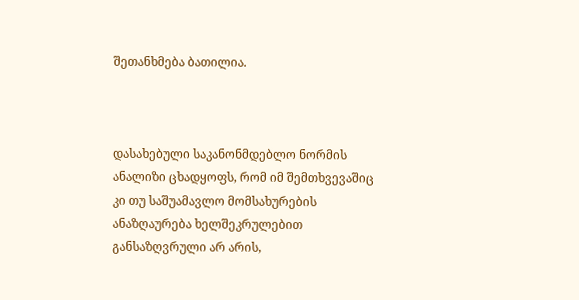შეთანხმება ბათილია.



დასახებული საკანონმდებლო ნორმის ანალიზი ცხადყოფს, რომ იმ შემთხვევაშიც კი თუ საშუამავლო მომსახურების ანაზღაურება ხელშეკრულებით განსაზღვრული არ არის,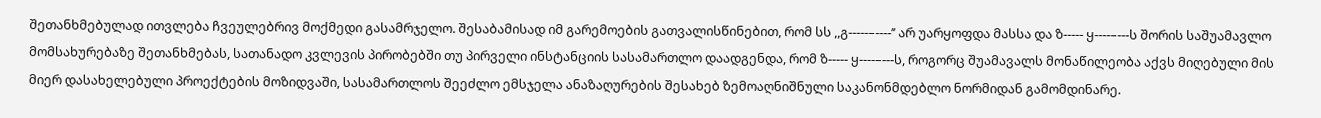შეთანხმებულად ითვლება ჩვეულებრივ მოქმედი გასამრჯელო. შესაბამისად იმ გარემოების გათვალისწინებით, რომ სს ,,გ-----–----’’ არ უარყოფდა მასსა და ზ----- ყ----–---ს შორის საშუამავლო მომსახურებაზე შეთანხმებას, სათანადო კვლევის პირობებში თუ პირველი ინსტანციის სასამართლო დაადგენდა, რომ ზ----- ყ----–---ს, როგორც შუამავალს მონაწილეობა აქვს მიღებული მის მიერ დასახელებული პროექტების მოზიდვაში, სასამართლოს შეეძლო ემსჯელა ანაზაღურების შესახებ ზემოაღნიშნული საკანონმდებლო ნორმიდან გამომდინარე.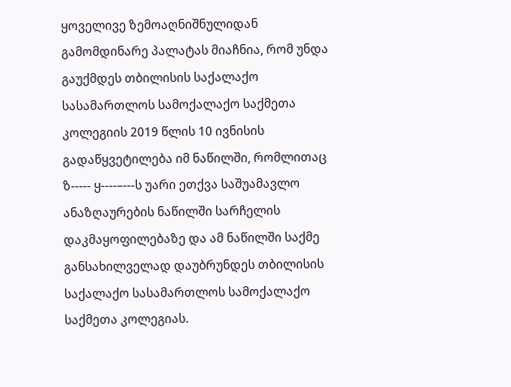ყოველივე ზემოაღნიშნულიდან გამომდინარე პალატას მიაჩნია, რომ უნდა გაუქმდეს თბილისის საქალაქო სასამართლოს სამოქალაქო საქმეთა კოლეგიის 2019 წლის 10 ივნისის გადაწყვეტილება იმ ნაწილში, რომლითაც ზ----- ყ----–---ს უარი ეთქვა საშუამავლო ანაზღაურების ნაწილში სარჩელის დაკმაყოფილებაზე და ამ ნაწილში საქმე განსახილველად დაუბრუნდეს თბილისის საქალაქო სასამართლოს სამოქალაქო საქმეთა კოლეგიას.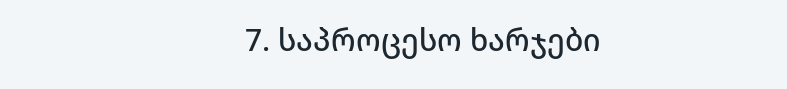7. საპროცესო ხარჯები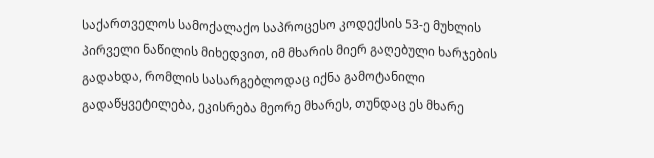საქართველოს სამოქალაქო საპროცესო კოდექსის 53-ე მუხლის პირველი ნაწილის მიხედვით, იმ მხარის მიერ გაღებული ხარჯების გადახდა, რომლის სასარგებლოდაც იქნა გამოტანილი გადაწყვეტილება, ეკისრება მეორე მხარეს, თუნდაც ეს მხარე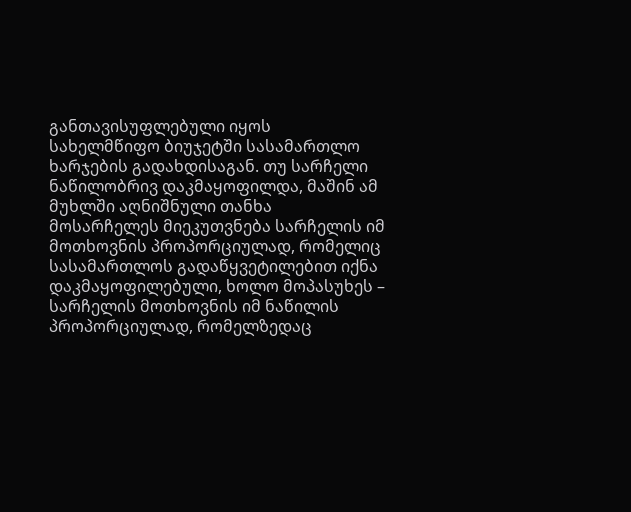განთავისუფლებული იყოს სახელმწიფო ბიუჯეტში სასამართლო ხარჯების გადახდისაგან. თუ სარჩელი ნაწილობრივ დაკმაყოფილდა, მაშინ ამ მუხლში აღნიშნული თანხა მოსარჩელეს მიეკუთვნება სარჩელის იმ მოთხოვნის პროპორციულად, რომელიც სასამართლოს გადაწყვეტილებით იქნა დაკმაყოფილებული, ხოლო მოპასუხეს – სარჩელის მოთხოვნის იმ ნაწილის პროპორციულად, რომელზედაც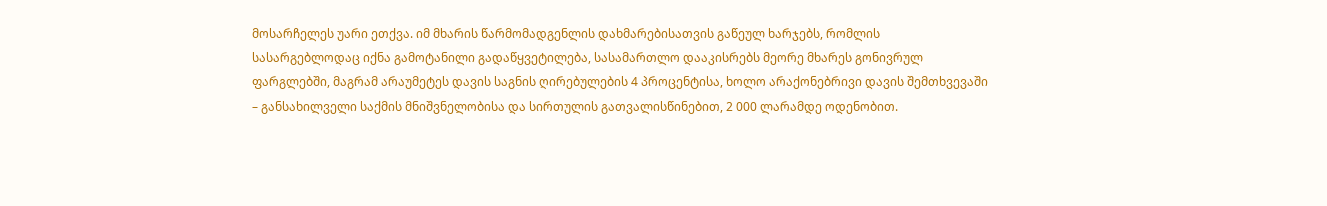მოსარჩელეს უარი ეთქვა. იმ მხარის წარმომადგენლის დახმარებისათვის გაწეულ ხარჯებს, რომლის სასარგებლოდაც იქნა გამოტანილი გადაწყვეტილება, სასამართლო დააკისრებს მეორე მხარეს გონივრულ ფარგლებში, მაგრამ არაუმეტეს დავის საგნის ღირებულების 4 პროცენტისა, ხოლო არაქონებრივი დავის შემთხვევაში – განსახილველი საქმის მნიშვნელობისა და სირთულის გათვალისწინებით, 2 000 ლარამდე ოდენობით.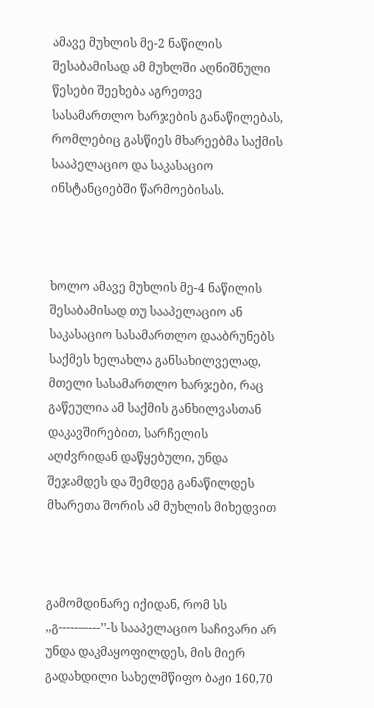ამავე მუხლის მე-2 ნაწილის შესაბამისად ამ მუხლში აღნიშნული წესები შეეხება აგრეთვე სასამართლო ხარჯების განაწილებას, რომლებიც გასწიეს მხარეებმა საქმის სააპელაციო და საკასაციო ინსტანციებში წარმოებისას.



ხოლო ამავე მუხლის მე-4 ნაწილის შესაბამისად თუ სააპელაციო ან საკასაციო სასამართლო დააბრუნებს საქმეს ხელახლა განსახილველად, მთელი სასამართლო ხარჯები, რაც გაწეულია ამ საქმის განხილვასთან დაკავშირებით, სარჩელის აღძვრიდან დაწყებული, უნდა შეჯამდეს და შემდეგ განაწილდეს მხარეთა შორის ამ მუხლის მიხედვით



გამომდინარე იქიდან, რომ სს ,,გ-----–----’’-ს სააპელაციო საჩივარი არ უნდა დაკმაყოფილდეს, მის მიერ გადახდილი სახელმწიფო ბაჟი 160,70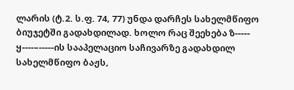ლარის (ტ.2. ს.ფ. 74, 77) უნდა დარჩეს სახელმწიფო ბიუჯეტში გადახდილად. ხოლო რაც შეეხება ზ----- ყ----–-----ის სააპელაციო საჩივარზე გადახდილ სახელმწიფო ბაჟს,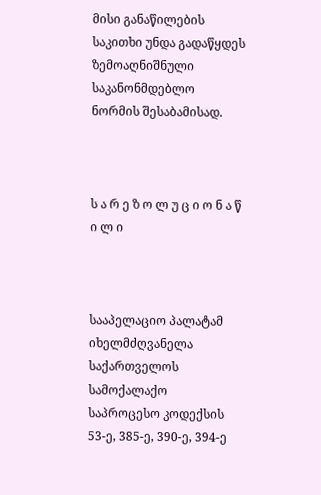მისი განაწილების საკითხი უნდა გადაწყდეს ზემოაღნიშნული საკანონმდებლო ნორმის შესაბამისად.



ს ა რ ე ზ ო ლ უ ც ი ო ნ ა წ ი ლ ი



სააპელაციო პალატამ იხელმძღვანელა საქართველოს სამოქალაქო საპროცესო კოდექსის 53-ე, 385-ე, 390-ე, 394-ე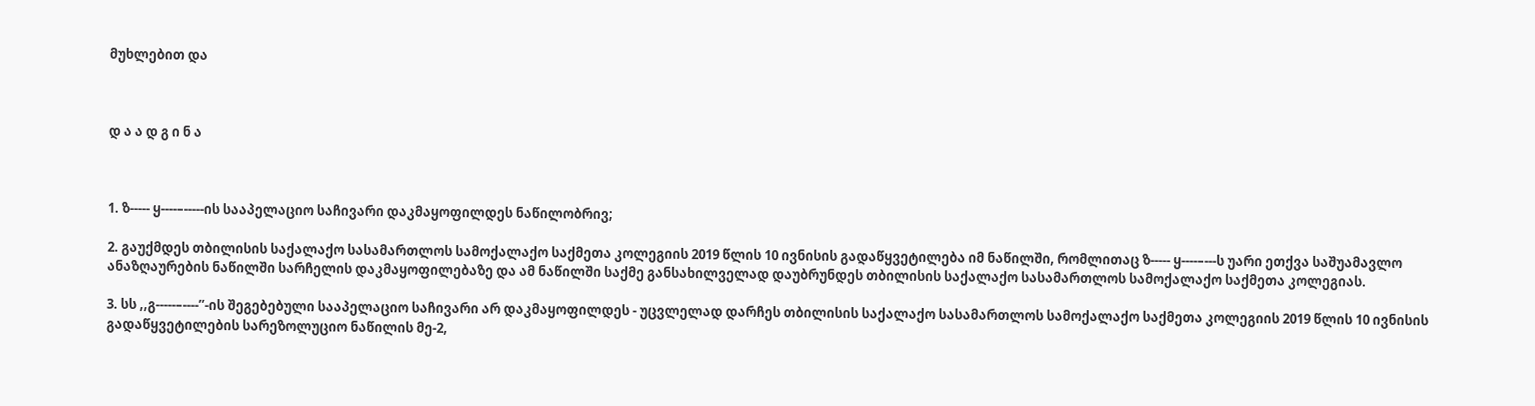მუხლებით და



დ ა ა დ გ ი ნ ა



1. ზ----- ყ----–-----ის სააპელაციო საჩივარი დაკმაყოფილდეს ნაწილობრივ;

2. გაუქმდეს თბილისის საქალაქო სასამართლოს სამოქალაქო საქმეთა კოლეგიის 2019 წლის 10 ივნისის გადაწყვეტილება იმ ნაწილში, რომლითაც ზ----- ყ----–---ს უარი ეთქვა საშუამავლო ანაზღაურების ნაწილში სარჩელის დაკმაყოფილებაზე და ამ ნაწილში საქმე განსახილველად დაუბრუნდეს თბილისის საქალაქო სასამართლოს სამოქალაქო საქმეთა კოლეგიას.

3. სს ,,გ-----–----’’-ის შეგებებული სააპელაციო საჩივარი არ დაკმაყოფილდეს - უცვლელად დარჩეს თბილისის საქალაქო სასამართლოს სამოქალაქო საქმეთა კოლეგიის 2019 წლის 10 ივნისის გადაწყვეტილების სარეზოლუციო ნაწილის მე-2,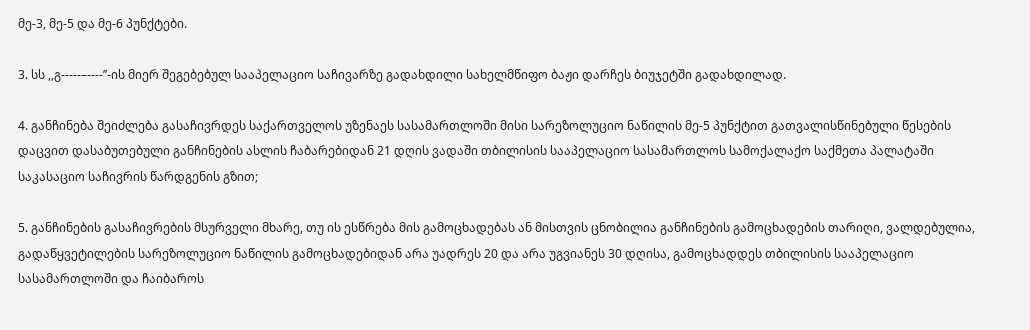მე-3, მე-5 და მე-6 პუნქტები.

3. სს ,,გ-----–----’’-ის მიერ შეგებებულ სააპელაციო საჩივარზე გადახდილი სახელმწიფო ბაჟი დარჩეს ბიუჯეტში გადახდილად.

4. განჩინება შეიძლება გასაჩივრდეს საქართველოს უზენაეს სასამართლოში მისი სარეზოლუციო ნაწილის მე-5 პუნქტით გათვალისწინებული წესების დაცვით დასაბუთებული განჩინების ასლის ჩაბარებიდან 21 დღის ვადაში თბილისის სააპელაციო სასამართლოს სამოქალაქო საქმეთა პალატაში საკასაციო საჩივრის წარდგენის გზით;

5. განჩინების გასაჩივრების მსურველი მხარე, თუ ის ესწრება მის გამოცხადებას ან მისთვის ცნობილია განჩინების გამოცხადების თარიღი, ვალდებულია, გადაწყვეტილების სარეზოლუციო ნაწილის გამოცხადებიდან არა უადრეს 20 და არა უგვიანეს 30 დღისა, გამოცხადდეს თბილისის სააპელაციო სასამართლოში და ჩაიბაროს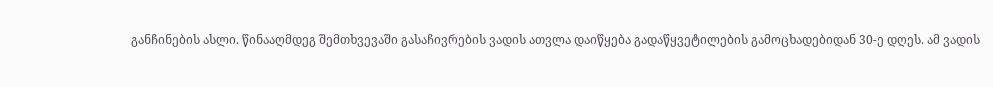განჩინების ასლი. წინააღმდეგ შემთხვევაში გასაჩივრების ვადის ათვლა დაიწყება გადაწყვეტილების გამოცხადებიდან 30-ე დღეს. ამ ვადის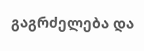გაგრძელება და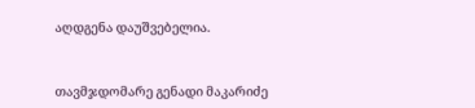აღდგენა დაუშვებელია.



თავმჯდომარე გენადი მაკარიძე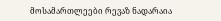მოსამართლეები რევაზ ნადარაია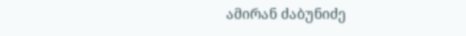ამირან ძაბუნიძე